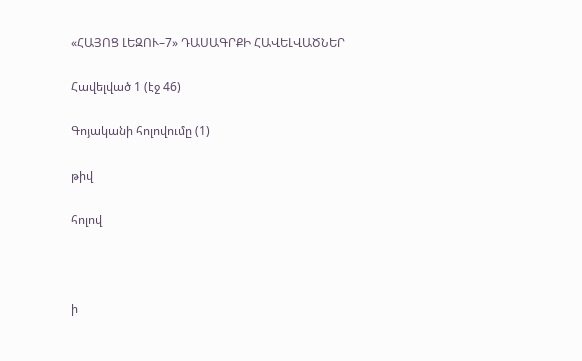«ՀԱՅՈՑ ԼԵԶՈՒ–7» ԴԱՍԱԳՐՔԻ ՀԱՎԵԼՎԱԾՆԵՐ

Հավելված 1 (էջ 46)

Գոյականի հոլովումը (1)

թիվ

հոլով



ի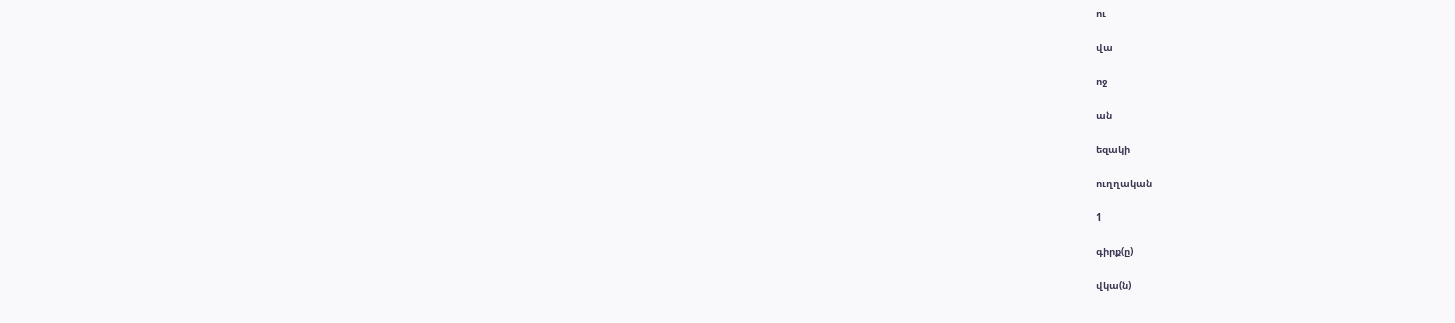ու

վա

ոջ

ան

եզակի

ուղղական

1

գիրք(ը)

վկա(ն)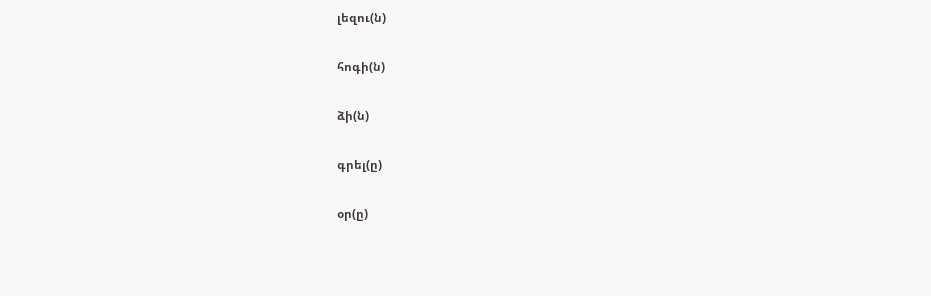լեզու(ն)

հոգի(ն)

ձի(ն)

գրել(ը)

օր(ը)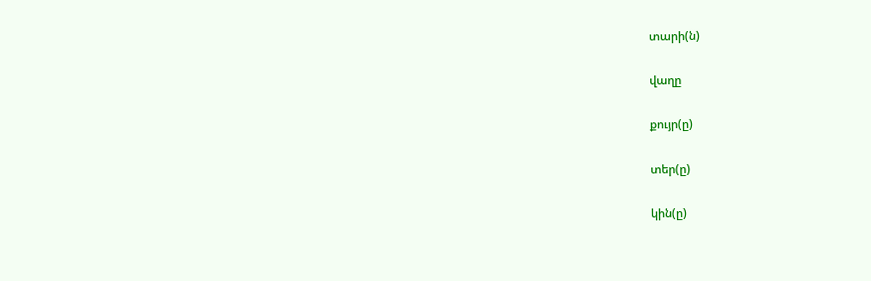տարի(ն)

վաղը

քույր(ը)

տեր(ը)

կին(ը)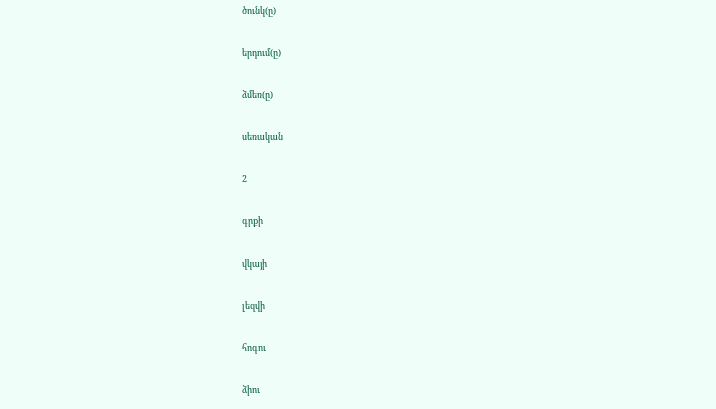ծունկ(ը)

երդում(ը)

ձմեռ(ը)

սեռական

2

գրքի

վկայի

լեզվի

հոգու

ձիու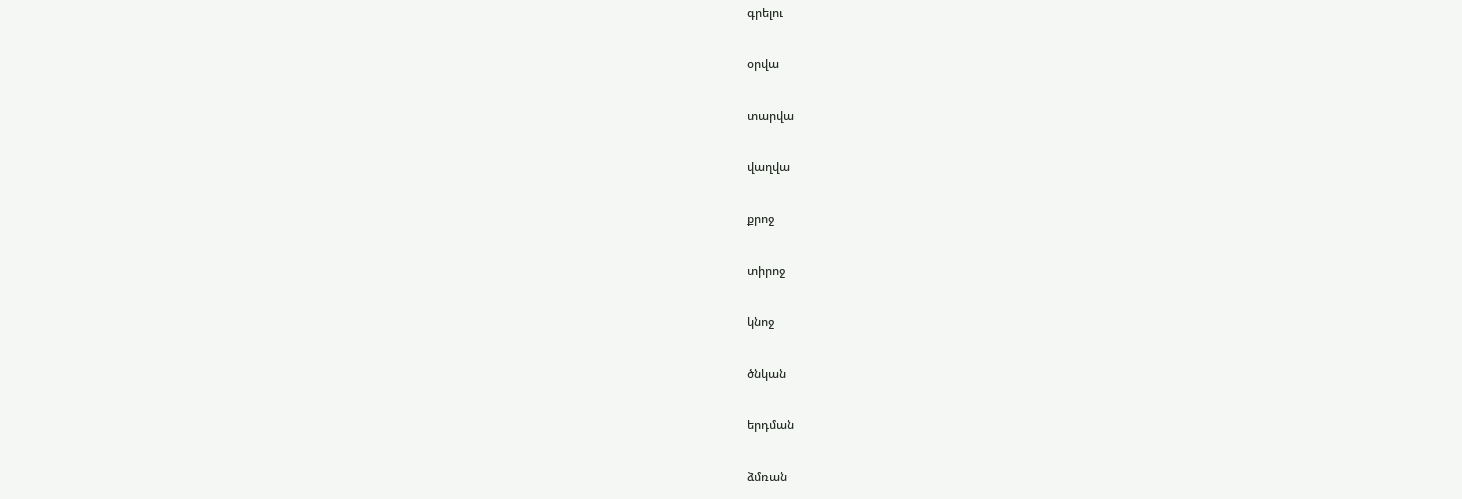գրելու

օրվա

տարվա

վաղվա

քրոջ

տիրոջ

կնոջ

ծնկան

երդման

ձմռան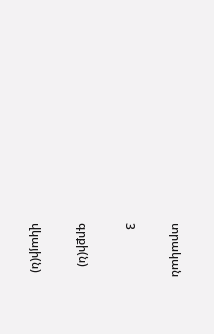տրական

3

գրքի(ն)

վկայի(ն)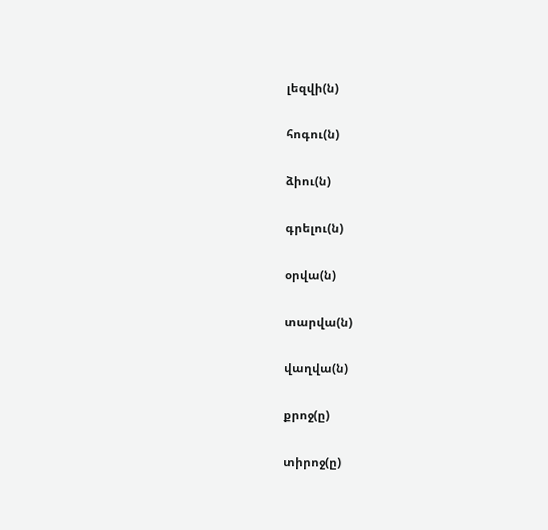լեզվի(ն)

հոգու(ն)

ձիու(ն)

գրելու(ն)

օրվա(ն)

տարվա(ն)

վաղվա(ն)

քրոջ(ը)

տիրոջ(ը)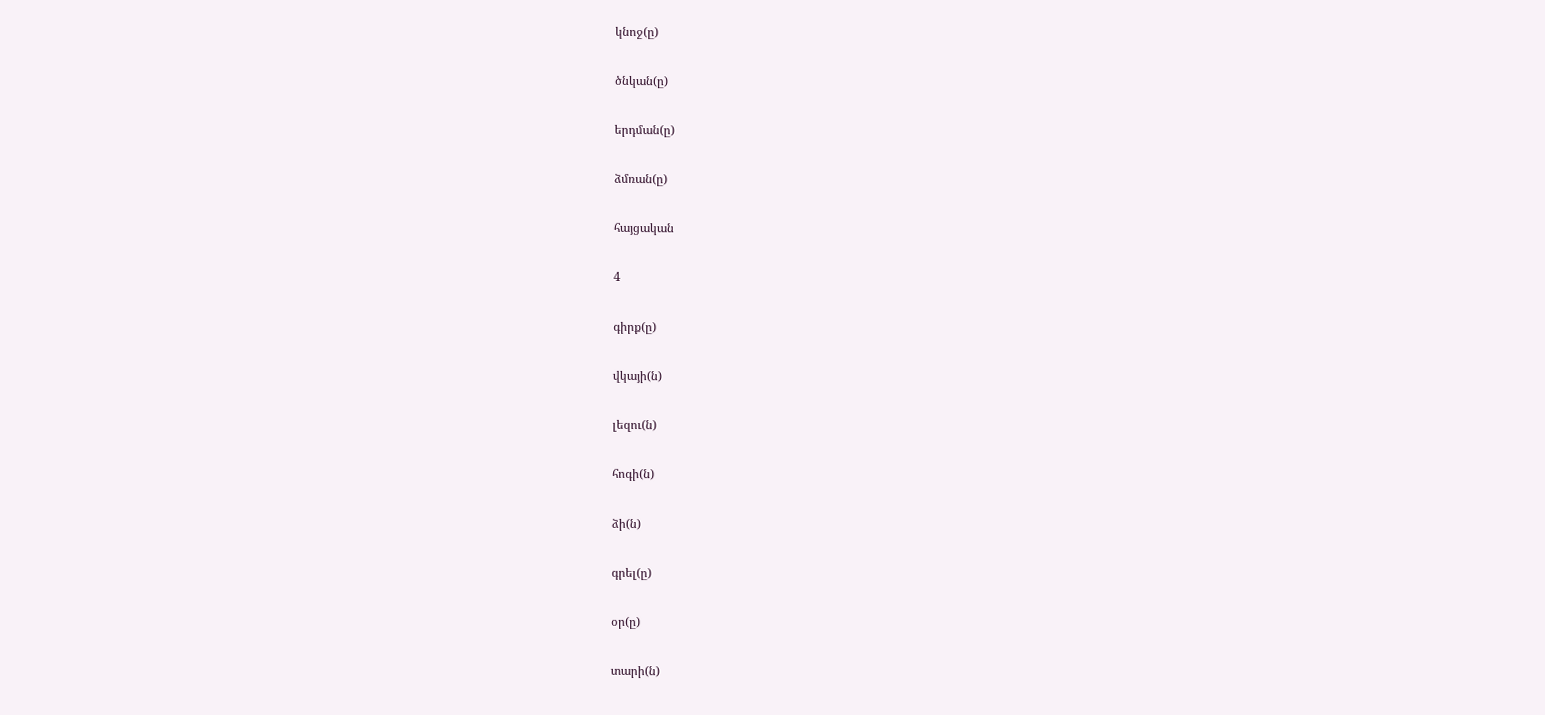կնոջ(ը)

ծնկան(ը)

երդման(ը)

ձմռան(ը)

հայցական

4

գիրք(ը)

վկայի(ն)

լեզու(ն)

հոգի(ն)

ձի(ն)

գրել(ը)

օր(ը)

տարի(ն)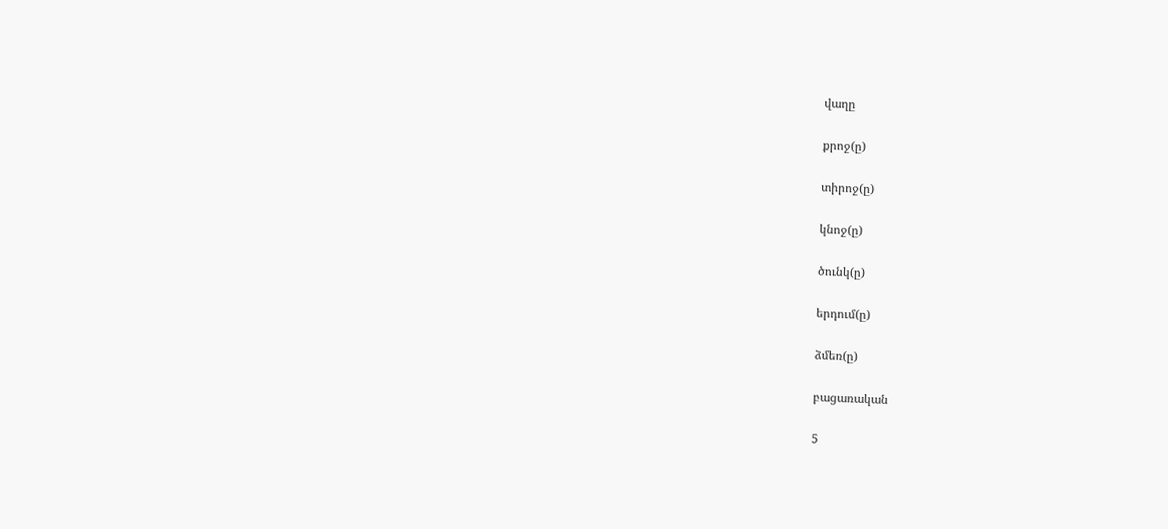վաղը

քրոջ(ը)

տիրոջ(ը)

կնոջ(ը)

ծունկ(ը)

երդում(ը)

ձմեռ(ը)

բացառական

5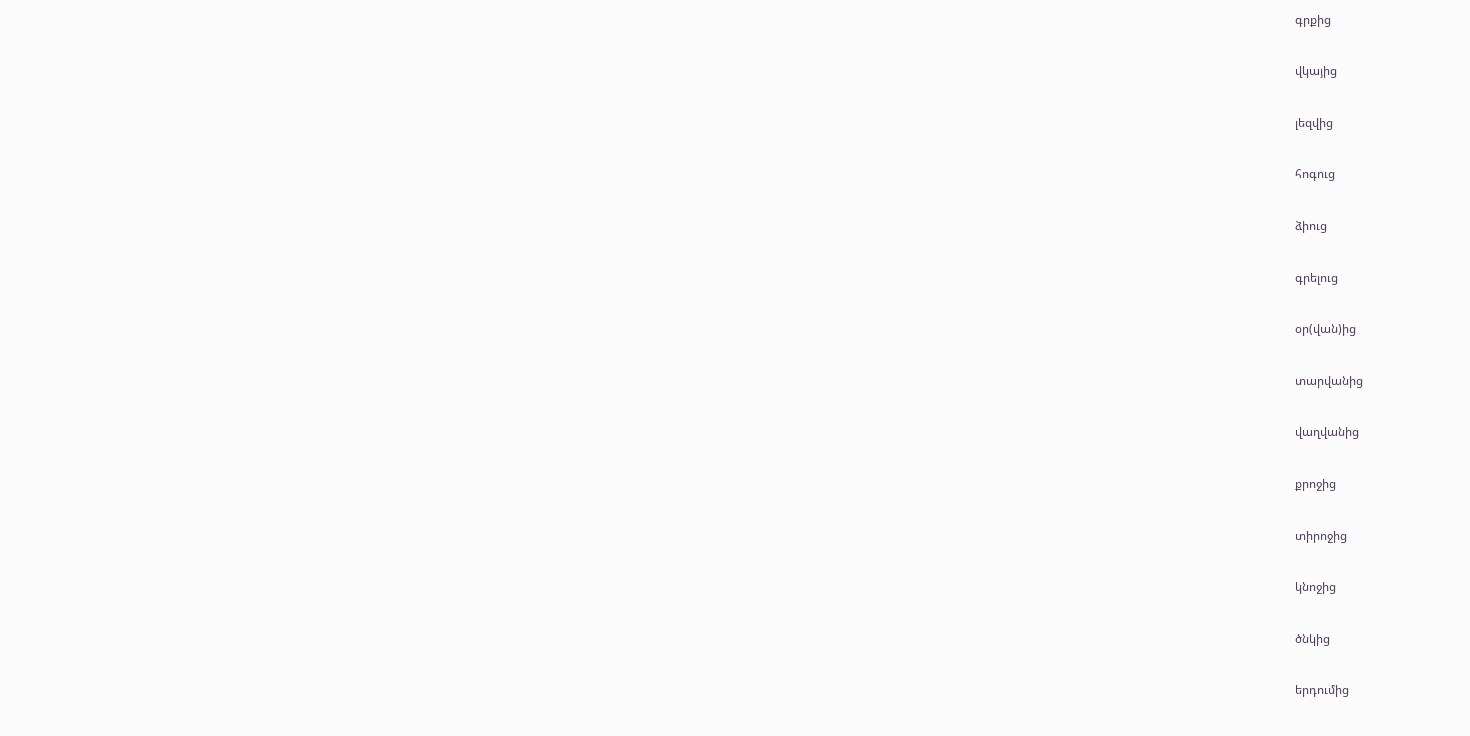գրքից

վկայից

լեզվից

հոգուց

ձիուց

գրելուց

օր(վան)ից

տարվանից

վաղվանից

քրոջից

տիրոջից

կնոջից

ծնկից

երդումից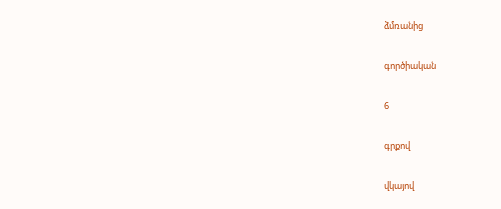ձմռանից

գործիական

6

գրքով

վկայով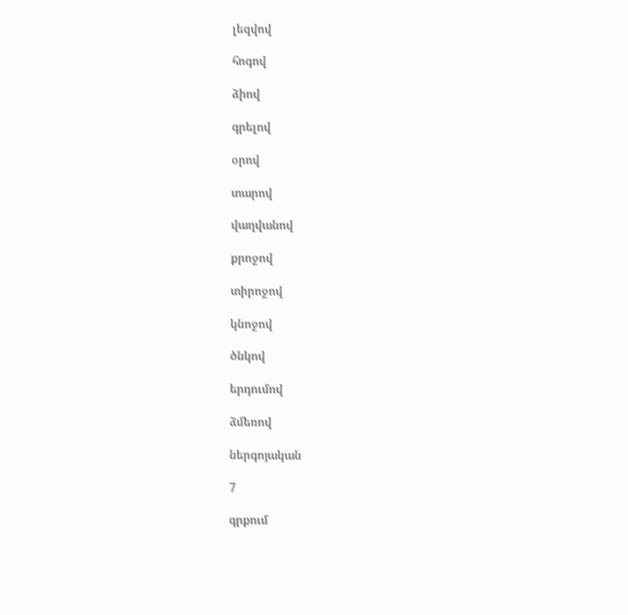լեզվով

հոգով

ձիով

գրելով

օրով

տարով

վաղվանով

քրոջով

տիրոջով

կնոջով

ծնկով

երդումով

ձմեռով

ներգոյական

7

գրքում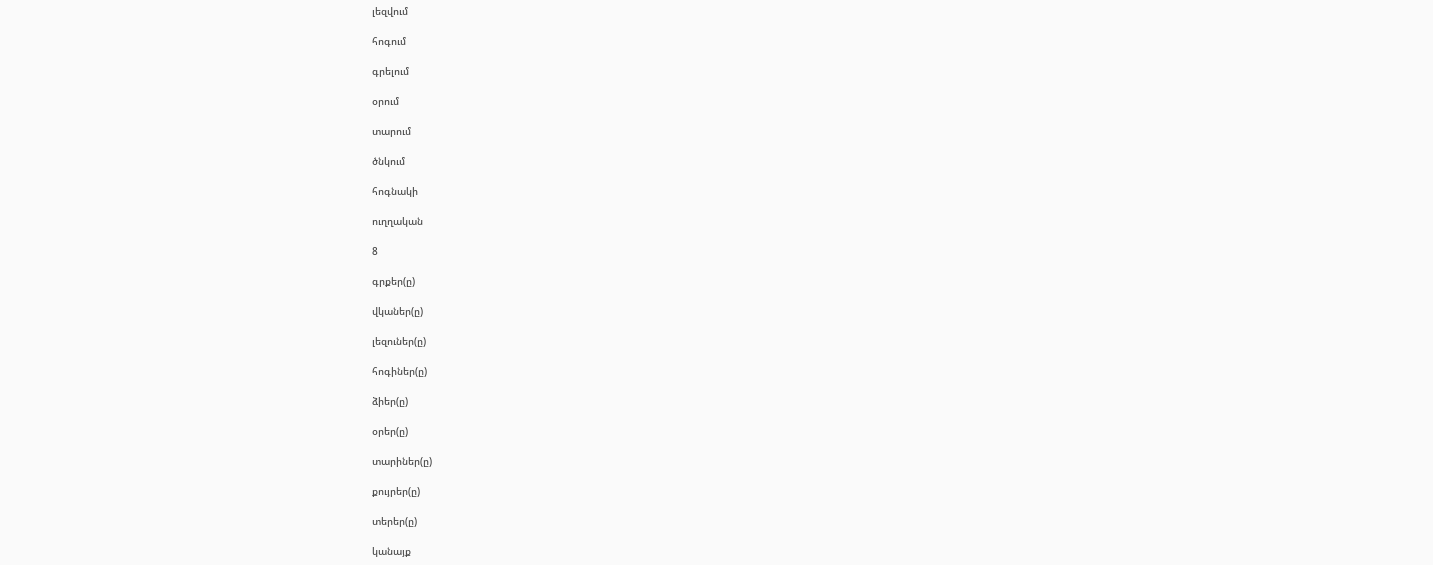լեզվում

հոգում

գրելում

օրում

տարում

ծնկում

հոգնակի

ուղղական

8

գրքեր(ը)

վկաներ(ը)

լեզուներ(ը)

հոգիներ(ը)

ձիեր(ը)

օրեր(ը)

տարիներ(ը)

քույրեր(ը)

տերեր(ը)

կանայք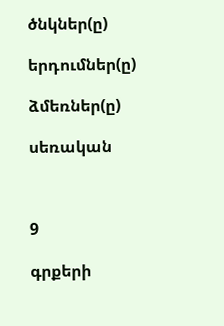ծնկներ(ը)

երդումներ(ը)

ձմեռներ(ը)

սեռական



9

գրքերի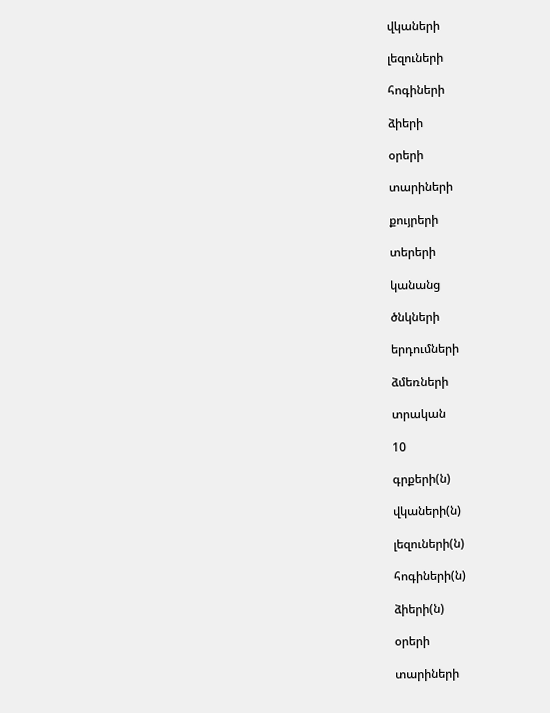վկաների

լեզուների

հոգիների

ձիերի

օրերի

տարիների

քույրերի

տերերի

կանանց

ծնկների

երդումների

ձմեռների

տրական

10

գրքերի(ն)

վկաների(ն)

լեզուների(ն)

հոգիների(ն)

ձիերի(ն)

օրերի

տարիների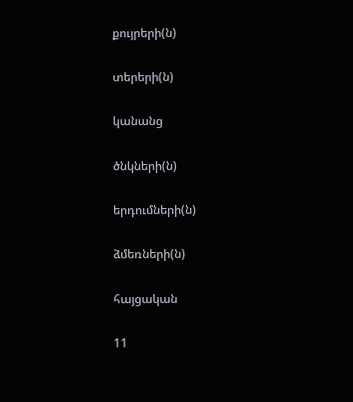քույրերի(ն)

տերերի(ն)

կանանց

ծնկների(ն)

երդումների(ն)

ձմեռների(ն)

հայցական

11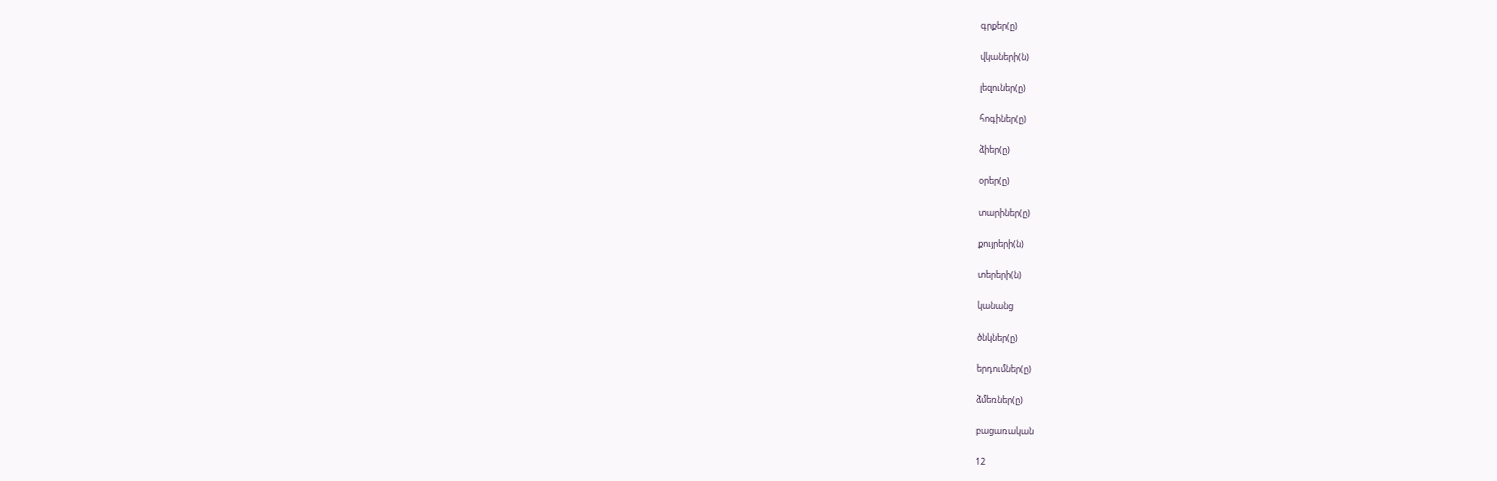գրքեր(ը)

վկաների(ն)

լեզուներ(ը)

հոգիներ(ը)

ձիեր(ը)

օրեր(ը)

տարիներ(ը)

քույրերի(ն)

տերերի(ն)

կանանց

ծնկներ(ը)

երդումներ(ը)

ձմեռներ(ը)

բացառական

12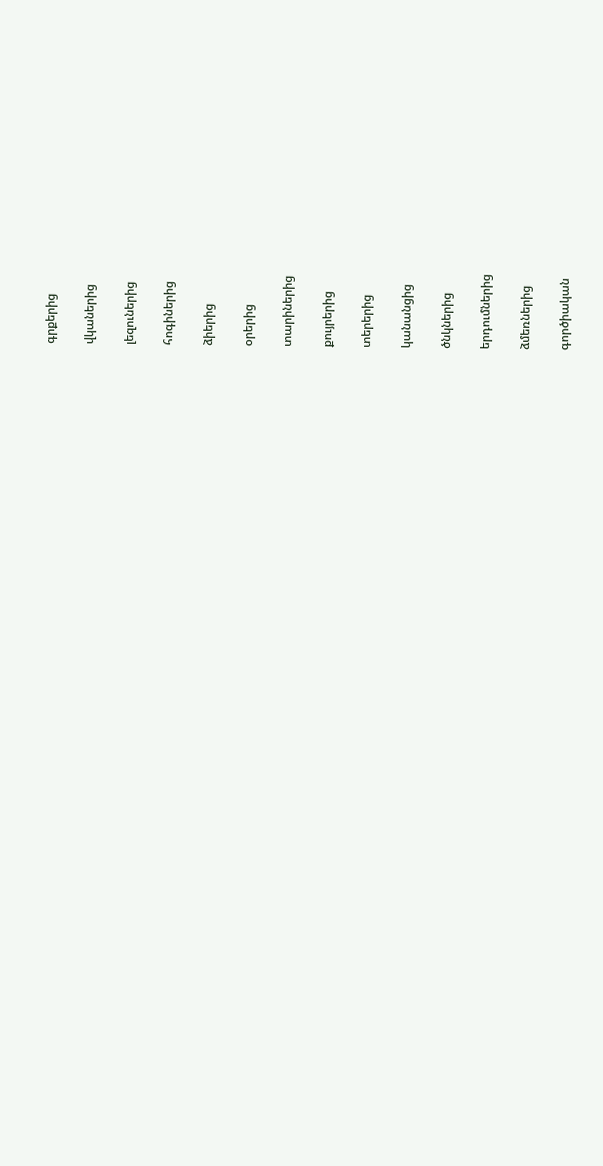գրքերից

վկաներից

լեզուներից

հոգիներից

ձիերից

օրերից

տարիներից

քույրերից

տերերից

կանանցից

ծնկներից

երդումներից

ձմեռներից

գործիական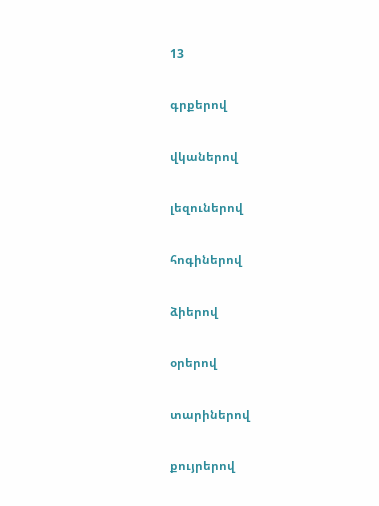13

գրքերով

վկաներով

լեզուներով

հոգիներով

ձիերով

օրերով

տարիներով

քույրերով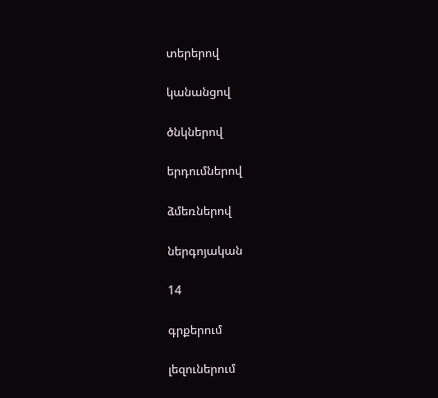տերերով

կանանցով

ծնկներով

երդումներով

ձմեռներով

ներգոյական

14

գրքերում

լեզուներում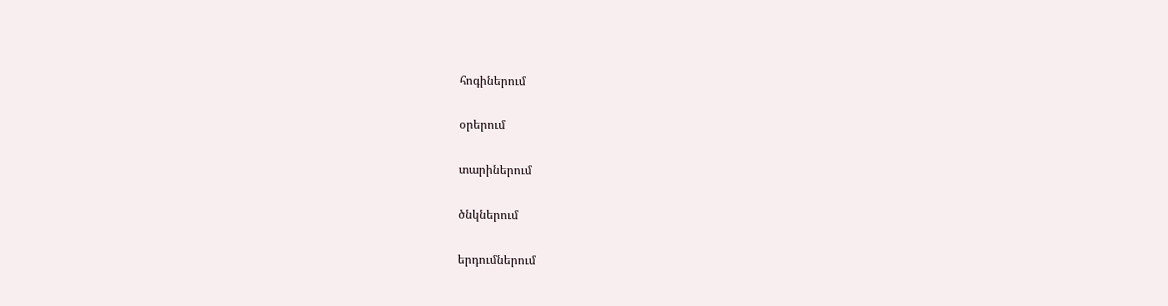հոգիներում

օրերում

տարիներում

ծնկներում

երդումներում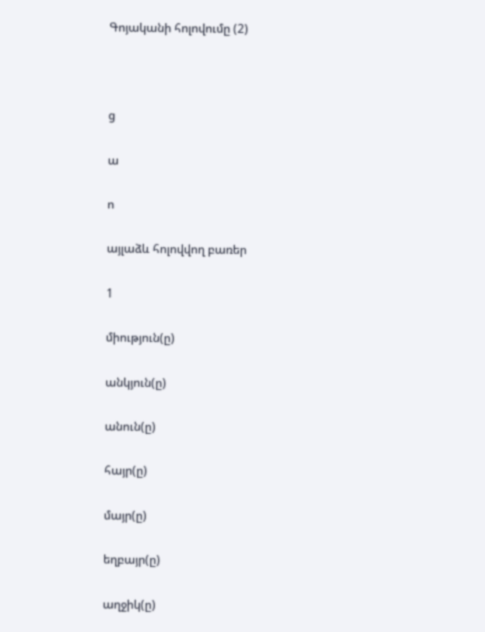Գոյականի հոլովումը (2)



ց

ա

ո

այլաձև հոլովվող բառեր

1

միություն(ը)

անկյուն(ը)

անուն(ը)

հայր(ը)

մայր(ը)

եղբայր(ը)

աղջիկ(ը)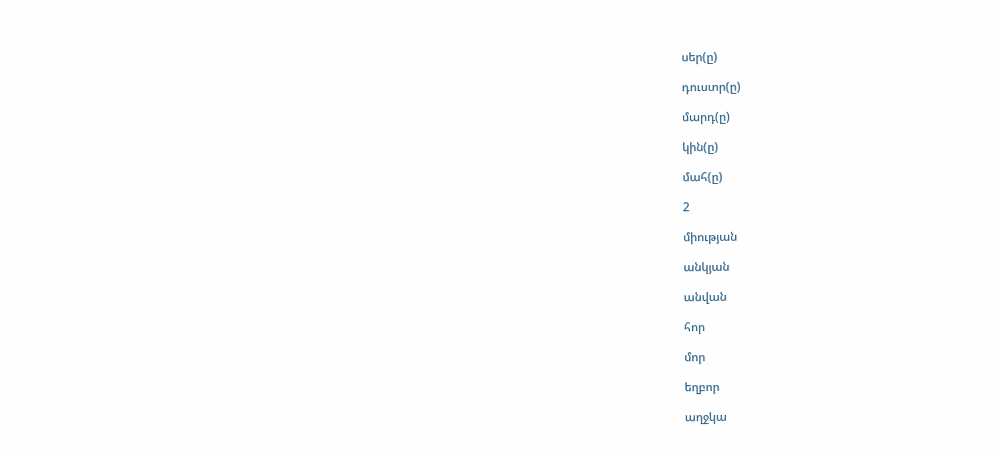սեր(ը)

դուստր(ը)

մարդ(ը)

կին(ը)

մահ(ը)

2

միության

անկյան

անվան

հոր

մոր

եղբոր

աղջկա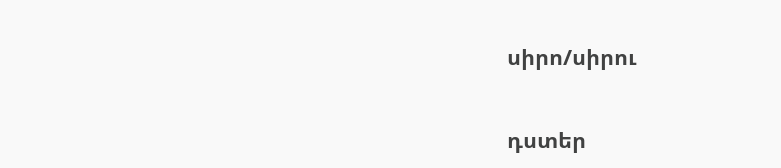սիրո/սիրու

դստեր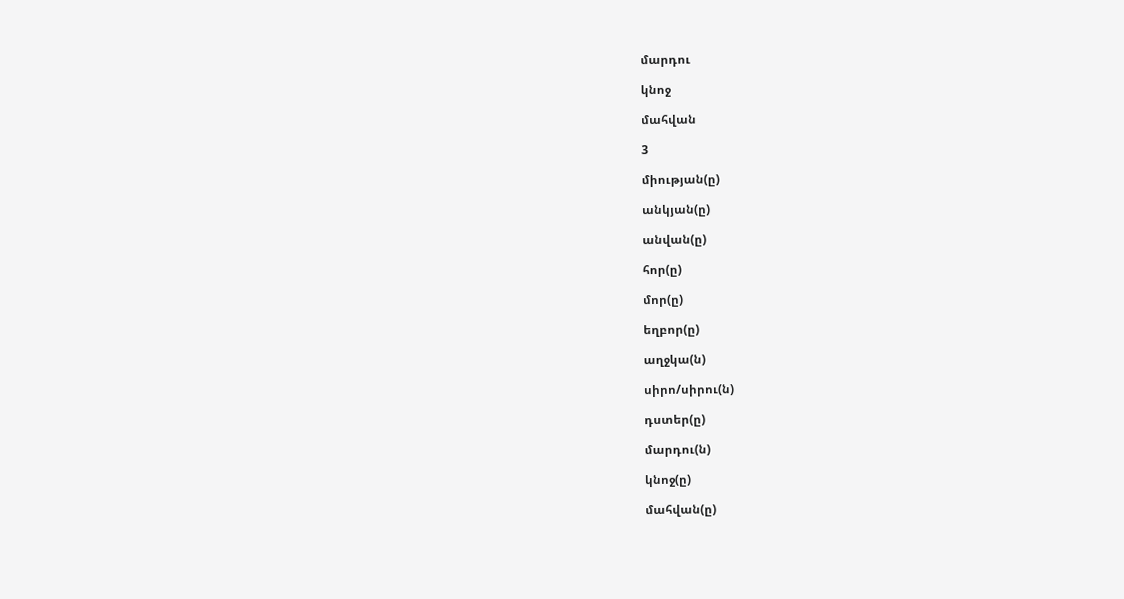մարդու

կնոջ

մահվան

3

միության(ը)

անկյան(ը)

անվան(ը)

հոր(ը)

մոր(ը)

եղբոր(ը)

աղջկա(ն)

սիրո/սիրու(ն)

դստեր(ը)

մարդու(ն)

կնոջ(ը)

մահվան(ը)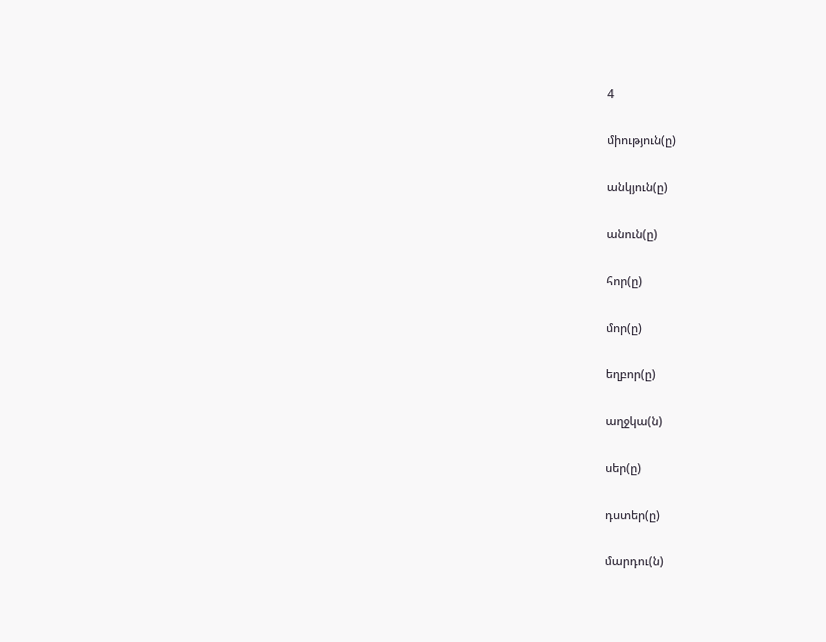4

միություն(ը)

անկյուն(ը)

անուն(ը)

հոր(ը)

մոր(ը)

եղբոր(ը)

աղջկա(ն)

սեր(ը)

դստեր(ը)

մարդու(ն)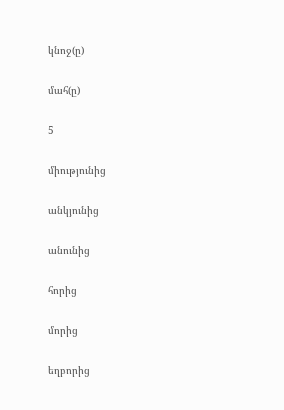կնոջ(ը)

մահ(ը)

5

միությունից

անկյունից

անունից

հորից

մորից

եղբորից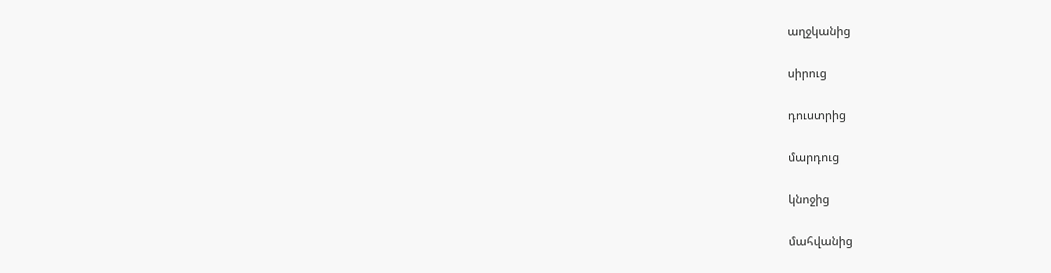աղջկանից

սիրուց

դուստրից

մարդուց

կնոջից

մահվանից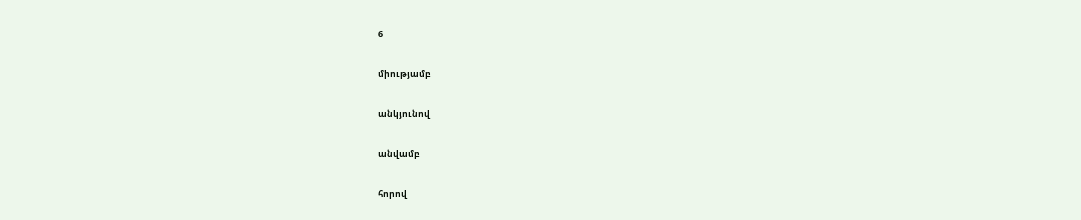6

միությամբ

անկյունով

անվամբ

հորով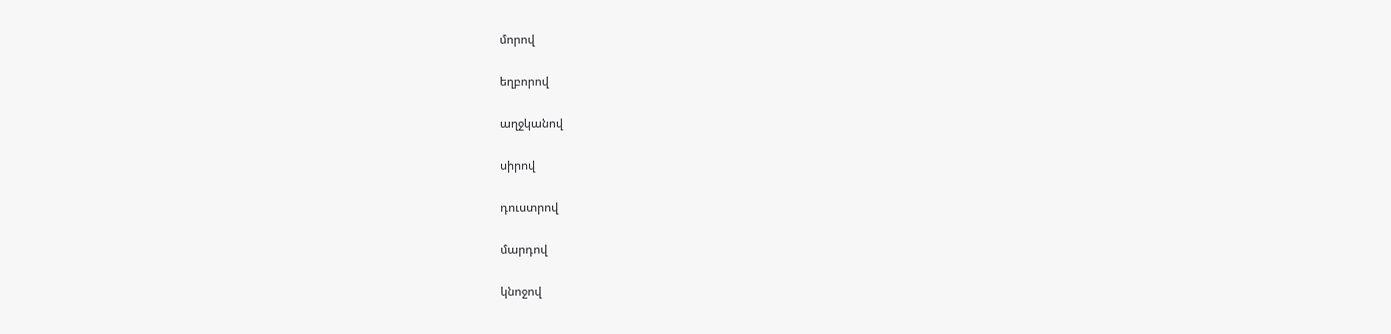մորով

եղբորով

աղջկանով

սիրով

դուստրով

մարդով

կնոջով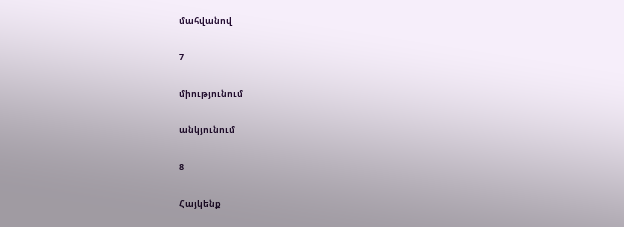մահվանով

7

միությունում

անկյունում

8

Հայկենք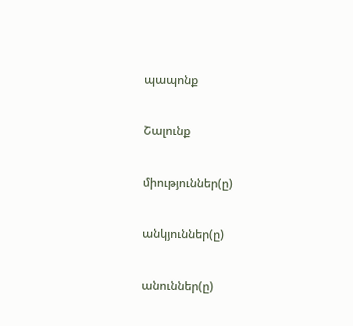պապոնք

Շալունք

միություններ(ը)

անկյուններ(ը)

անուններ(ը)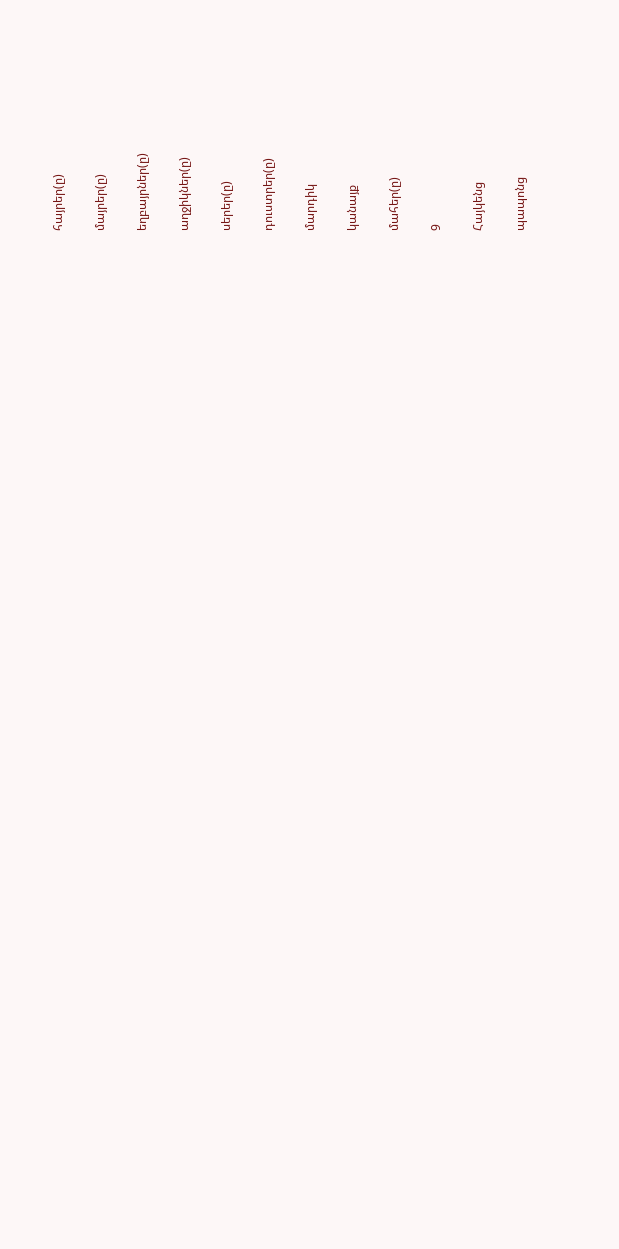հայրեր(ը)

մայրեր(ը)

եղբայրներ(ը)

աղջիկներ(ը)

սերեր(ը)

դուստրեր(ը)

մարդիկ

կանայք

մահեր(ը)

9

Հայկենց

պապոնց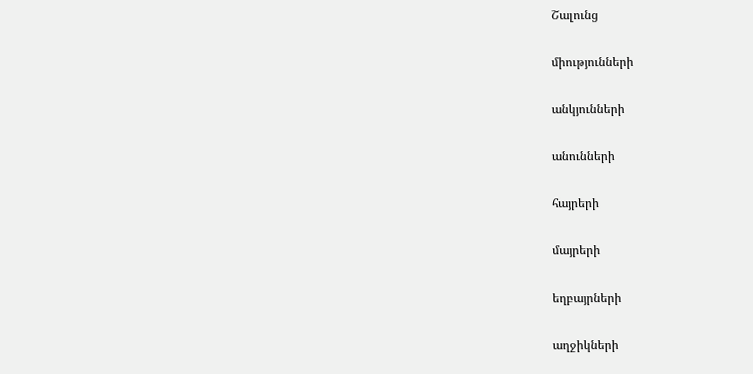Շալունց

միությունների

անկյունների

անունների

հայրերի

մայրերի

եղբայրների

աղջիկների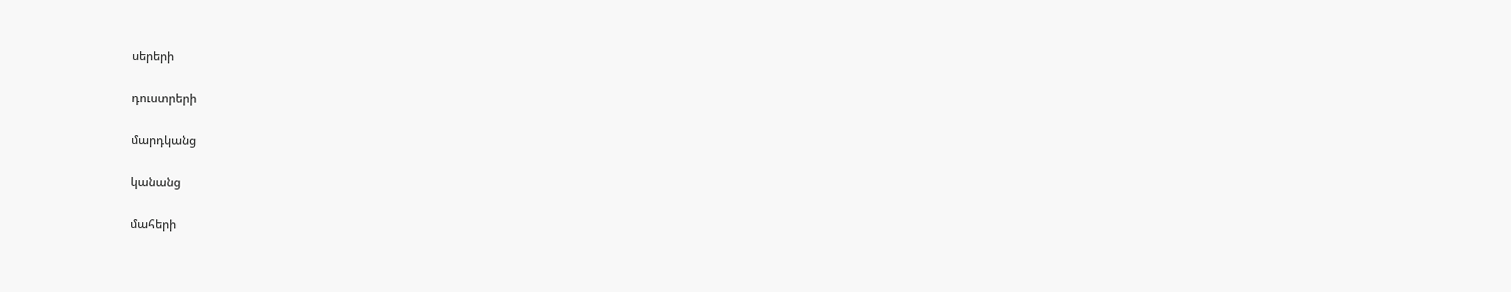սերերի

դուստրերի

մարդկանց

կանանց

մահերի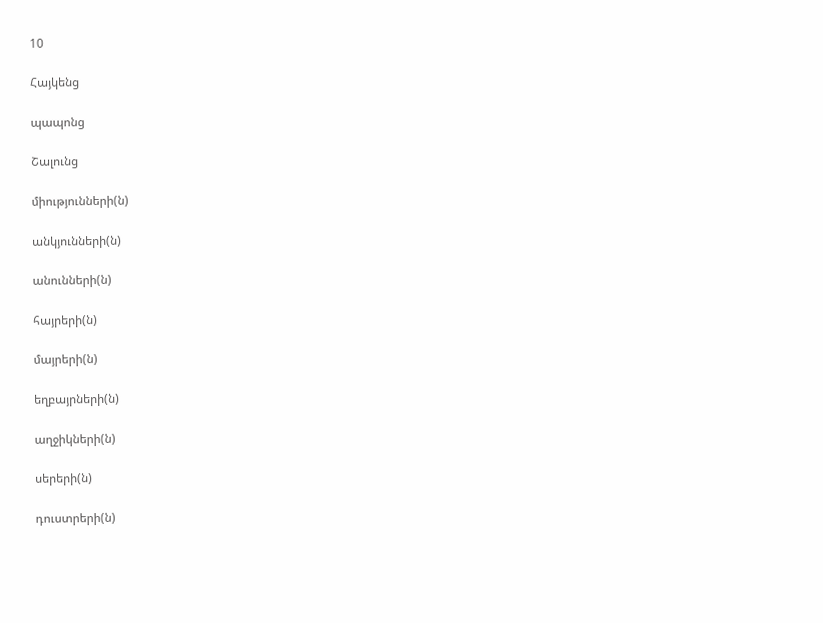10

Հայկենց

պապոնց

Շալունց

միությունների(ն)

անկյունների(ն)

անունների(ն)

հայրերի(ն)

մայրերի(ն)

եղբայրների(ն)

աղջիկների(ն)

սերերի(ն)

դուստրերի(ն)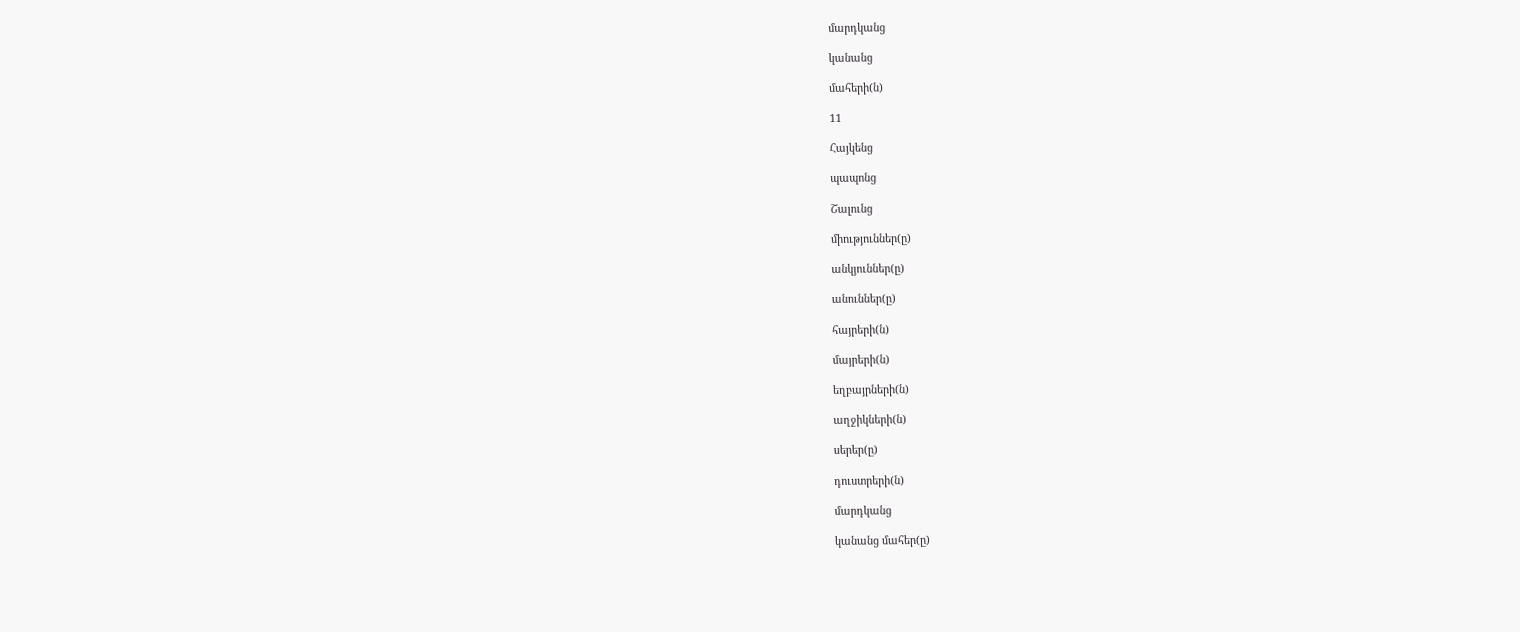մարդկանց

կանանց

մահերի(ն)

11

Հայկենց

պապոնց

Շալունց

միություններ(ը)

անկյուններ(ը)

անուններ(ը)

հայրերի(ն)

մայրերի(ն)

եղբայրների(ն)

աղջիկների(ն)

սերեր(ը)

դուստրերի(ն)

մարդկանց

կանանց մահեր(ը)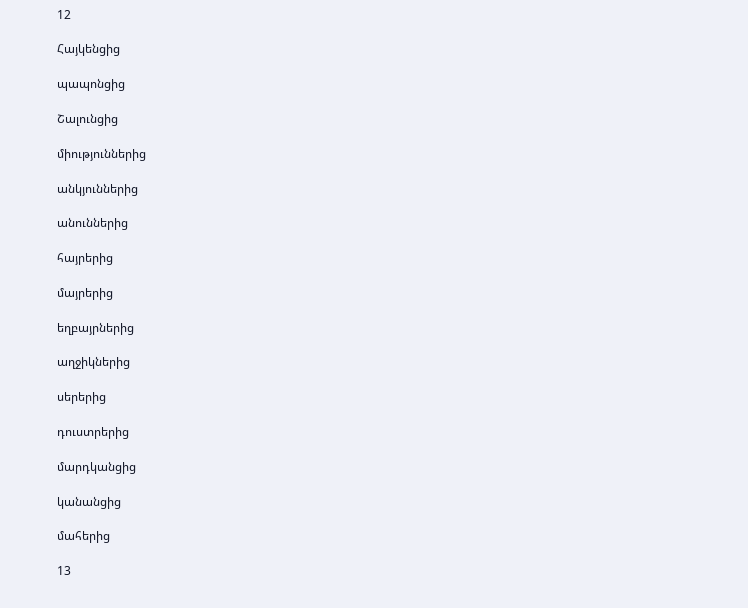12

Հայկենցից

պապոնցից

Շալունցից

միություններից

անկյուններից

անուններից

հայրերից

մայրերից

եղբայրներից

աղջիկներից

սերերից

դուստրերից

մարդկանցից

կանանցից

մահերից

13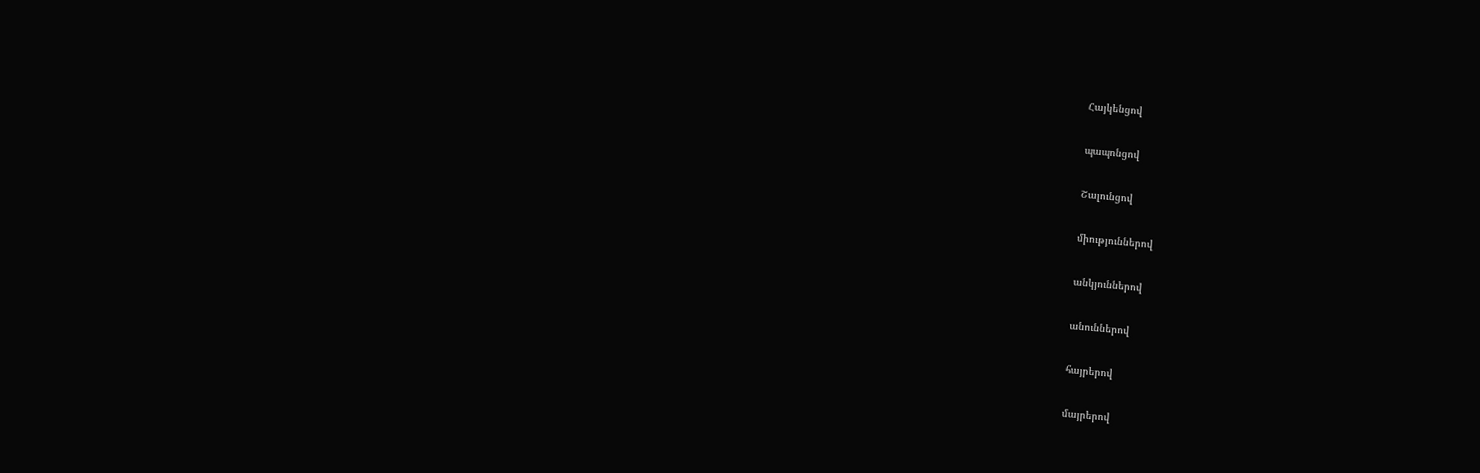Հայկենցով

պապոնցով

Շալունցով

միություններով

անկյուններով

անուններով

հայրերով

մայրերով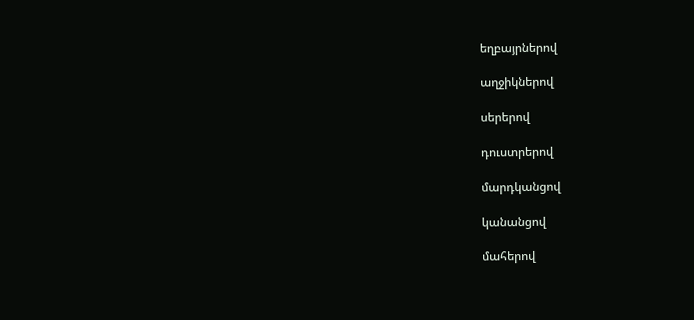եղբայրներով

աղջիկներով

սերերով

դուստրերով

մարդկանցով

կանանցով

մահերով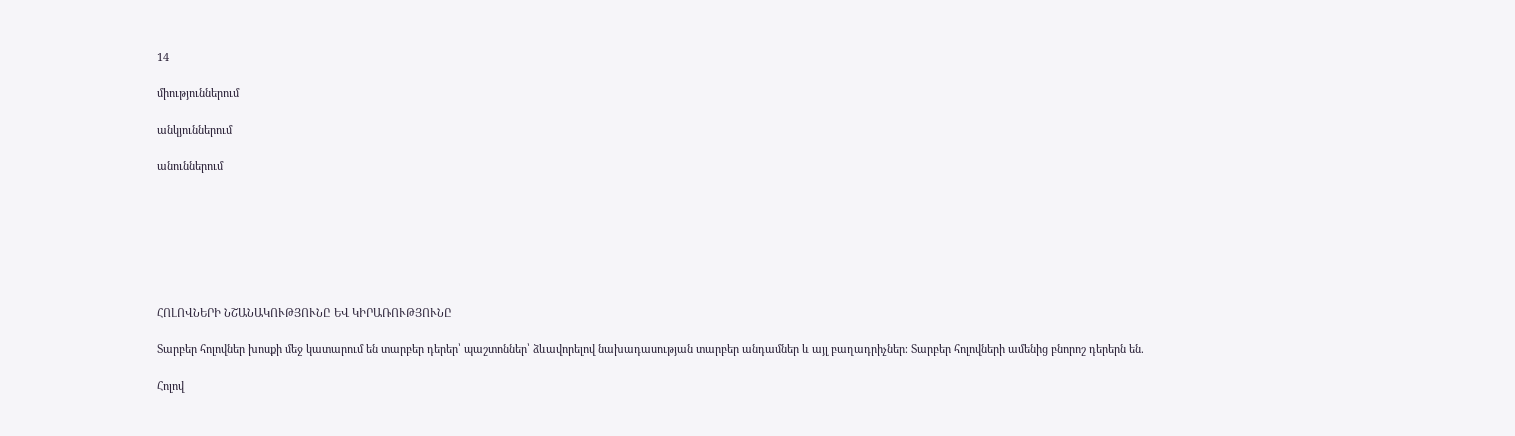14

միություններում

անկյուններում

անուններում







ՀՈԼՈՎՆԵՐԻ ՆՇԱՆԱԿՈՒԹՅՈՒՆԸ ԵՎ ԿԻՐԱՌՈՒԹՅՈՒՆԸ

Տարբեր հոլովներ խոսքի մեջ կատարում են տարբեր դերեր՝ պաշտոններ՝ ձևավորելով նախադասության տարբեր անդամներ և այլ բաղադրիչներ։ Տարբեր հոլովների ամենից բնորոշ դերերն են.

Հոլով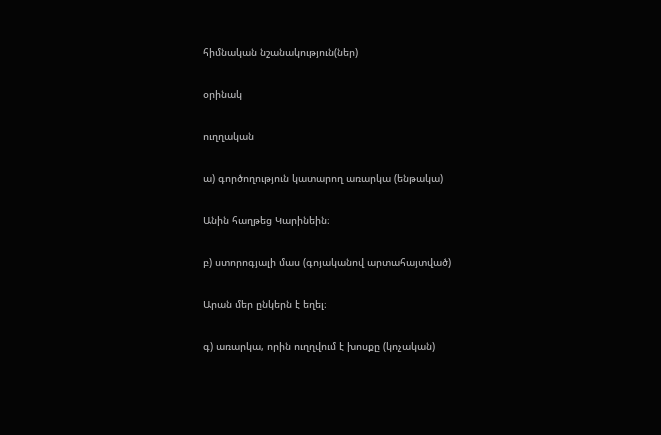հիմնական նշանակություն(ներ)

օրինակ

ուղղական

ա) գործողություն կատարող առարկա (ենթակա)

Անին հաղթեց Կարինեին։

բ) ստորոգյալի մաս (գոյականով արտահայտված)

Արան մեր ընկերն է եղել։

գ) առարկա, որին ուղղվում է խոսքը (կոչական)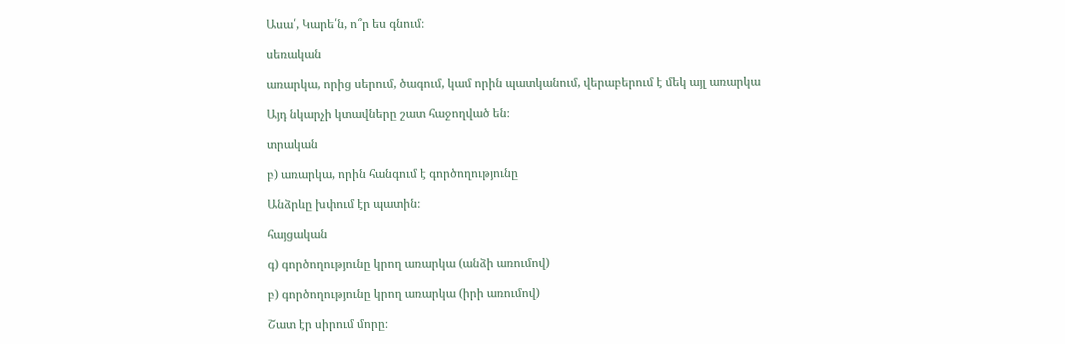Ասա՛, Կարե՛ն, ո՞ր ես գնում։

սեռական

առարկա, որից սերում, ծագում, կամ որին պատկանում, վերաբերում է մեկ այլ առարկա

Այդ նկարչի կտավները շատ հաջողված են։

տրական

բ) առարկա, որին հանգում է գործողությունը

Անձրևը խփում էր պատին։

հայցական

գ) գործողությունը կրող առարկա (անձի առումով)

բ) գործողությունը կրող առարկա (իրի առումով)

Շատ էր սիրում մորը։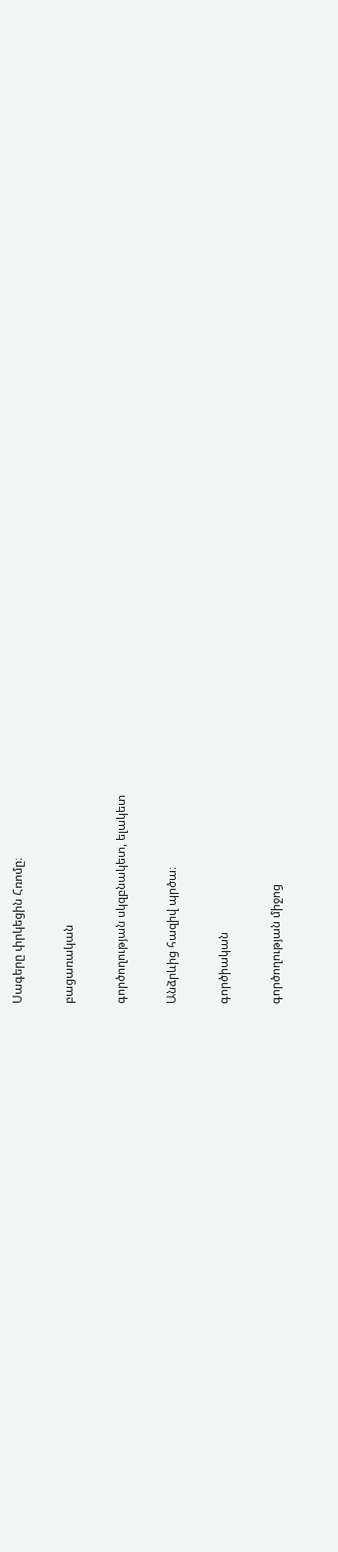Սագերը փրկեցին Հռոմը։

բացառական

գործողության սկզբնակետ, ելակետ

Անձրևից հազիվ պրծա։

գործիական

գործողության միջոց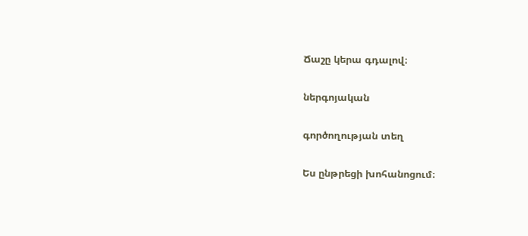Ճաշը կերա գդալով։

ներգոյական

գործողության տեղ

Ես ընթրեցի խոհանոցում։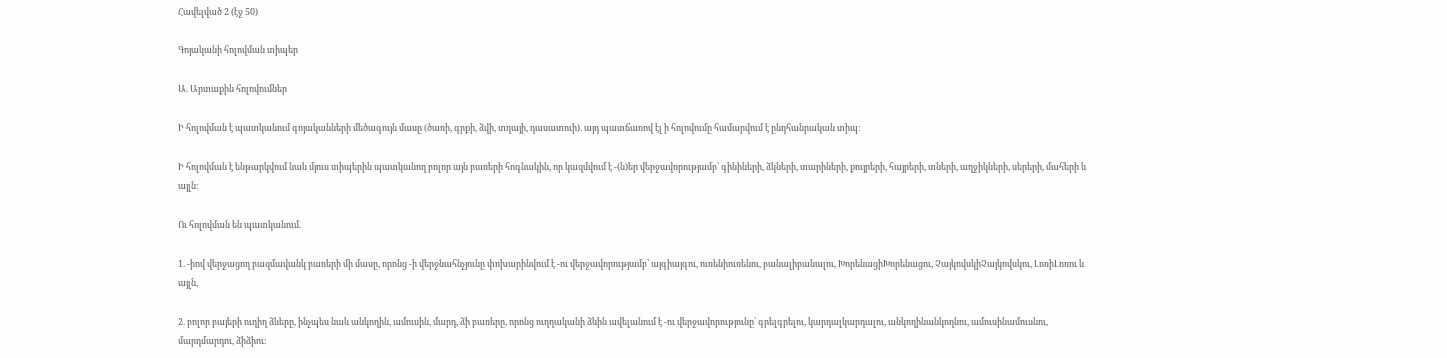Հավելված 2 (էջ 50)

Գոյականի հոլովման տիպեր

Ա. Արտաքին հոլովումներ

Ի հոլովման է պատկանում գոյականների մեծագույն մասը (ծառի, գրքի, ձվի, տղայի, դասատուի). այդ պատճառով էլ ի հոլովումը համարվում է ընդհանրական տիպ։

Ի հոլովման է ենթարկվում նաև մյուս տիպերին պատկանող բոլոր այն բառերի հոգնակին, որ կազմվում է -(ն)եր վերջավորությամբ՝ գինիների, ձկների, տարիների, քույրերի, հայրերի, տների, աղջիկների, սերերի, մահերի և այլն։

Ու հոլովման են պատկանում.

1. -իով վերջացող բազմավանկ բառերի մի մասը, որոնց -ի վերջնահնչյունը փոխարինվում է -ու վերջավորությամբ՝ այգիայգու, ուռենիուռենու, բանալիբանալու, ԽորենացիԽորենացու, ՉայկովսկիՉայկովսկու, ԼոռիԼոռու և այլն,

2. բոլոր բայերի ուղիղ ձևերը, ինչպես նաև անկողին, ամուսին, մարդ, ձի բառերը, որոնց ուղղականի ձևին ավելանում է -ու վերջավորությունը՝ գրելգրելու, կարդալկարդալու, անկողինանկողնու, ամուսինամուսնու, մարդմարդու, ձիձիու։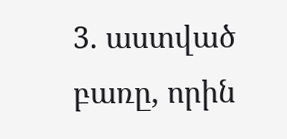3. աստված բառը, որին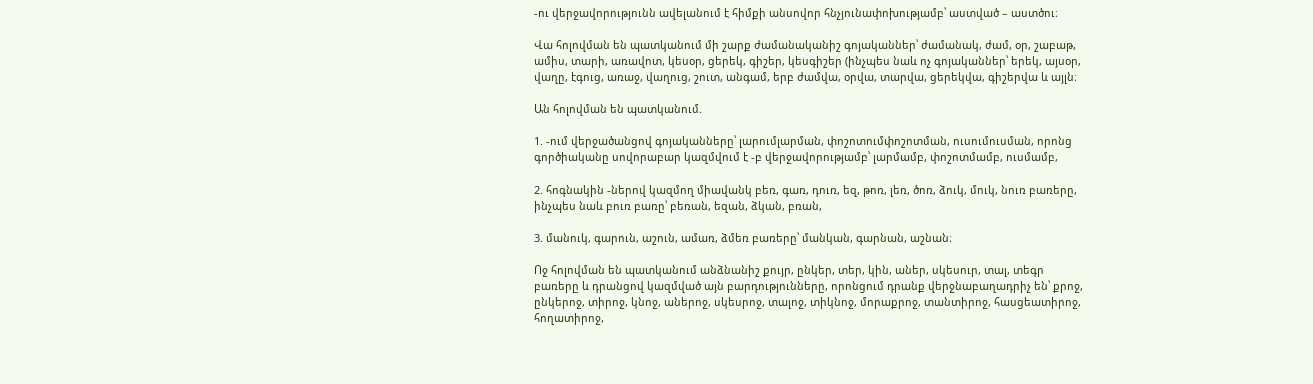-ու վերջավորությունն ավելանում է հիմքի անսովոր հնչյունափոխությամբ՝ աստված – աստծու։

Վա հոլովման են պատկանում մի շարք ժամանականիշ գոյականներ՝ ժամանակ, ժամ, օր, շաբաթ, ամիս, տարի, առավոտ, կեսօր, ցերեկ, գիշեր, կեսգիշեր (ինչպես նաև ոչ գոյականներ՝ երեկ, այսօր, վաղը, էգուց, առաջ, վաղուց, շուտ, անգամ, երբ ժամվա, օրվա, տարվա, ցերեկվա, գիշերվա և այլն։

Ան հոլովման են պատկանում.

1. -ում վերջածանցով գոյականները՝ լարումլարման, փոշոտումփոշոտման, ուսումուսման, որոնց գործիականը սովորաբար կազմվում է -բ վերջավորությամբ՝ լարմամբ, փոշոտմամբ, ուսմամբ,

2. հոգնակին -ներով կազմող միավանկ բեռ, գառ, դուռ, եզ, թոռ, լեռ, ծոռ, ձուկ, մուկ, նուռ բառերը, ինչպես նաև բուռ բառը՝ բեռան, եզան, ձկան, բռան,

3. մանուկ, գարուն, աշուն, ամառ, ձմեռ բառերը՝ մանկան, գարնան, աշնան։

Ոջ հոլովման են պատկանում անձնանիշ քույր, ընկեր, տեր, կին, աներ, սկեսուր, տալ, տեգր բառերը և դրանցով կազմված այն բարդությունները, որոնցում դրանք վերջնաբաղադրիչ են՝ քրոջ, ընկերոջ, տիրոջ, կնոջ, աներոջ, սկեսրոջ, տալոջ, տիկնոջ, մորաքրոջ, տանտիրոջ, հասցեատիրոջ, հողատիրոջ,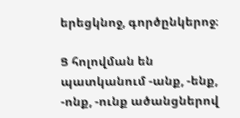երեցկնոջ, գործընկերոջ։

Ց հոլովման են պատկանում -անք, -ենք, -ոնք, -ունք ածանցներով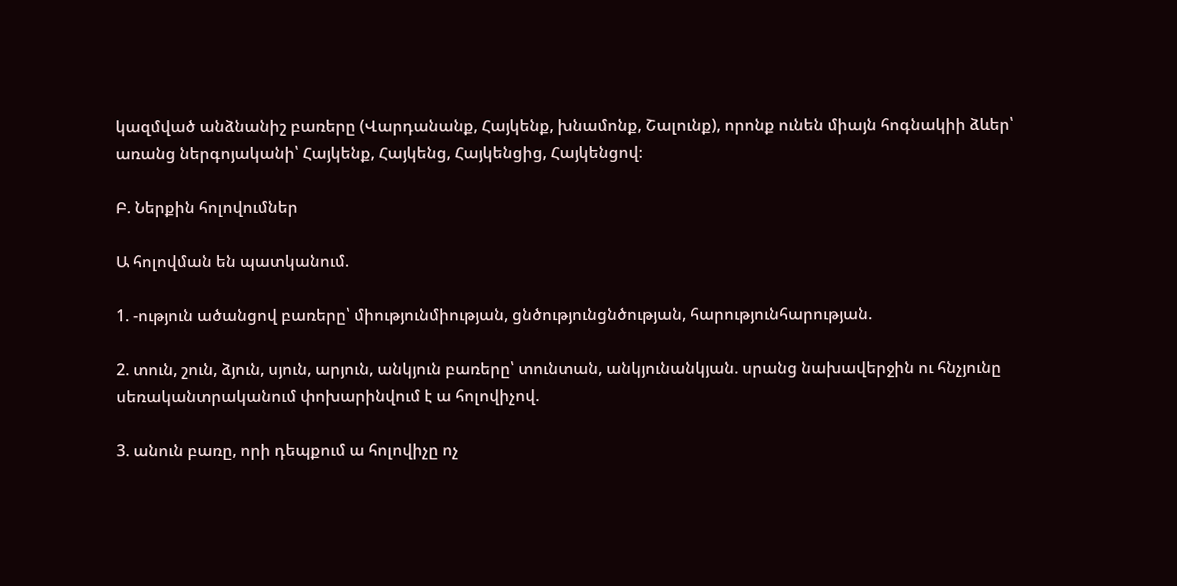կազմված անձնանիշ բառերը (Վարդանանք, Հայկենք, խնամոնք, Շալունք), որոնք ունեն միայն հոգնակիի ձևեր՝ առանց ներգոյականի՝ Հայկենք, Հայկենց, Հայկենցից, Հայկենցով։

Բ. Ներքին հոլովումներ

Ա հոլովման են պատկանում.

1. -ություն ածանցով բառերը՝ միությունմիության, ցնծությունցնծության, հարությունհարության.

2. տուն, շուն, ձյուն, սյուն, արյուն, անկյուն բառերը՝ տունտան, անկյունանկյան. սրանց նախավերջին ու հնչյունը սեռականտրականում փոխարինվում է ա հոլովիչով.

3. անուն բառը, որի դեպքում ա հոլովիչը ոչ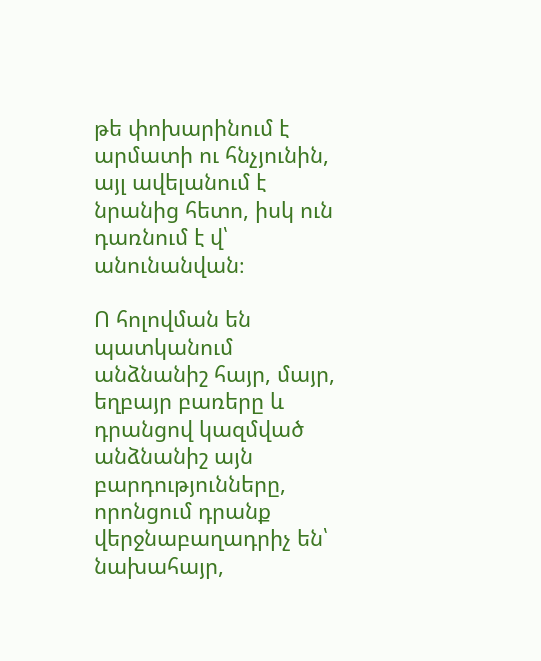թե փոխարինում է արմատի ու հնչյունին, այլ ավելանում է նրանից հետո, իսկ ուն դառնում է վ՝ անունանվան։

Ո հոլովման են պատկանում անձնանիշ հայր, մայր, եղբայր բառերը և դրանցով կազմված անձնանիշ այն բարդությունները, որոնցում դրանք վերջնաբաղադրիչ են՝ նախահայր,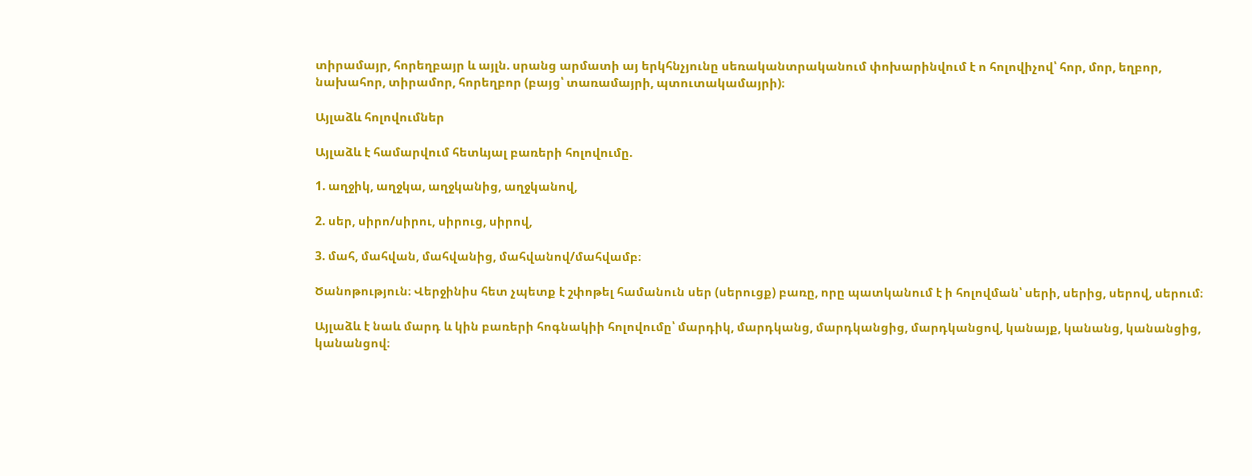տիրամայր, հորեղբայր և այլն. սրանց արմատի այ երկհնչյունը սեռականտրականում փոխարինվում է ո հոլովիչով՝ հոր, մոր, եղբոր, նախահոր, տիրամոր, հորեղբոր (բայց՝ տառամայրի, պտուտակամայրի)։

Այլաձև հոլովումներ

Այլաձև է համարվում հետևյալ բառերի հոլովումը.

1. աղջիկ, աղջկա, աղջկանից, աղջկանով,

2. սեր, սիրո/սիրու, սիրուց, սիրով,

3. մահ, մահվան, մահվանից, մահվանով/մահվամբ։

Ծանոթություն։ Վերջինիս հետ չպետք է շփոթել համանուն սեր (սերուցք) բառը, որը պատկանում է ի հոլովման՝ սերի, սերից, սերով, սերում։

Այլաձև է նաև մարդ և կին բառերի հոգնակիի հոլովումը՝ մարդիկ, մարդկանց, մարդկանցից, մարդկանցով, կանայք, կանանց, կանանցից, կանանցով։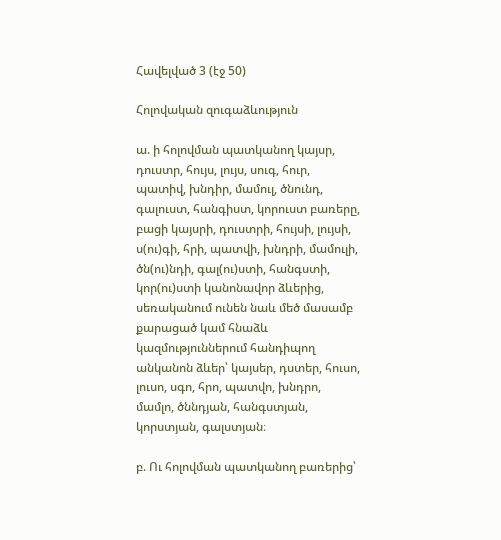Հավելված 3 (էջ 50)

Հոլովական զուգաձևություն

ա. ի հոլովման պատկանող կայսր, դուստր, հույս, լույս, սուգ, հուր, պատիվ, խնդիր, մամուլ, ծնունդ, գալուստ, հանգիստ, կորուստ բառերը, բացի կայսրի, դուստրի, հույսի, լույսի, ս(ու)գի, հրի, պատվի, խնդրի, մամուլի, ծն(ու)նդի, գալ(ու)ստի, հանգստի, կոր(ու)ստի կանոնավոր ձևերից, սեռականում ունեն նաև մեծ մասամբ քարացած կամ հնաձև կազմություններում հանդիպող անկանոն ձևեր՝ կայսեր, դստեր, հուսո, լուսո, սգո, հրո, պատվո, խնդրո, մամլո, ծննդյան, հանգստյան, կորստյան, գալստյան։

բ. Ու հոլովման պատկանող բառերից՝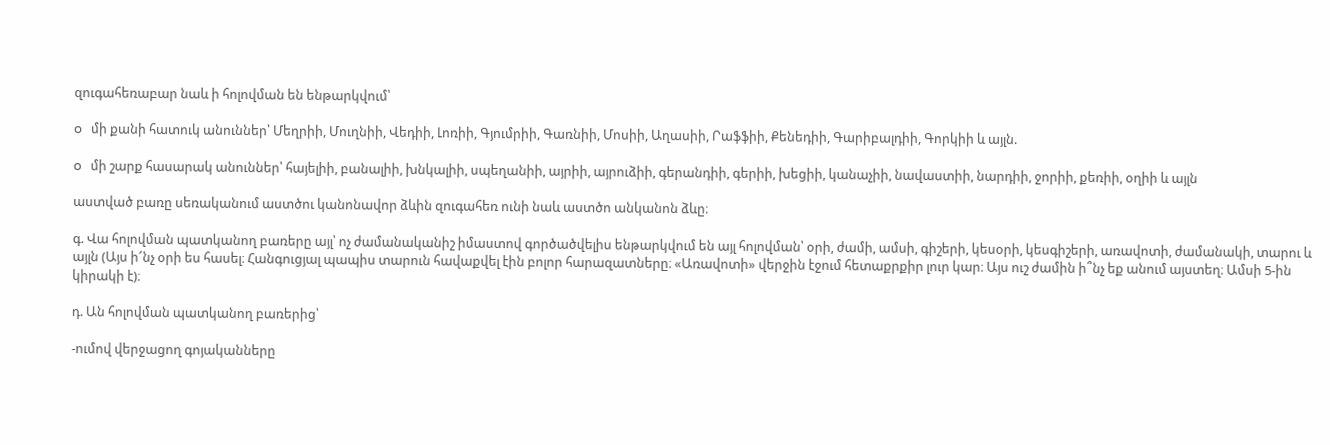զուգահեռաբար նաև ի հոլովման են ենթարկվում՝

o   մի քանի հատուկ անուններ՝ Մեղրիի, Մուղնիի, Վեդիի, Լոռիի, Գյումրիի, Գառնիի, Մոսիի, Աղասիի, Րաֆֆիի, Քենեդիի, Գարիբալդիի, Գորկիի և այլն.

o   մի շարք հասարակ անուններ՝ հայելիի, բանալիի, խնկալիի, սպեղանիի, այրիի, այրուձիի, գերանդիի, գերիի, խեցիի, կանաչիի, նավաստիի, նարդիի, ջորիի, քեռիի, օղիի և այլն

աստված բառը սեռականում աստծու կանոնավոր ձևին զուգահեռ ունի նաև աստծո անկանոն ձևը։

գ. Վա հոլովման պատկանող բառերը այլ՝ ոչ ժամանականիշ իմաստով գործածվելիս ենթարկվում են այլ հոլովման՝ օրի, ժամի, ամսի, գիշերի, կեսօրի, կեսգիշերի, առավոտի, ժամանակի, տարու և այլն (Այս ի՜նչ օրի ես հասել։ Հանգուցյալ պապիս տարուն հավաքվել էին բոլոր հարազատները։ «Առավոտի» վերջին էջում հետաքրքիր լուր կար։ Այս ուշ ժամին ի՞նչ եք անում այստեղ։ Ամսի 5-ին կիրակի է)։

դ. Ան հոլովման պատկանող բառերից՝

-ումով վերջացող գոյականները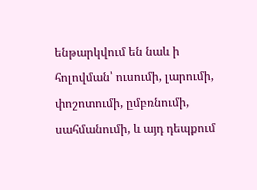ենթարկվում են նաև ի հոլովման՝ ուսումի, լարումի, փոշոտումի, ըմբռնումի, սահմանումի, և այդ դեպքում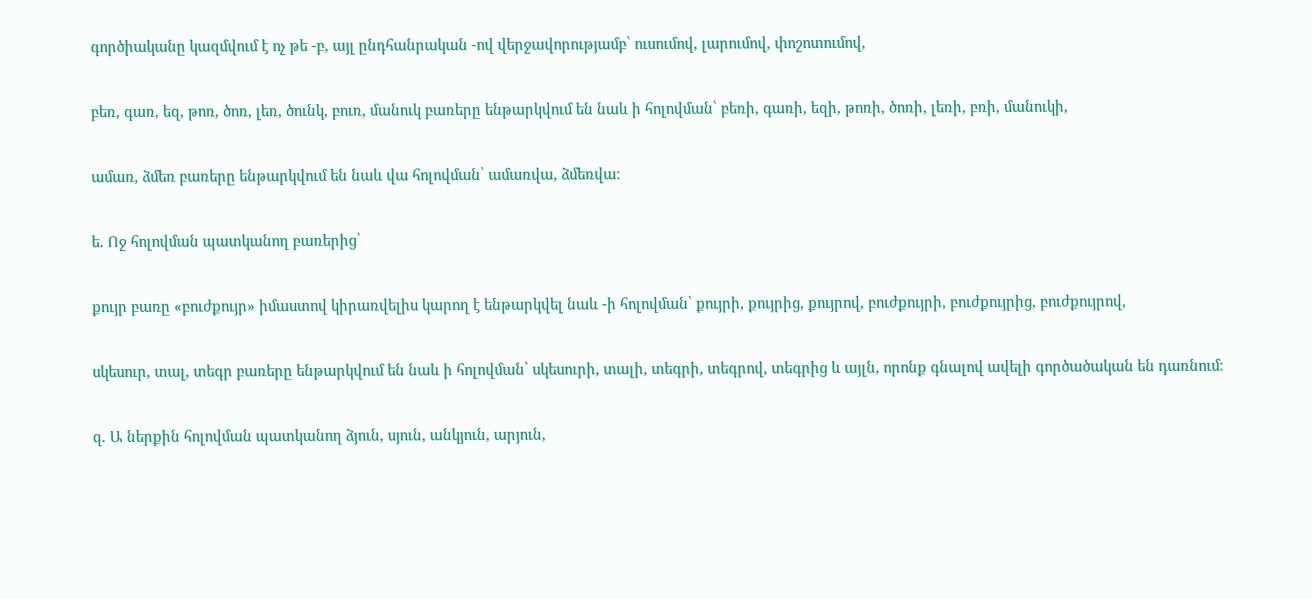գործիականը կազմվում է ոչ թե -բ, այլ ընդհանրական -ով վերջավորությամբ՝ ուսումով, լարումով, փոշոտումով,

բեռ, գառ, եզ, թոռ, ծոռ, լեռ, ծունկ, բուռ, մանուկ բառերը ենթարկվում են նաև ի հոլովման՝ բեռի, գառի, եզի, թոռի, ծոռի, լեռի, բռի, մանուկի,

ամառ, ձմեռ բառերը ենթարկվում են նաև վա հոլովման՝ ամառվա, ձմեռվա։

ե. Ոջ հոլովման պատկանող բառերից՝

քույր բառը «բուժքույր» իմաստով կիրառվելիս կարող է ենթարկվել նաև -ի հոլովման՝ քույրի, քույրից, քույրով, բուժքույրի, բուժքույրից, բուժքույրով,

սկեսուր, տալ, տեգր բառերը ենթարկվում են նաև ի հոլովման՝ սկեսուրի, տալի, տեգրի, տեգրով, տեգրից և այլն, որոնք գնալով ավելի գործածական են դառնում։

զ. Ա ներքին հոլովման պատկանող ձյուն, սյուն, անկյուն, արյուն,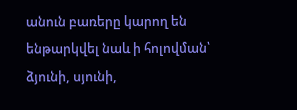անուն բառերը կարող են ենթարկվել նաև ի հոլովման՝ ձյունի, սյունի,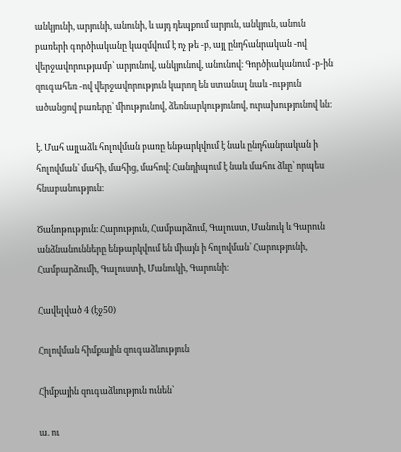անկյունի, արյունի, անունի, և այդ դեպքում արյուն, անկյուն, անուն բառերի գործիականը կազմվում է ոչ թե -բ, այլ ընդհանրական -ով վերջավորությամբ՝ արյունով, անկյունով, անունով։ Գործիականում -բ-ին զուգահեռ -ով վերջավորություն կարող են ստանալ նաև -ություն ածանցով բառերը՝ միությունով, ձեռնարկությունով, ուրախությունով ևն։

է. Մահ այլաձև հոլովման բառը ենթարկվում է նաև ընդհանրական ի հոլովման՝ մահի, մահից, մահով։ Հանդիպում է նաև մահու ձևը՝ որպես հնաբանություն։

Ծանոթություն։ Հարություն, Համբարձում, Գալուստ, Մանուկ և Գարուն անձնանունները ենթարկվում են միայն ի հոլովման՝ Հարությունի, Համբարձումի, Գալուստի, Մանուկի, Գարունի։

Հավելված 4 (էջ50)

Հոլովման հիմքային զուգաձևություն

Հիմքային զուգաձևություն ունեն՝

ա. ու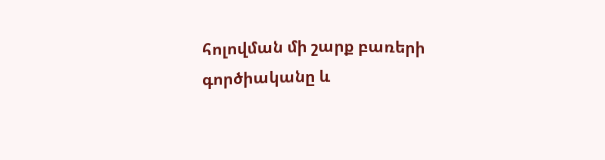հոլովման մի շարք բառերի գործիականը և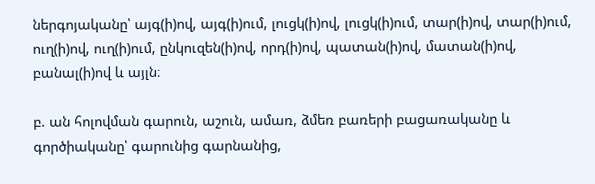ներգոյականը՝ այգ(ի)ով, այգ(ի)ում, լուցկ(ի)ով, լուցկ(ի)ում, տար(ի)ով, տար(ի)ում, ուղ(ի)ով, ուղ(ի)ում, ընկուզեն(ի)ով, որդ(ի)ով, պատան(ի)ով, մատան(ի)ով, բանալ(ի)ով և այլն։

բ. ան հոլովման գարուն, աշուն, ամառ, ձմեռ բառերի բացառականը և գործիականը՝ գարունից գարնանից,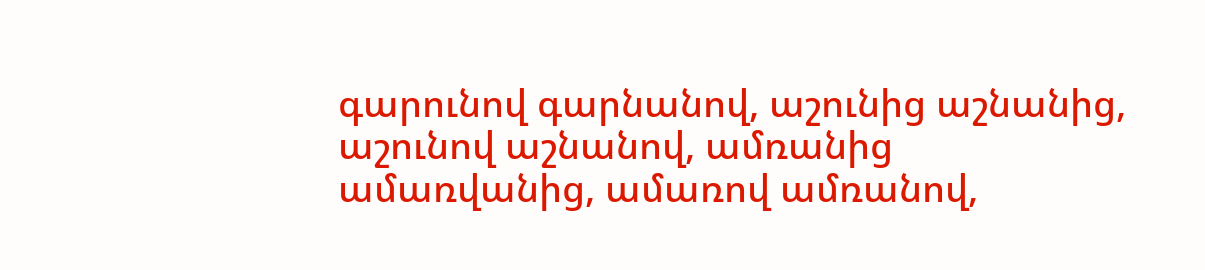գարունով գարնանով, աշունից աշնանից, աշունով աշնանով, ամռանից ամառվանից, ամառով ամռանով,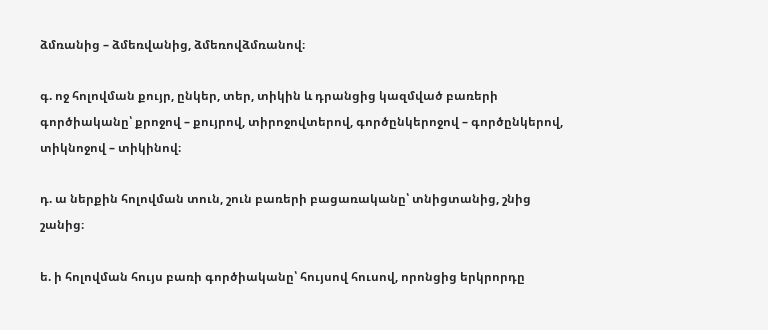ձմռանից – ձմեռվանից, ձմեռովձմռանով։

գ. ոջ հոլովման քույր, ընկեր, տեր, տիկին և դրանցից կազմված բառերի գործիականը՝ քրոջով – քույրով, տիրոջովտերով, գործընկերոջով – գործընկերով, տիկնոջով – տիկինով։

դ. ա ներքին հոլովման տուն, շուն բառերի բացառականը՝ տնիցտանից, շնից շանից։

ե. ի հոլովման հույս բառի գործիականը՝ հույսով հուսով, որոնցից երկրորդը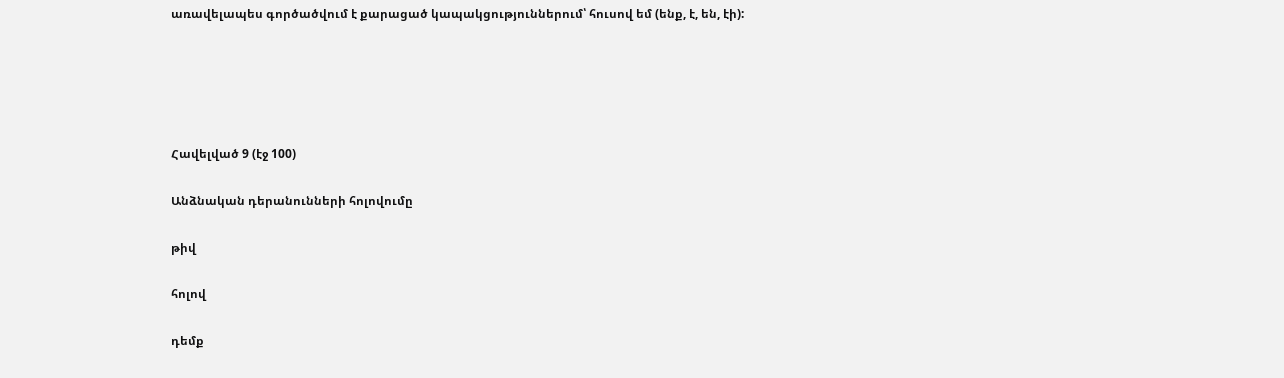առավելապես գործածվում է քարացած կապակցություններում՝ հուսով եմ (ենք, է, են, էի):





Հավելված 9 (էջ 100)

Անձնական դերանունների հոլովումը

թիվ

հոլով

դեմք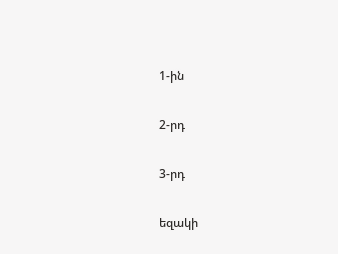1-ին

2-րդ

3-րդ

եզակի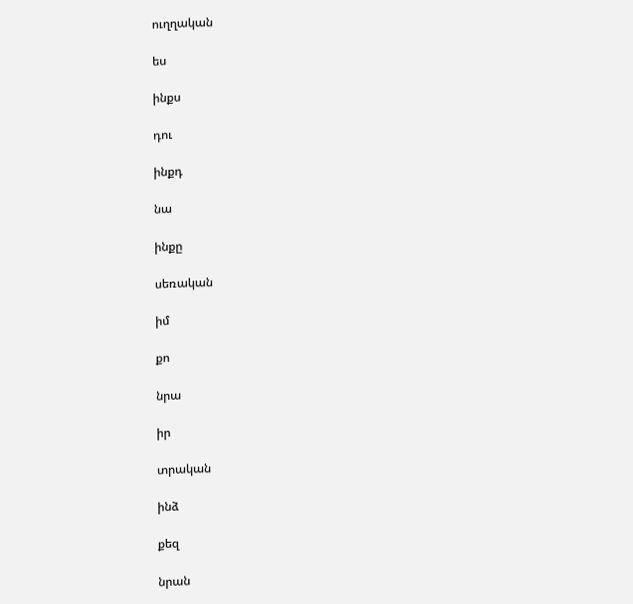ուղղական

ես

ինքս

դու

ինքդ

նա

ինքը

սեռական

իմ

քո

նրա

իր

տրական

ինձ

քեզ

նրան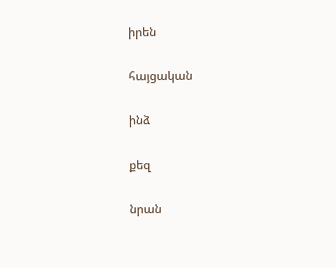իրեն

հայցական

ինձ

քեզ

նրան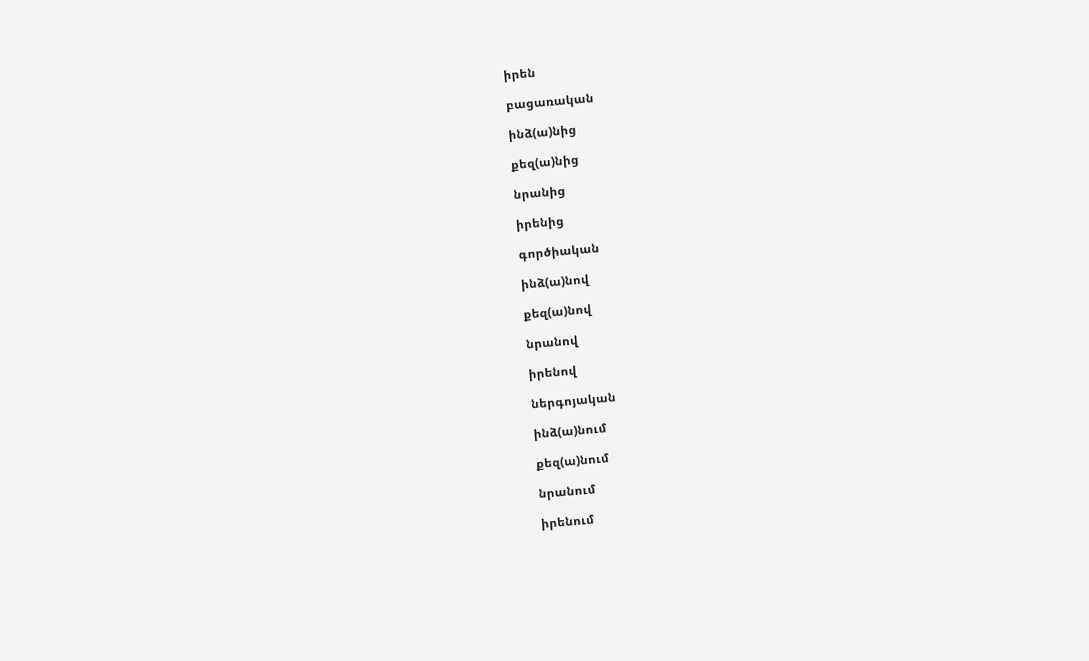իրեն

բացառական

ինձ(ա)նից

քեզ(ա)նից

նրանից

իրենից

գործիական

ինձ(ա)նով

քեզ(ա)նով

նրանով

իրենով

ներգոյական

ինձ(ա)նում

քեզ(ա)նում

նրանում

իրենում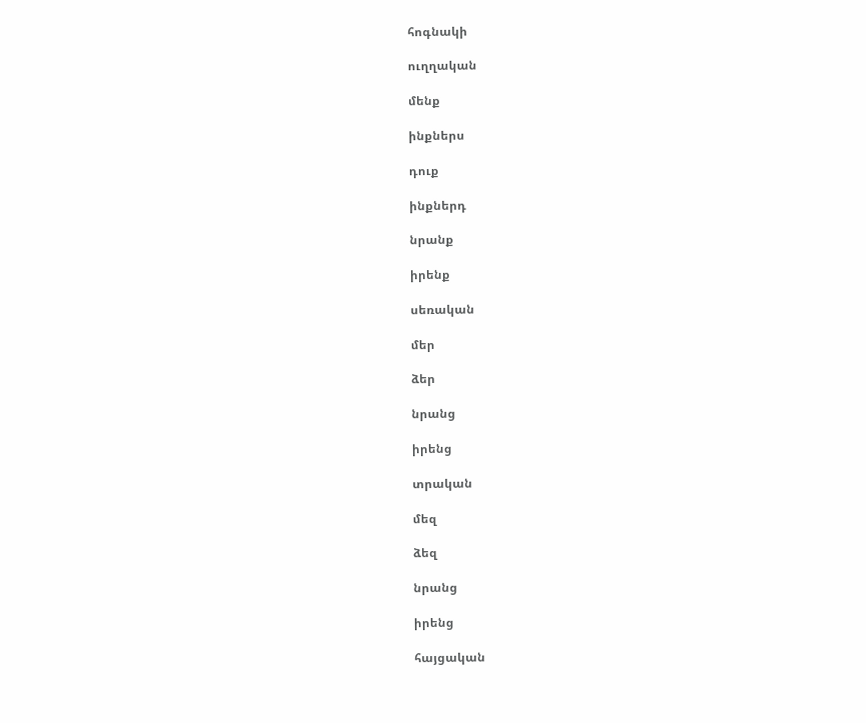հոգնակի

ուղղական

մենք

ինքներս

դուք

ինքներդ

նրանք

իրենք

սեռական

մեր

ձեր

նրանց

իրենց

տրական

մեզ

ձեզ

նրանց

իրենց

հայցական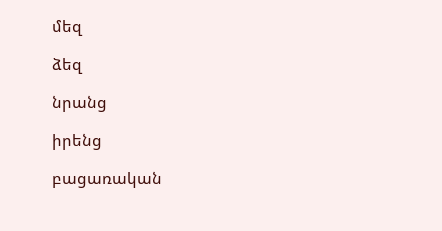մեզ

ձեզ

նրանց

իրենց

բացառական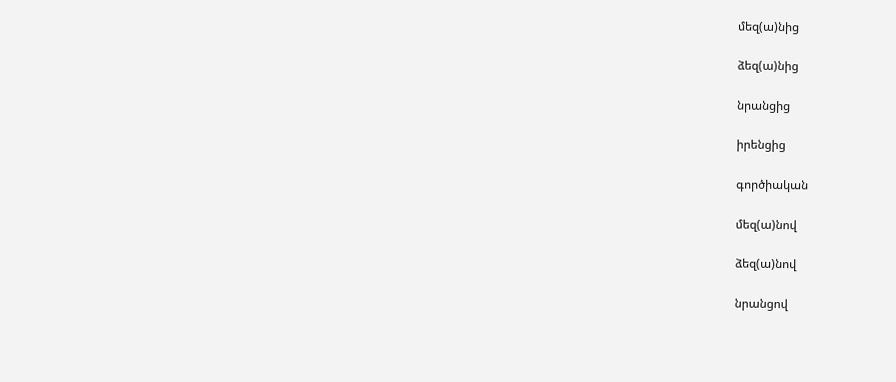մեզ(ա)նից

ձեզ(ա)նից

նրանցից

իրենցից

գործիական

մեզ(ա)նով

ձեզ(ա)նով

նրանցով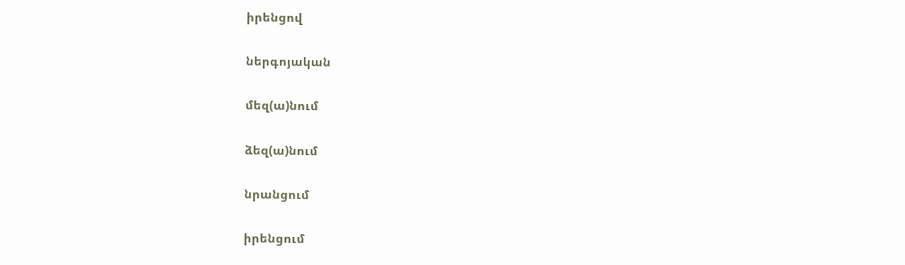իրենցով

ներգոյական

մեզ(ա)նում

ձեզ(ա)նում

նրանցում

իրենցում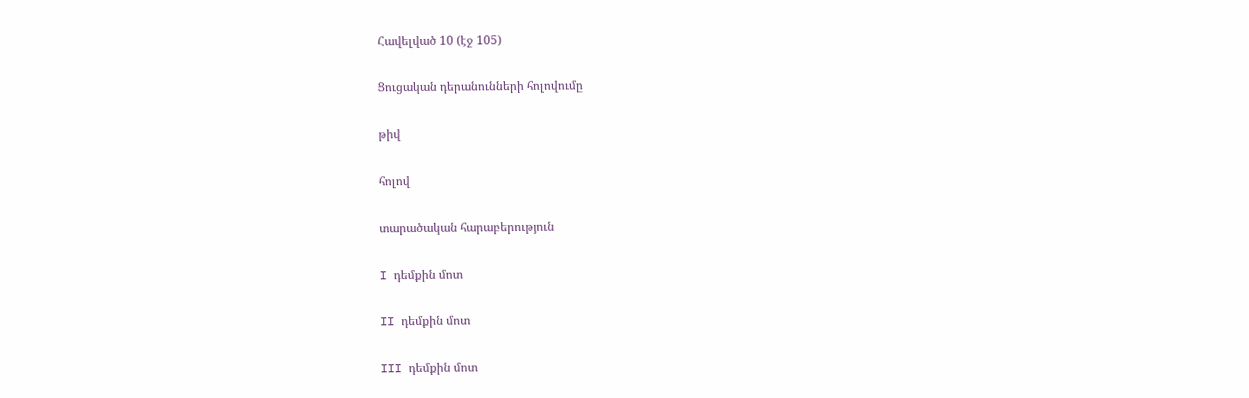Հավելված 10 (էջ 105)

Ցուցական դերանունների հոլովումը

թիվ

հոլով

տարածական հարաբերություն

I դեմքին մոտ

II դեմքին մոտ

III դեմքին մոտ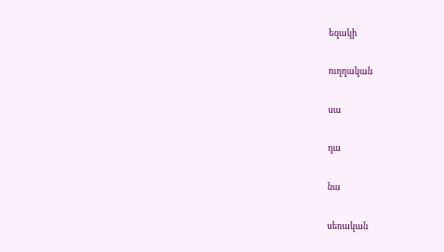եզակի

ուղղական

սա

դա

նա

սեռական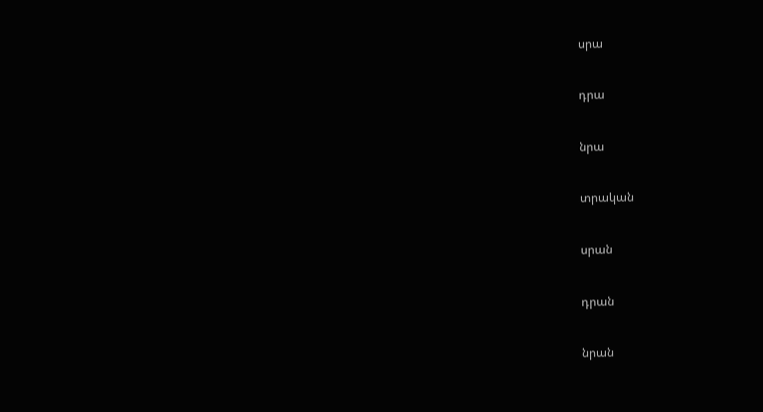սրա

դրա

նրա

տրական

սրան

դրան

նրան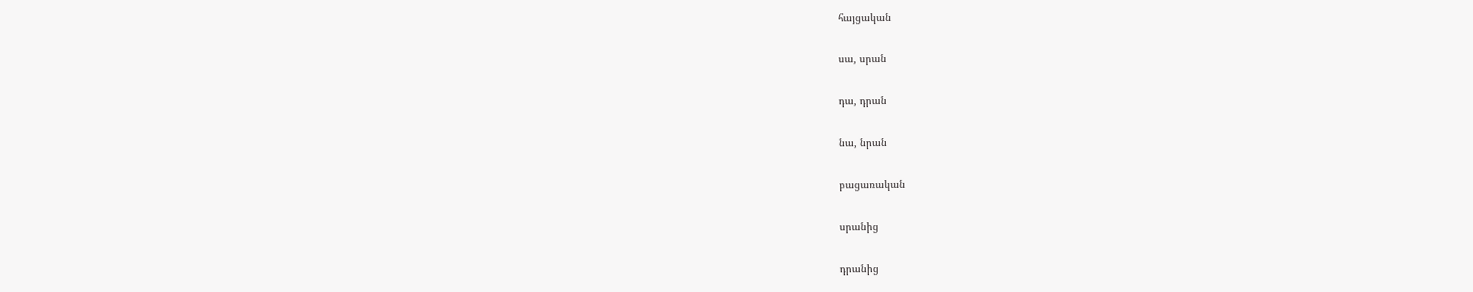հայցական

սա, սրան

դա, դրան

նա, նրան

բացառական

սրանից

դրանից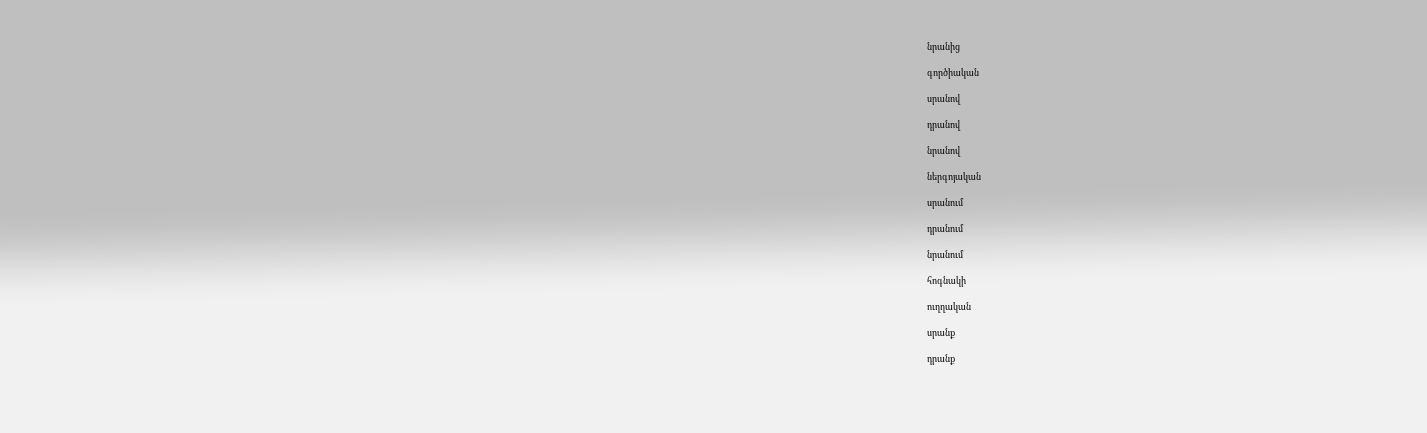նրանից

գործիական

սրանով

դրանով

նրանով

ներգոյական

սրանում

դրանում

նրանում

հոգնակի

ուղղական

սրանք

դրանք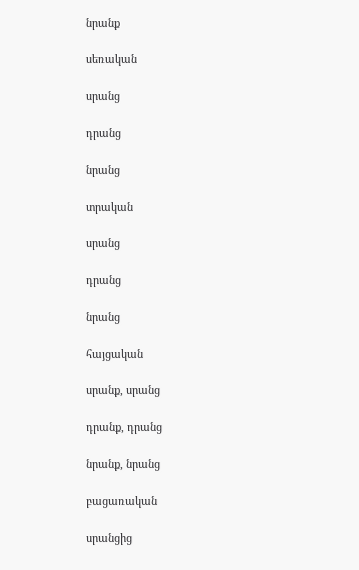նրանք

սեռական

սրանց

դրանց

նրանց

տրական

սրանց

դրանց

նրանց

հայցական

սրանք, սրանց

դրանք, դրանց

նրանք, նրանց

բացառական

սրանցից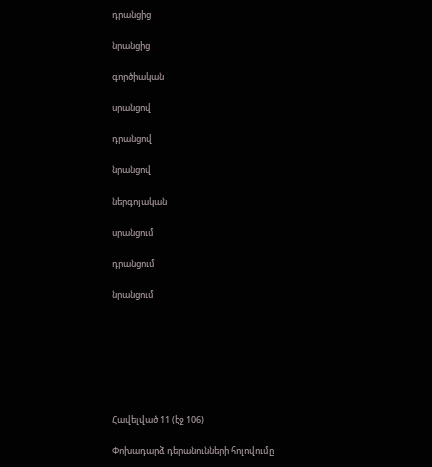դրանցից

նրանցից

գործիական

սրանցով

դրանցով

նրանցով

ներգոյական

սրանցում

դրանցում

նրանցում







Հավելված 11 (էջ 106)

Փոխադարձ դերանունների հոլովումը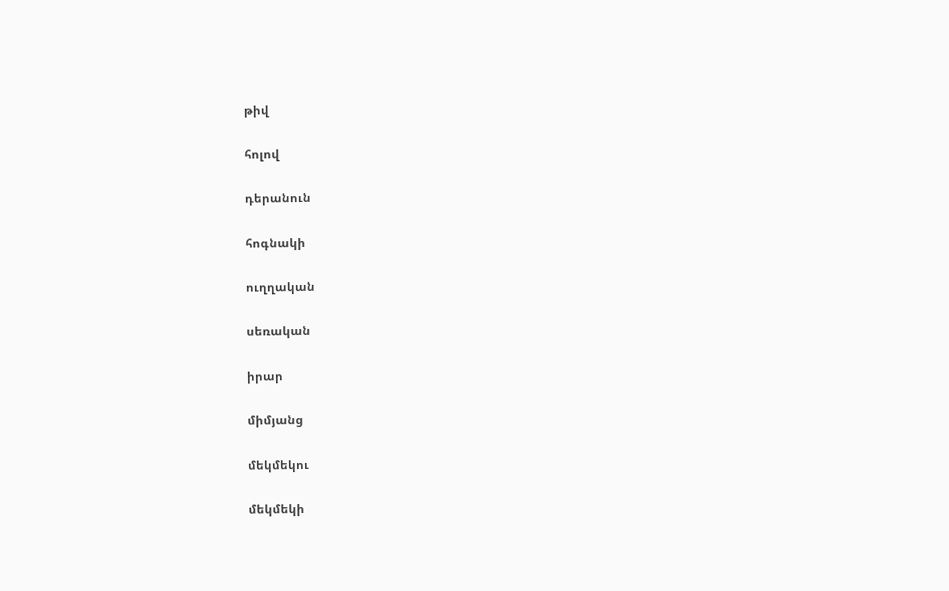թիվ

հոլով

դերանուն

հոգնակի

ուղղական

սեռական

իրար

միմյանց

մեկմեկու

մեկմեկի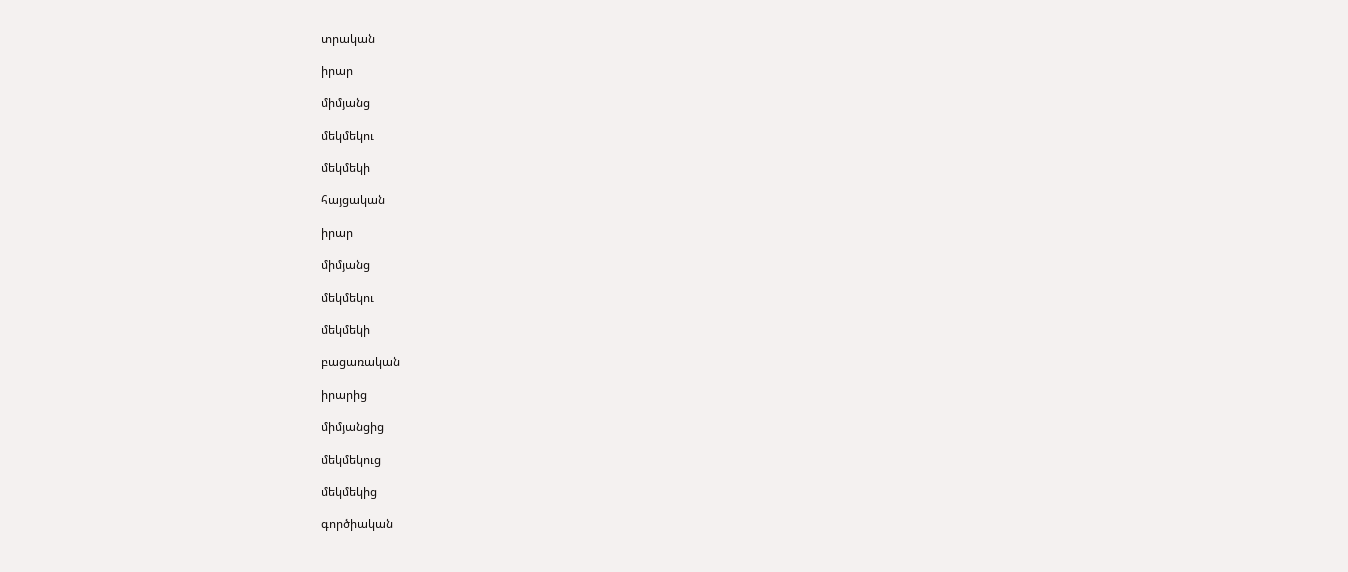տրական

իրար

միմյանց

մեկմեկու

մեկմեկի

հայցական

իրար

միմյանց

մեկմեկու

մեկմեկի

բացառական

իրարից

միմյանցից

մեկմեկուց

մեկմեկից

գործիական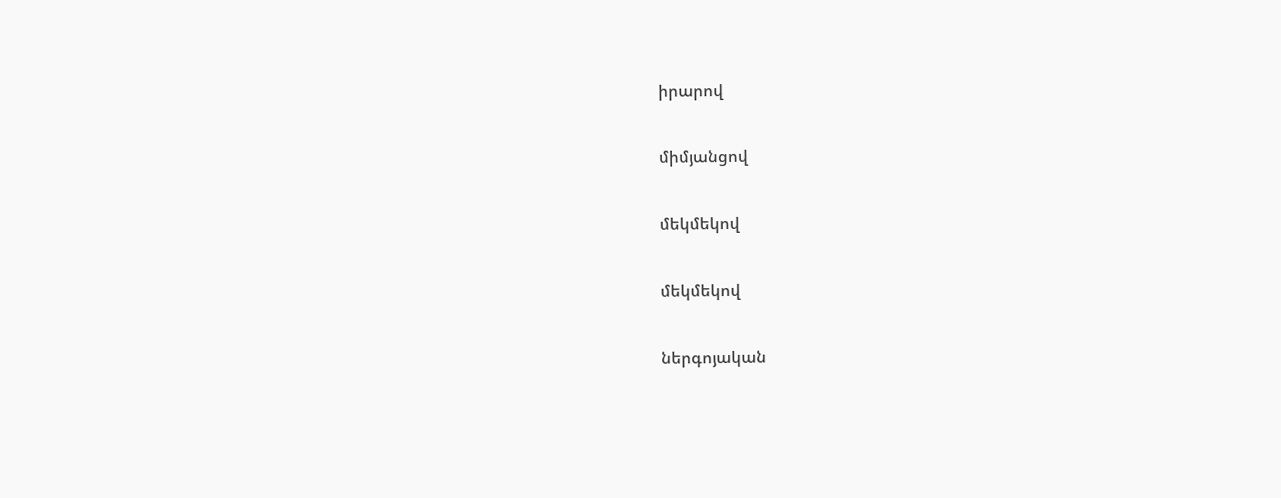իրարով

միմյանցով

մեկմեկով

մեկմեկով

ներգոյական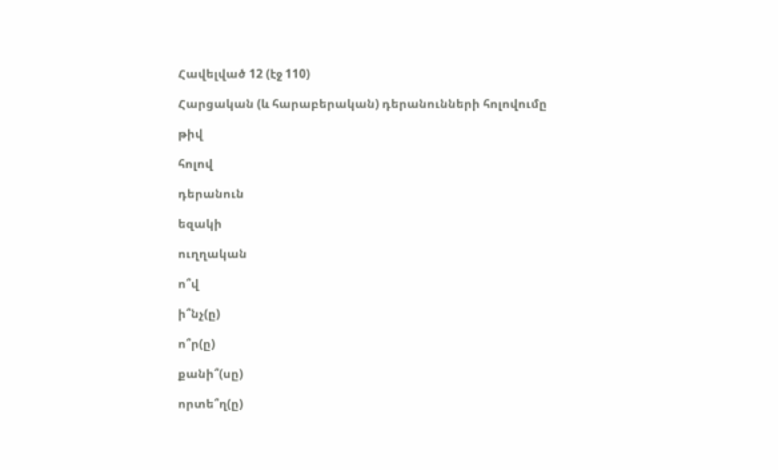Հավելված 12 (էջ 110)

Հարցական (և հարաբերական) դերանունների հոլովումը

թիվ

հոլով

դերանուն

եզակի

ուղղական

ո՞վ

ի՞նչ(ը)

ո՞ր(ը)

քանի՞(սը)

որտե՞ղ(ը)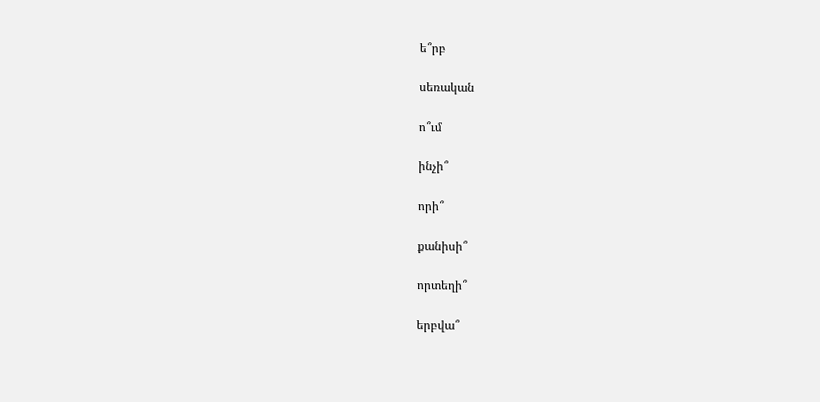ե՞րբ

սեռական

ո՞ւմ

ինչի՞

որի՞

քանիսի՞

որտեղի՞

երբվա՞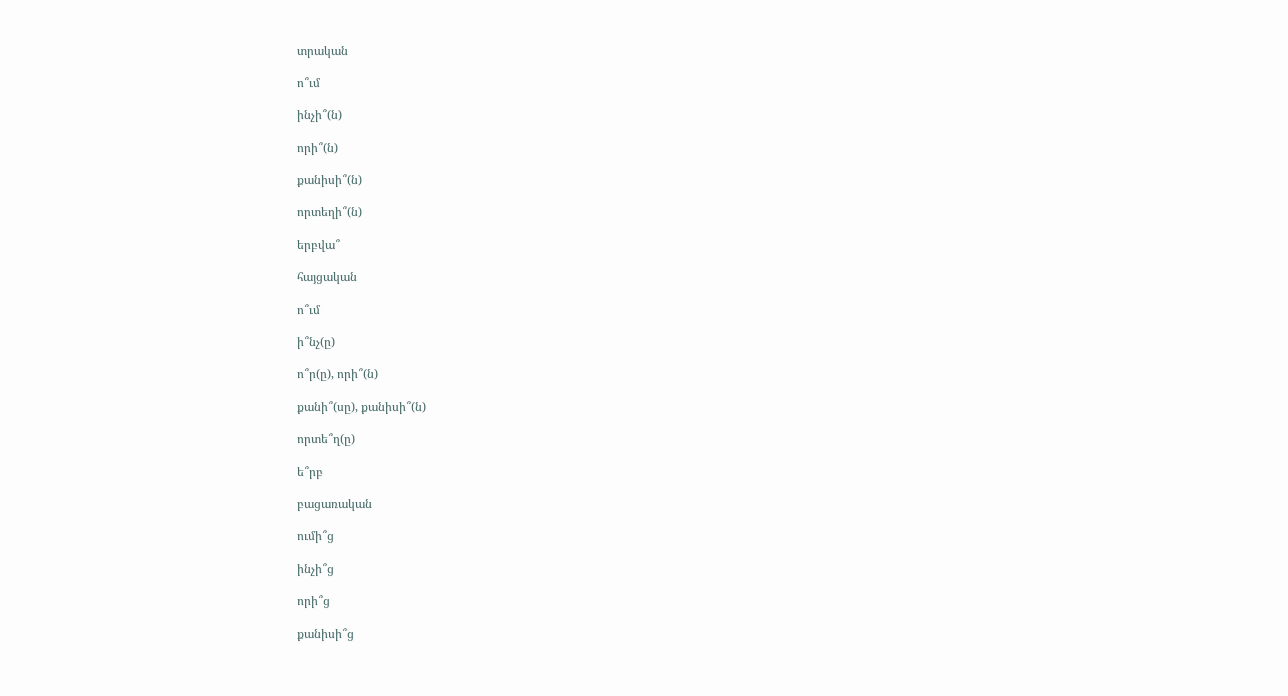տրական

ո՞ւմ

ինչի՞(ն)

որի՞(ն)

քանիսի՞(ն)

որտեղի՞(ն)

երբվա՞

հայցական

ո՞ւմ

ի՞նչ(ը)

ո՞ր(ը), որի՞(ն)

քանի՞(սը), քանիսի՞(ն)

որտե՞ղ(ը)

ե՞րբ

բացառական

ումի՞ց

ինչի՞ց

որի՞ց

քանիսի՞ց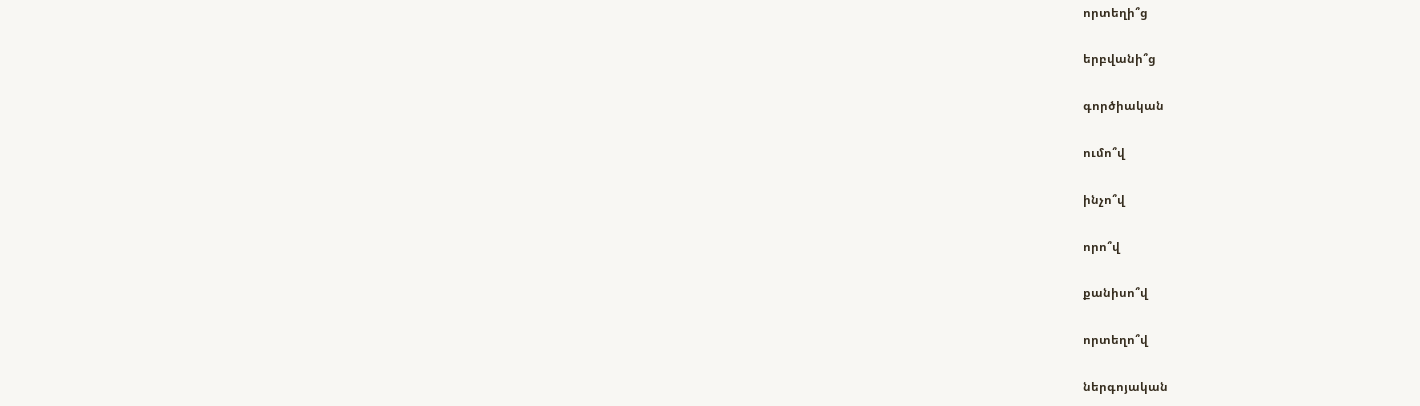որտեղի՞ց

երբվանի՞ց

գործիական

ումո՞վ

ինչո՞վ

որո՞վ

քանիսո՞վ

որտեղո՞վ

ներգոյական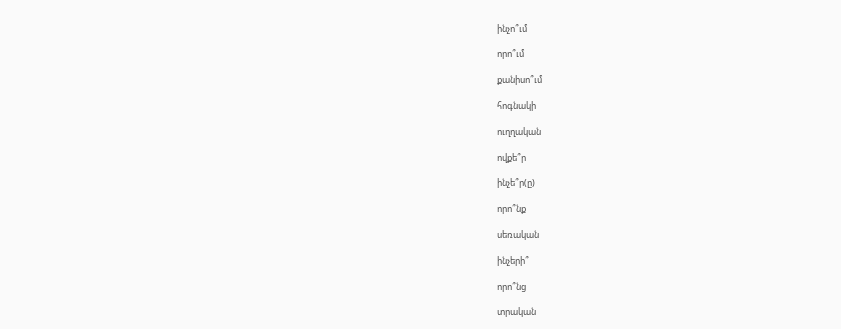ինչո՞ւմ

որո՞ւմ

քանիսո՞ւմ

հոգնակի

ուղղական

ովքե՞ր

ինչե՞ր(ը)

որո՞նք

սեռական

ինչերի՞

որո՞նց

տրական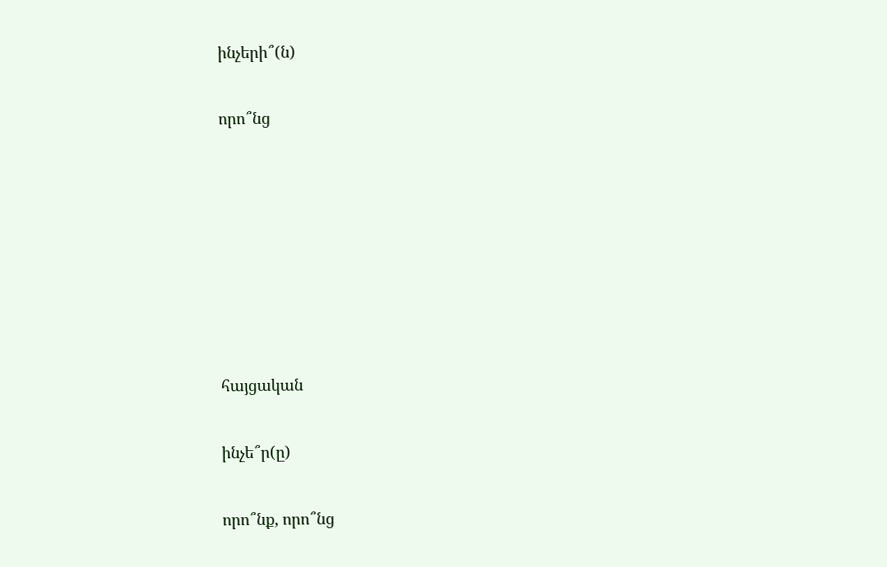ինչերի՞(ն)

որո՞նց







հայցական

ինչե՞ր(ը)

որո՞նք, որո՞նց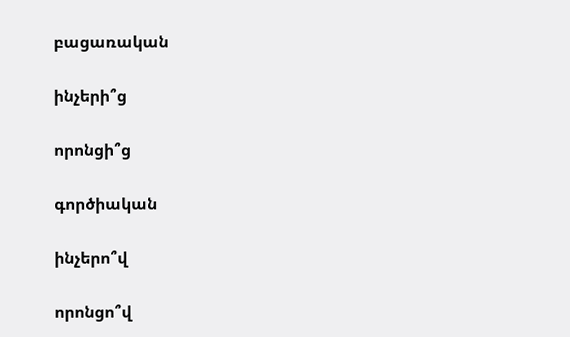բացառական

ինչերի՞ց

որոնցի՞ց

գործիական

ինչերո՞վ

որոնցո՞վ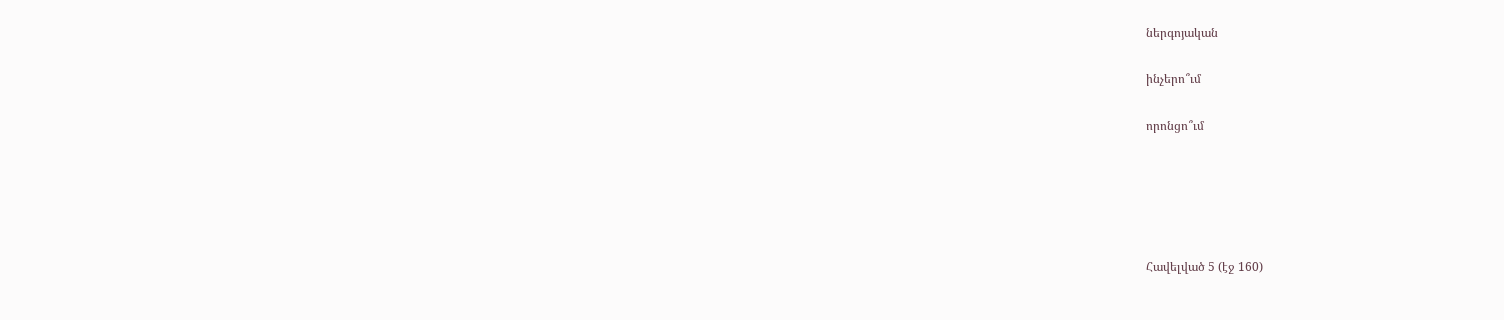ներգոյական

ինչերո՞ւմ

որոնցո՞ւմ





Հավելված 5 (էջ 160)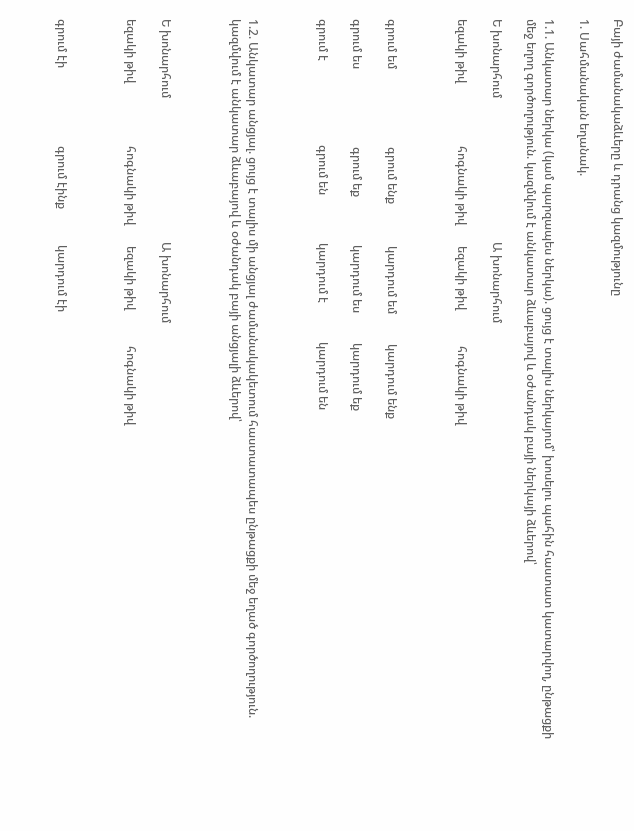Բայի ժամանակաձևերը և դրանց կազմությունը

1. Սահմանական եղանակ.

1.1. Անկատար ներկա (կամ պարզապես ներկա). ցույց է տալիս ներկայում՝ խոսելու պահին հաստատ կատարվող, ընթացքի մեջ եղող գործողություն. կազմվում է անկատար ձևաբայով և օժանդակ բայի ներկայի ձևերով՝

Ե խոնարհում                                                Ա խոնարհում

եզակի թիվ                     հոգնակի թիվ       եզակի թիվ            հոգնակի թիվ



գրում եմ                          գրում ենք              կարդում եմ          կարդում ենք

գրում ես                          գրում եք                կարդում ես          կարդում եք

գրում է                            գրում են                կարդում է             կարդում են



1.2. Անկատար անցյալ. ցույց է տալիս մի անցյալ ժամանակակետում հաստատապես ընթացքի մեջ եղած գործողություն. կազմվում է անկատար ձևաբայով և օժանդակ բայի անցյալի ձևերով՝



Ե խոնարհում                                                Ա խոնարհում

եզակի թիվ                     հոգնակի թիվ       եզակի թիվ            հոգնակի թիվ



գրում էի                          գրում էինք            կարդում էի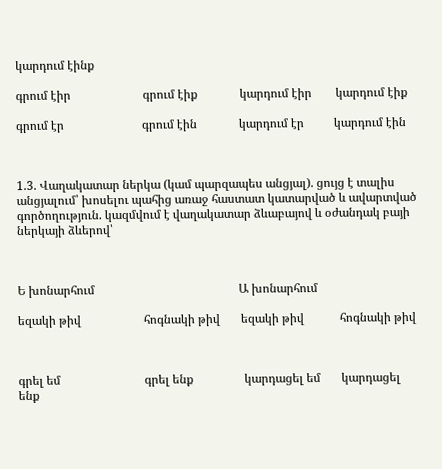կարդում էինք

գրում էիր                        գրում էիք              կարդում էիր        կարդում էիք

գրում էր                          գրում էին              կարդում էր          կարդում էին



1.3. Վաղակատար ներկա (կամ պարզապես անցյալ). ցույց է տալիս անցյալում՝ խոսելու պահից առաջ հաստատ կատարված և ավարտված գործողություն. կազմվում է վաղակատար ձևաբայով և օժանդակ բայի ներկայի ձևերով՝



Ե խոնարհում                                                Ա խոնարհում

եզակի թիվ                     հոգնակի թիվ       եզակի թիվ            հոգնակի թիվ



գրել եմ                            գրել ենք                 կարդացել եմ       կարդացել ենք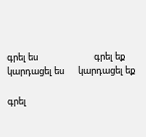գրել ես                            գրել եք                   կարդացել ես       կարդացել եք

գրել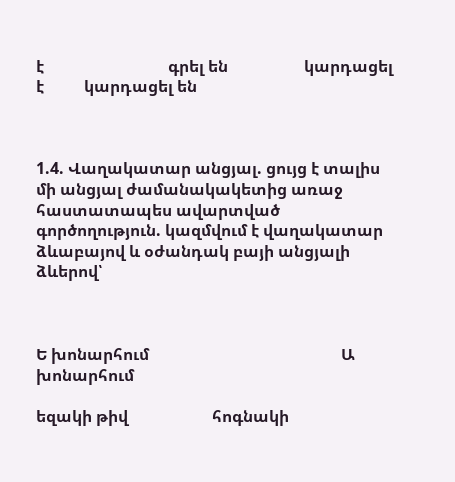է                               գրել են                   կարդացել է          կարդացել են



1.4. Վաղակատար անցյալ. ցույց է տալիս մի անցյալ ժամանակակետից առաջ հաստատապես ավարտված գործողություն. կազմվում է վաղակատար ձևաբայով և օժանդակ բայի անցյալի ձևերով՝



Ե խոնարհում                                                Ա խոնարհում

եզակի թիվ                     հոգնակի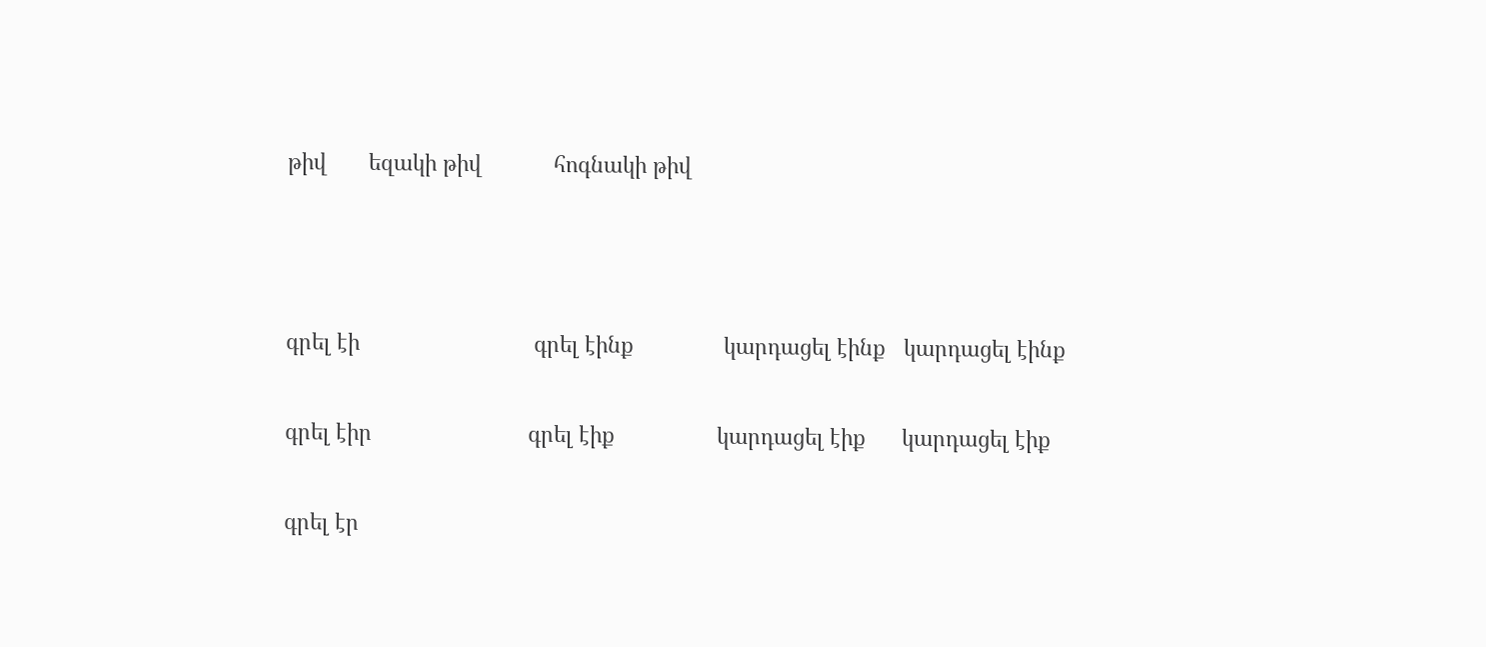թիվ       եզակի թիվ            հոգնակի թիվ



գրել էի                             գրել էինք               կարդացել էինք   կարդացել էինք

գրել էիր                          գրել էիք                 կարդացել էիք      կարդացել էիք

գրել էր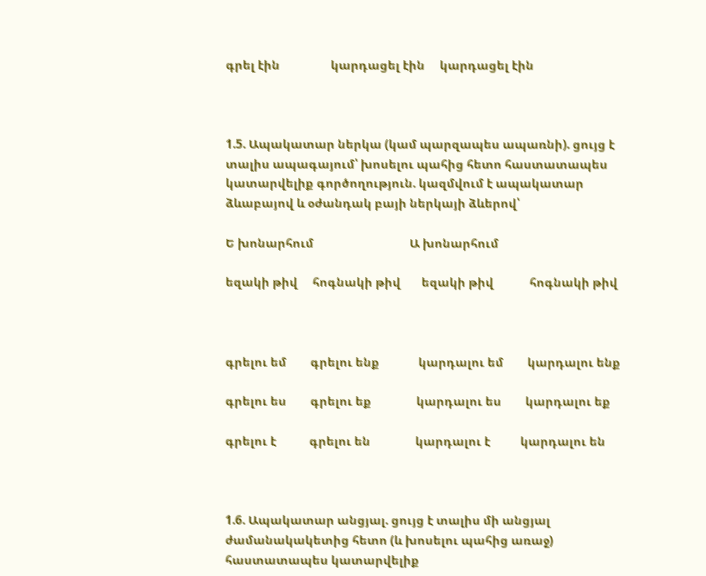գրել էին                 կարդացել էին     կարդացել էին



1.5. Ապակատար ներկա (կամ պարզապես ապառնի). ցույց է տալիս ապագայում՝ խոսելու պահից հետո հաստատապես կատարվելիք գործողություն. կազմվում է ապակատար ձևաբայով և օժանդակ բայի ներկայի ձևերով՝

Ե խոնարհում                                Ա խոնարհում

եզակի թիվ     հոգնակի թիվ       եզակի թիվ            հոգնակի թիվ



գրելու եմ        գրելու ենք             կարդալու եմ        կարդալու ենք

գրելու ես        գրելու եք               կարդալու ես        կարդալու եք

գրելու է           գրելու են               կարդալու է          կարդալու են



1.6. Ապակատար անցյալ. ցույց է տալիս մի անցյալ ժամանակակետից հետո (և խոսելու պահից առաջ) հաստատապես կատարվելիք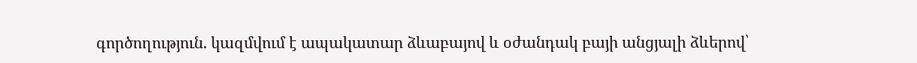գործողություն. կազմվում է ապակատար ձևաբայով և օժանդակ բայի անցյալի ձևերով՝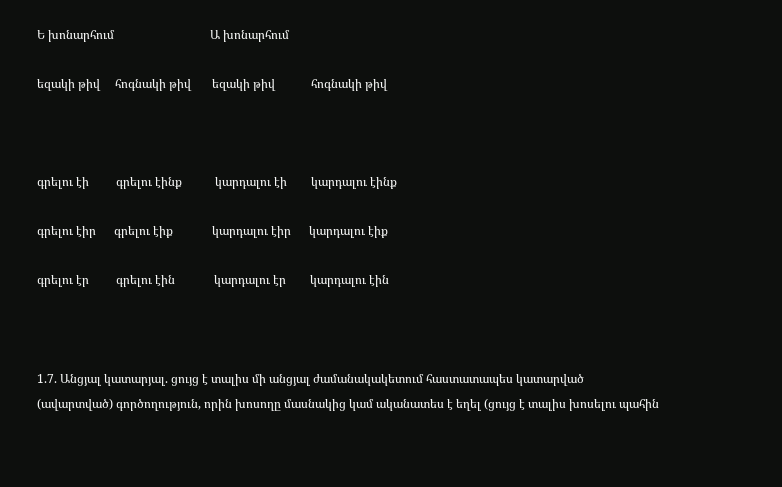Ե խոնարհում                                Ա խոնարհում

եզակի թիվ     հոգնակի թիվ       եզակի թիվ            հոգնակի թիվ



գրելու էի         գրելու էինք           կարդալու էի        կարդալու էինք

գրելու էիր      գրելու էիք             կարդալու էիր      կարդալու էիք

գրելու էր         գրելու էին             կարդալու էր        կարդալու էին



1.7. Անցյալ կատարյալ. ցույց է տալիս մի անցյալ ժամանակակետում հաստատապես կատարված (ավարտված) գործողություն, որին խոսողը մասնակից կամ ականատես է եղել (ցույց է տալիս խոսելու պահին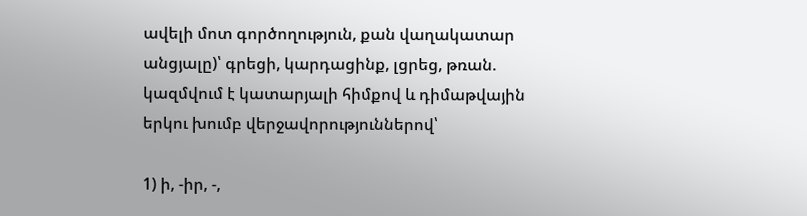ավելի մոտ գործողություն, քան վաղակատար անցյալը)՝ գրեցի, կարդացինք, լցրեց, թռան. կազմվում է կատարյալի հիմքով և դիմաթվային երկու խումբ վերջավորություններով՝

1) ի, -իր, -,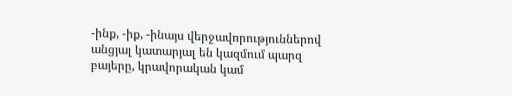-ինք, -իք, -ինայս վերջավորություններով անցյալ կատարյալ են կազմում պարզ բայերը, կրավորական կամ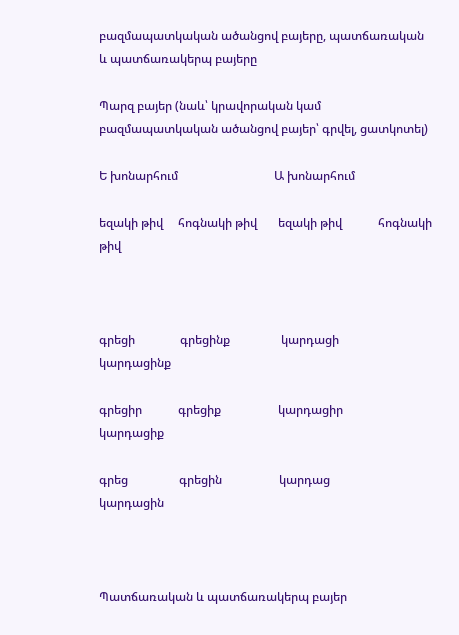բազմապատկական ածանցով բայերը, պատճառական և պատճառակերպ բայերը

Պարզ բայեր (նաև՝ կրավորական կամ բազմապատկական ածանցով բայեր՝ գրվել, ցատկոտել)

Ե խոնարհում                                Ա խոնարհում

եզակի թիվ     հոգնակի թիվ       եզակի թիվ            հոգնակի թիվ



գրեցի               գրեցինք                 կարդացի              կարդացինք

գրեցիր            գրեցիք                   կարդացիր            կարդացիք

գրեց                 գրեցին                   կարդաց                 կարդացին



Պատճառական և պատճառակերպ բայեր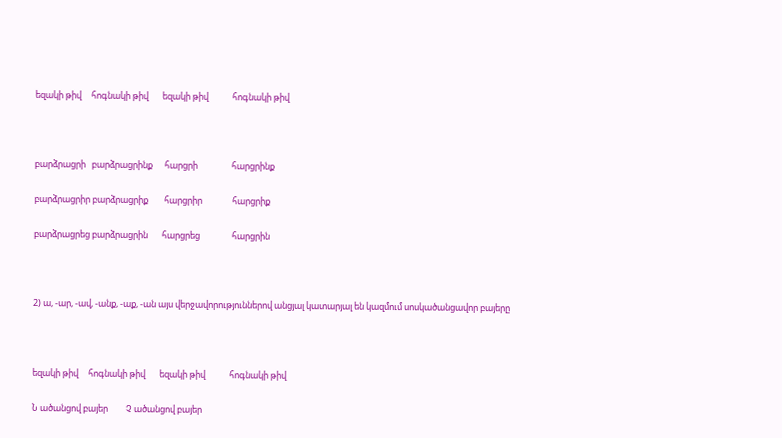եզակի թիվ     հոգնակի թիվ       եզակի թիվ            հոգնակի թիվ



բարձրացրի   բարձրացրինք      հարցրի                 հարցրինք

բարձրացրիր բարձրացրիք        հարցրիր               հարցրիք

բարձրացրեց բարձրացրին       հարցրեց                հարցրին



2) ա, -ար, -ավ, -անք, -աք, -ան այս վերջավորություններով անցյալ կատարյալ են կազմում սոսկածանցավոր բայերը



եզակի թիվ     հոգնակի թիվ       եզակի թիվ            հոգնակի թիվ

Ն ածանցով բայեր         Չ ածանցով բայեր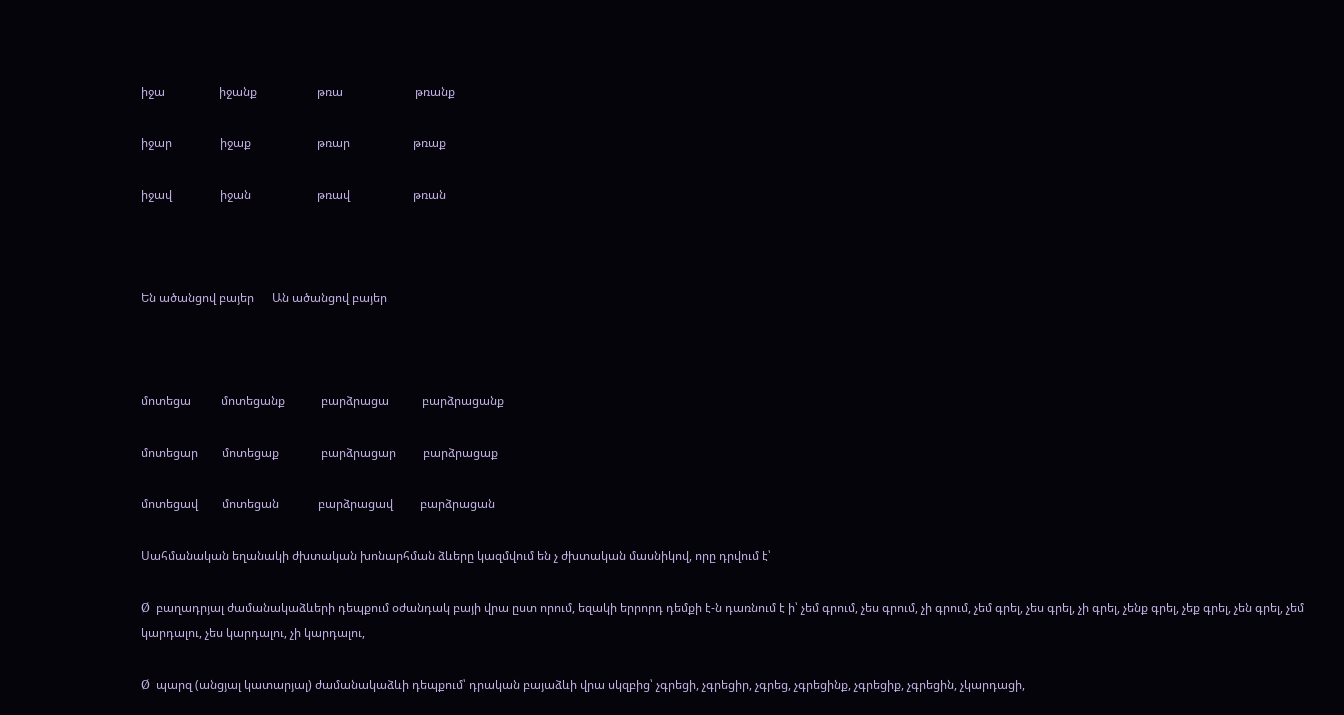իջա                  իջանք                    թռա                        թռանք

իջար                իջաք                      թռար                     թռաք

իջավ                իջան                      թռավ                     թռան



Են ածանցով բայեր      Ան ածանցով բայեր



մոտեցա          մոտեցանք            բարձրացա           բարձրացանք

մոտեցար        մոտեցաք              բարձրացար         բարձրացաք

մոտեցավ        մոտեցան             բարձրացավ         բարձրացան

Սահմանական եղանակի ժխտական խոնարհման ձևերը կազմվում են չ ժխտական մասնիկով, որը դրվում է՝

Ø  բաղադրյալ ժամանակաձևերի դեպքում օժանդակ բայի վրա ըստ որում, եզակի երրորդ դեմքի է-ն դառնում է ի՝ չեմ գրում, չես գրում, չի գրում, չեմ գրել, չես գրել, չի գրել, չենք գրել, չեք գրել, չեն գրել, չեմ կարդալու, չես կարդալու, չի կարդալու,

Ø  պարզ (անցյալ կատարյալ) ժամանակաձևի դեպքում՝ դրական բայաձևի վրա սկզբից՝ չգրեցի, չգրեցիր, չգրեց, չգրեցինք, չգրեցիք, չգրեցին, չկարդացի,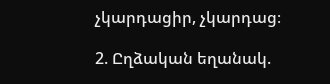չկարդացիր, չկարդաց։

2. Ըղձական եղանակ.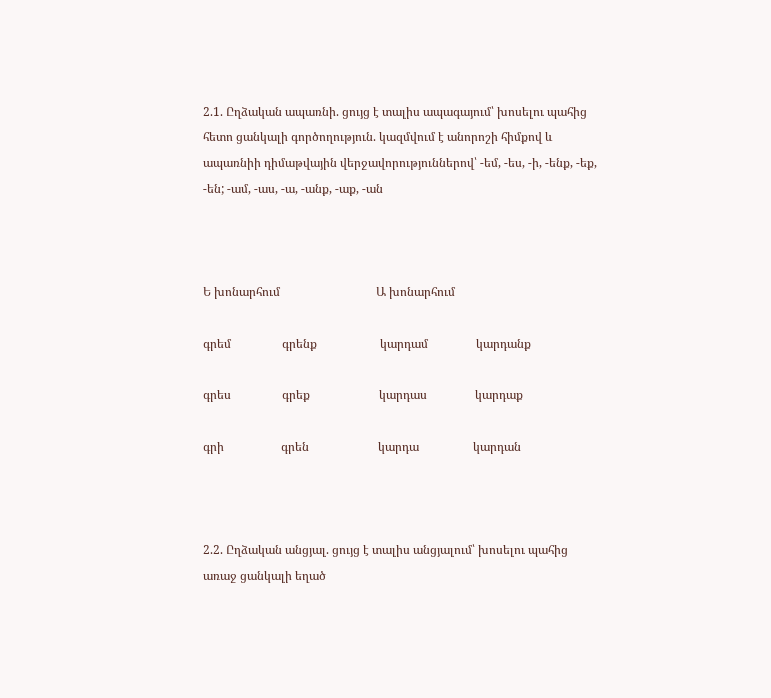2.1. Ըղձական ապառնի. ցույց է տալիս ապագայում՝ խոսելու պահից հետո ցանկալի գործողություն. կազմվում է անորոշի հիմքով և ապառնիի դիմաթվային վերջավորություններով՝ -եմ, -ես, -ի, -ենք, -եք, -են; -ամ, -աս, -ա, -անք, -աք, -ան



Ե խոնարհում                                Ա խոնարհում

գրեմ                 գրենք                     կարդամ                կարդանք

գրես                 գրեք                       կարդաս                կարդաք

գրի                   գրեն                       կարդա                  կարդան



2.2. Ըղձական անցյալ. ցույց է տալիս անցյալում՝ խոսելու պահից առաջ ցանկալի եղած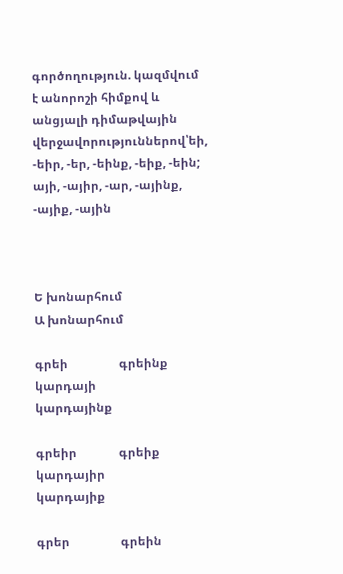գործողություն. կազմվում է անորոշի հիմքով և անցյալի դիմաթվային վերջավորություններով՝եի, -եիր, -եր, -եինք, -եիք, -եին; այի, -այիր, -ար, -այինք, -այիք, -ային



Ե խոնարհում                                Ա խոնարհում

գրեի                 գրեինք                   կարդայի               կարդայինք

գրեիր              գրեիք                     կարդայիր             կարդայիք

գրեր                 գրեին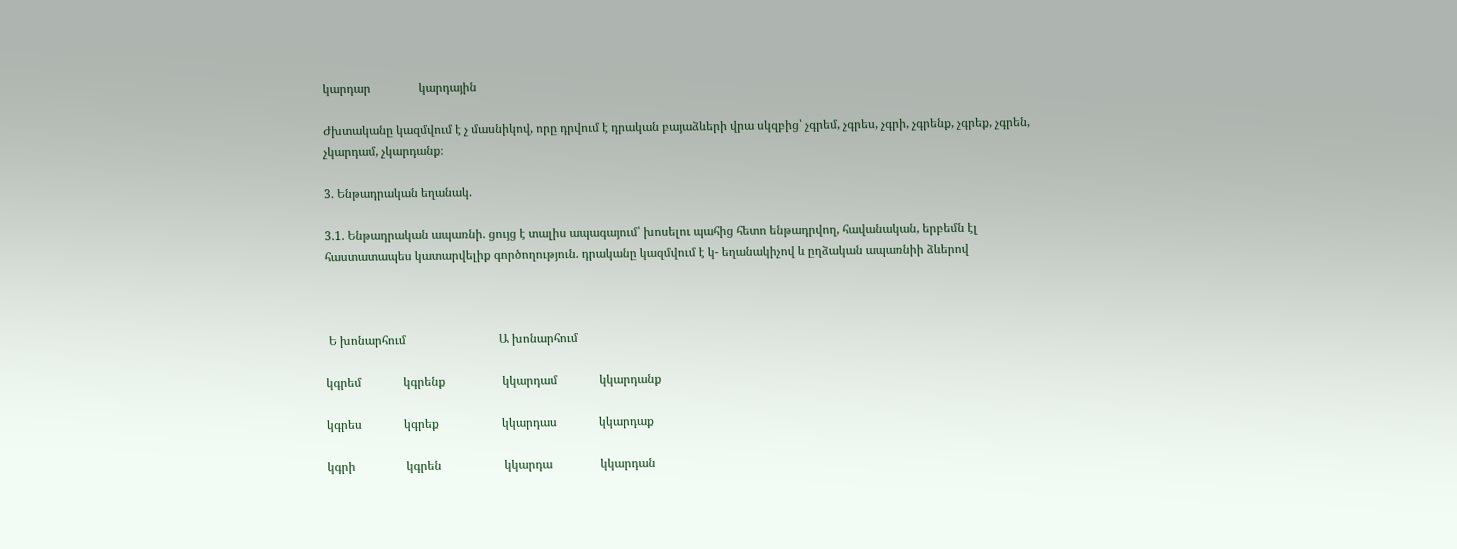կարդար                կարդային

Ժխտականը կազմվում է չ մասնիկով, որը դրվում է դրական բայաձևերի վրա սկզբից՝ չգրեմ, չգրես, չգրի, չգրենք, չգրեք, չգրեն, չկարդամ, չկարդանք։

3. Ենթադրական եղանակ.

3.1. Ենթադրական ապառնի. ցույց է տալիս ապագայում՝ խոսելու պահից հետո ենթադրվող, հավանական, երբեմն էլ հաստատապես կատարվելիք գործողություն. դրականը կազմվում է կ- եղանակիչով և ըղձական ապառնիի ձևերով



 Ե խոնարհում                               Ա խոնարհում

կգրեմ              կգրենք                   կկարդամ              կկարդանք

կգրես              կգրեք                     կկարդաս              կկարդաք

կգրի                 կգրեն                     կկարդա                կկարդան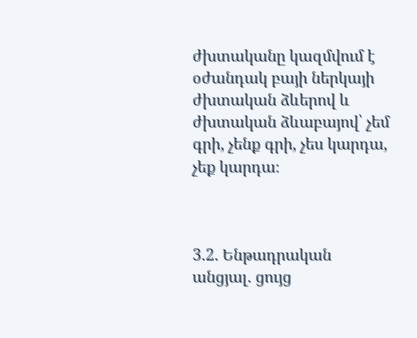ժխտականը կազմվում է օժանդակ բայի ներկայի ժխտական ձևերով և ժխտական ձևաբայով՝ չեմ գրի, չենք գրի, չես կարդա, չեք կարդա։



3.2. Ենթադրական անցյալ. ցույց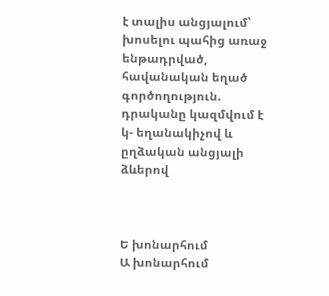է տալիս անցյալում՝ խոսելու պահից առաջ ենթադրված, հավանական եղած գործողություն. դրականը կազմվում է կ- եղանակիչով և ըղձական անցյալի ձևերով



Ե խոնարհում                                Ա խոնարհում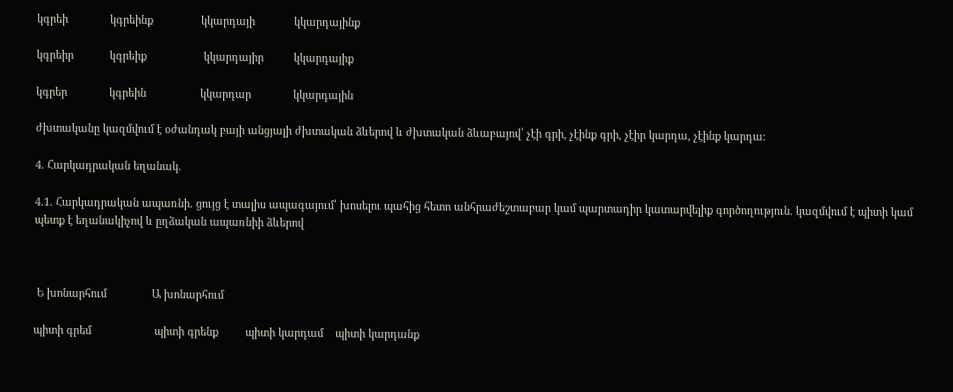կգրեի              կգրեինք                կկարդայի             կկարդայինք

կգրեիր            կգրեիք                   կկարդայիր          կկարդայիք

կգրեր              կգրեին                  կկարդար              կկարդային

ժխտականը կազմվում է օժանդակ բայի անցյալի ժխտական ձևերով և ժխտական ձևաբայով՝ չէի գրի, չէինք գրի, չէիր կարդա, չէինք կարդա։

4. Հարկադրական եղանակ.

4.1. Հարկադրական ապառնի. ցույց է տալիս ապագայում՝ խոսելու պահից հետո անհրաժեշտաբար կամ պարտադիր կատարվելիք գործողություն. կազմվում է պիտի կամ պետք է եղանակիչով և ըղձական ապառնիի ձևերով



 Ե խոնարհում               Ա խոնարհում

պիտի գրեմ                     պիտի գրենք         պիտի կարդամ    պիտի կարդանք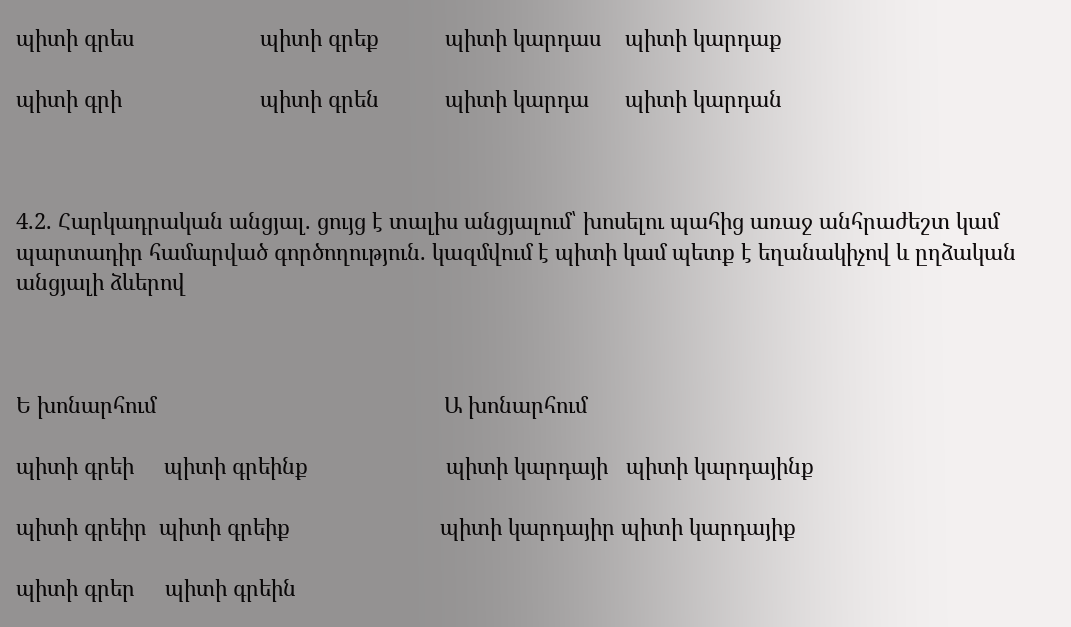պիտի գրես                     պիտի գրեք           պիտի կարդաս    պիտի կարդաք

պիտի գրի                       պիտի գրեն           պիտի կարդա      պիտի կարդան



4.2. Հարկադրական անցյալ. ցույց է տալիս անցյալում՝ խոսելու պահից առաջ անհրաժեշտ կամ պարտադիր համարված գործողություն. կազմվում է պիտի կամ պետք է եղանակիչով և ըղձական անցյալի ձևերով



Ե խոնարհում                                                Ա խոնարհում

պիտի գրեի     պիտի գրեինք                       պիտի կարդայի   պիտի կարդայինք

պիտի գրեիր  պիտի գրեիք                         պիտի կարդայիր պիտի կարդայիք

պիտի գրեր     պիտի գրեին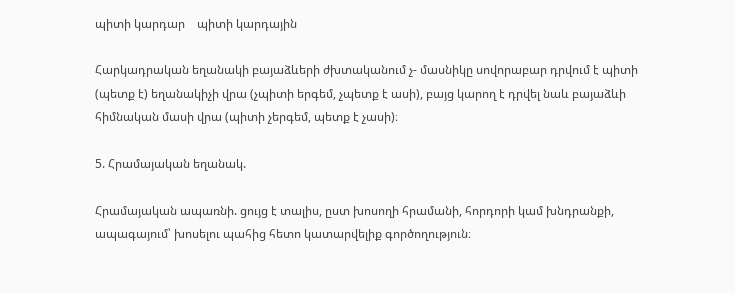պիտի կարդար    պիտի կարդային

Հարկադրական եղանակի բայաձևերի ժխտականում չ- մասնիկը սովորաբար դրվում է պիտի (պետք է) եղանակիչի վրա (չպիտի երգեմ, չպետք է ասի), բայց կարող է դրվել նաև բայաձևի հիմնական մասի վրա (պիտի չերգեմ, պետք է չասի)։

5. Հրամայական եղանակ.

Հրամայական ապառնի. ցույց է տալիս, ըստ խոսողի հրամանի, հորդորի կամ խնդրանքի, ապագայում՝ խոսելու պահից հետո կատարվելիք գործողություն։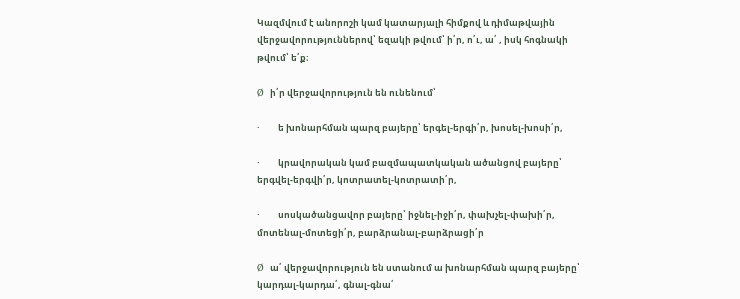Կազմվում է անորոշի կամ կատարյալի հիմքով և դիմաթվային վերջավորություններով՝ եզակի թվում՝ ի՛ր, ո՛ւ, ա՛ , իսկ հոգնակի թվում՝ ե՛ք։

Ø  ի՛ր վերջավորություն են ունենում՝

·         ե խոնարհման պարզ բայերը՝ երգել-երգի՛ր, խոսել-խոսի՛ր,

·         կրավորական կամ բազմապատկական ածանցով բայերը՝ երգվել-երգվի՛ր, կոտրատել-կոտրատի՛ր,

·         սոսկածանցավոր բայերը՝ իջնել-իջի՛ր, փախչել-փախի՛ր, մոտենալ-մոտեցի՛ր, բարձրանալ-բարձրացի՛ր

Ø  ա՛ վերջավորություն են ստանում ա խոնարհման պարզ բայերը՝ կարդալ-կարդա՛, գնալ-գնա՛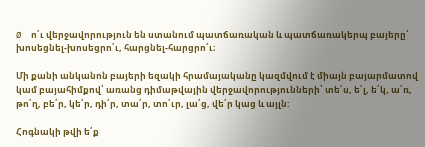Ø  ո՛ւ վերջավորություն են ստանում պատճառական և պատճառակերպ բայերը՝ խոսեցնել-խոսեցրո՛ւ, հարցնել-հարցրո՛ւ։

Մի քանի անկանոն բայերի եզակի հրամայականը կազմվում է միայն բայարմատով կամ բայահիմքով՝ առանց դիմաթվային վերջավորությունների՝ տե՛ս, ե՛լ, ե՛կ, ա՛ռ, թո՛ղ, բե՛ր, կե՛ր, դի՛ր, տա՛ր, տո՛ւր, լա՛ց, վե՛ր կաց և այլն:

Հոգնակի թվի ե՛ք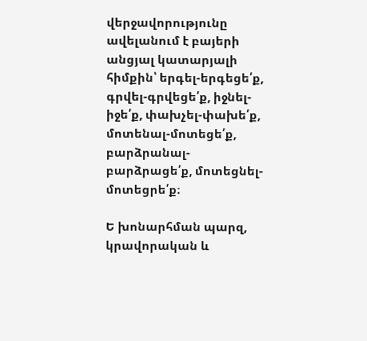վերջավորությունը ավելանում է բայերի անցյալ կատարյալի հիմքին՝ երգել-երգեցե՛ք, գրվել-գրվեցե՛ք, իջնել-իջե՛ք, փախչել-փախե՛ք, մոտենալ-մոտեցե՛ք, բարձրանալ-բարձրացե՛ք, մոտեցնել-մոտեցրե՛ք։

Ե խոնարհման պարզ, կրավորական և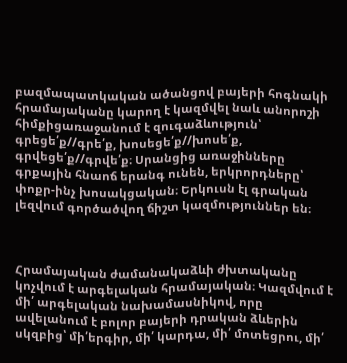բազմապատկական ածանցով բայերի հոգնակի հրամայականը կարող է կազմվել նաև անորոշի հիմքիցառաջանում է զուգաձևություն՝ գրեցե՛ք//գրե՛ք, խոսեցե՛ք//խոսե՛ք, գրվեցե՛ք//գրվե՛ք։ Սրանցից առաջինները գրքային հնաոճ երանգ ունեն, երկրորդները՝ փոքր-ինչ խոսակցական։ Երկուսն էլ գրական լեզվում գործածվող ճիշտ կազմություններ են։



Հրամայական ժամանակաձևի ժխտականը կոչվում է արգելական հրամայական։ Կազմվում է մի՛ արգելական նախամասնիկով, որը ավելանում է բոլոր բայերի դրական ձևերին սկզբից՝ մի՛երգիր, մի՛ կարդա, մի՛ մոտեցրու, մի՛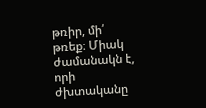թռիր, մի՛ թռեք։ Միակ ժամանակն է, որի ժխտականը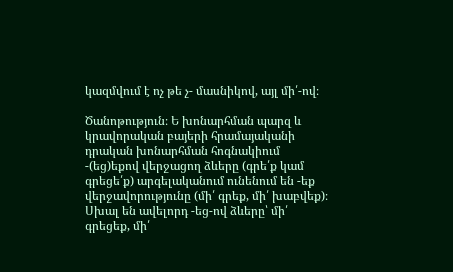կազմվում է ոչ թե չ- մասնիկով, այլ մի՛-ով։

Ծանոթություն։ Ե խոնարհման պարզ և կրավորական բայերի հրամայականի դրական խոնարհման հոգնակիում -(եց)եքով վերջացող ձևերը (գրե՛ք կամ գրեցե՛ք) արգելականում ունենում են -եք վերջավորությունը (մի՛ գրեք, մի՛ խաբվեք)։ Սխալ են ավելորդ -եց-ով ձևերը՝ մի՛ գրեցեք, մի՛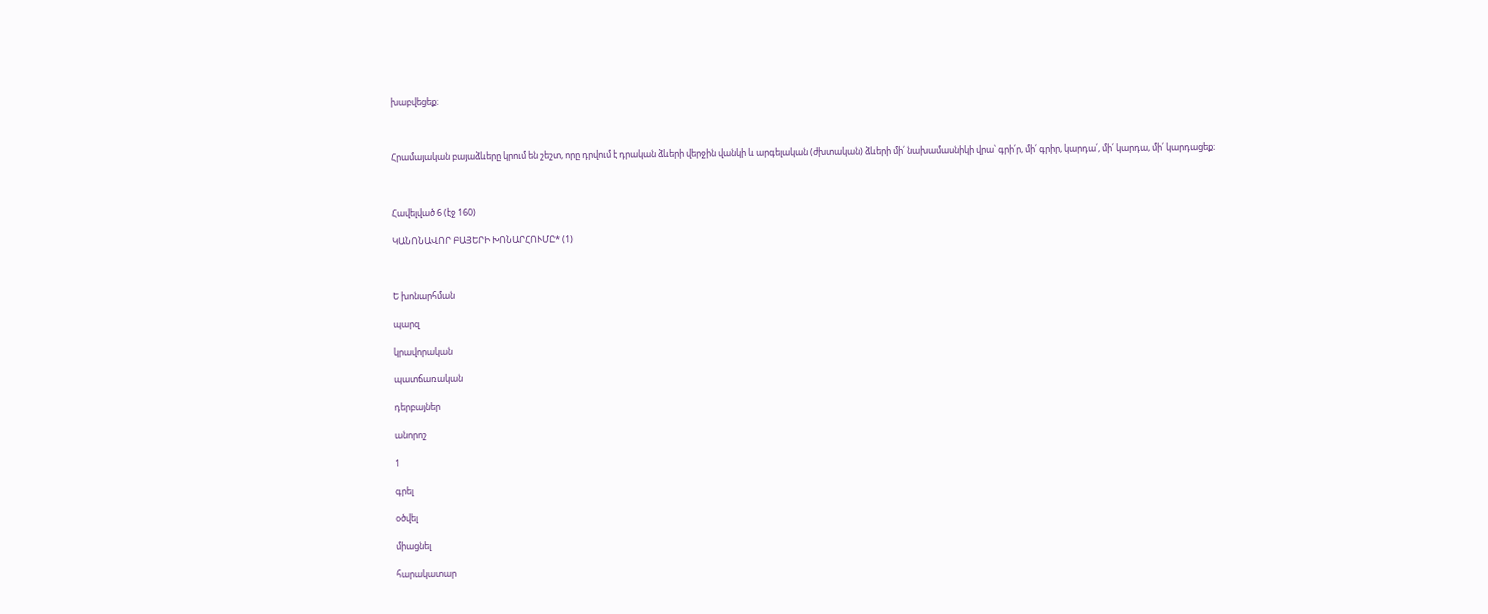խաբվեցեք։



Հրամայական բայաձևերը կրում են շեշտ, որը դրվում է դրական ձևերի վերջին վանկի և արգելական (ժխտական) ձևերի մի՛ նախամասնիկի վրա՝ գրի՛ր, մի՛ գրիր, կարդա՛, մի՛ կարդա, մի՛ կարդացեք։



Հավելված 6 (էջ 160)

ԿԱՆՈՆԱՎՈՐ ԲԱՅԵՐԻ ԽՈՆԱՐՀՈՒՄԸ* (1)



Ե խոնարհման

պարզ

կրավորական

պատճառական

դերբայներ

անորոշ

1

գրել

օծվել

միացնել

հարակատար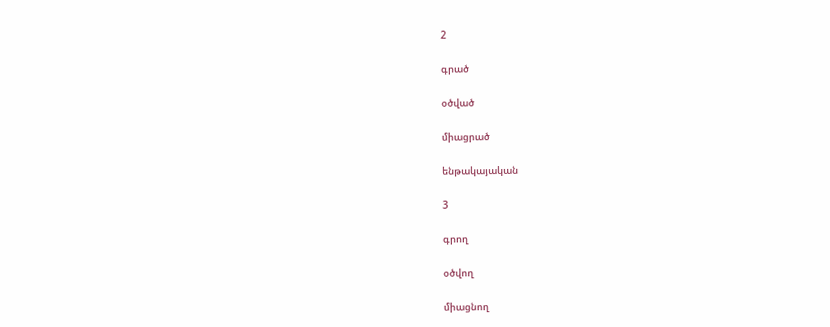2

գրած

օծված

միացրած

ենթակայական

3

գրող

օծվող

միացնող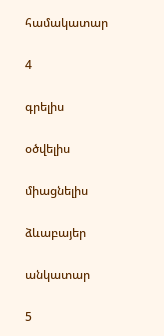համակատար

4

գրելիս

օծվելիս

միացնելիս

ձևաբայեր

անկատար

5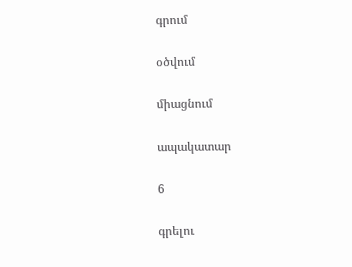գրում

օծվում

միացնում

ապակատար

6

գրելու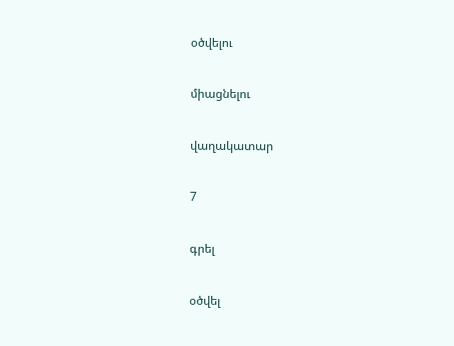օծվելու

միացնելու

վաղակատար

7

գրել

օծվել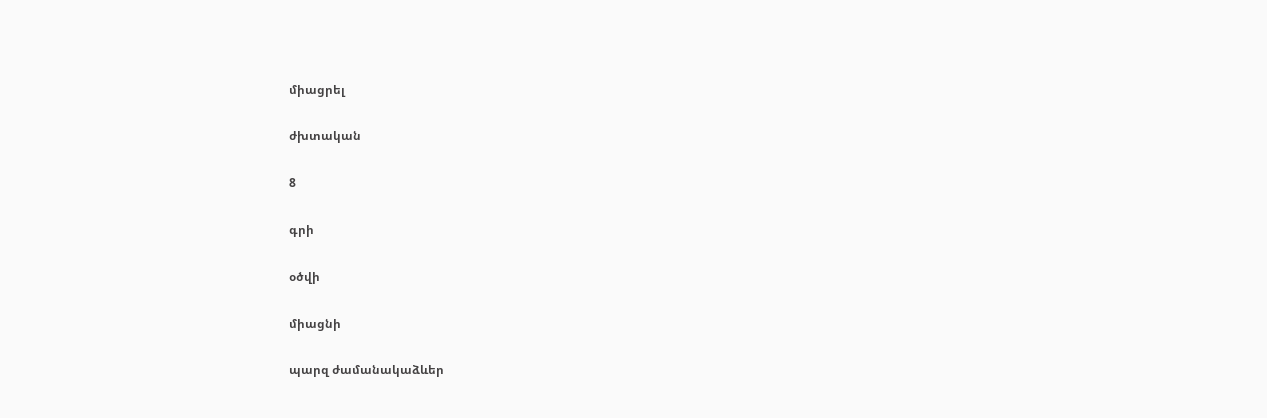միացրել

ժխտական

8

գրի

օծվի

միացնի

պարզ ժամանակաձևեր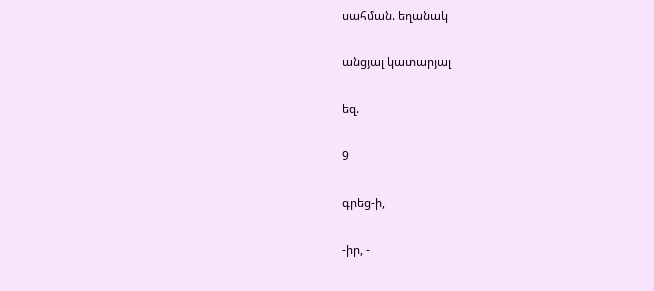սահման. եղանակ

անցյալ կատարյալ

եզ.

9

գրեց-ի,

-իր, -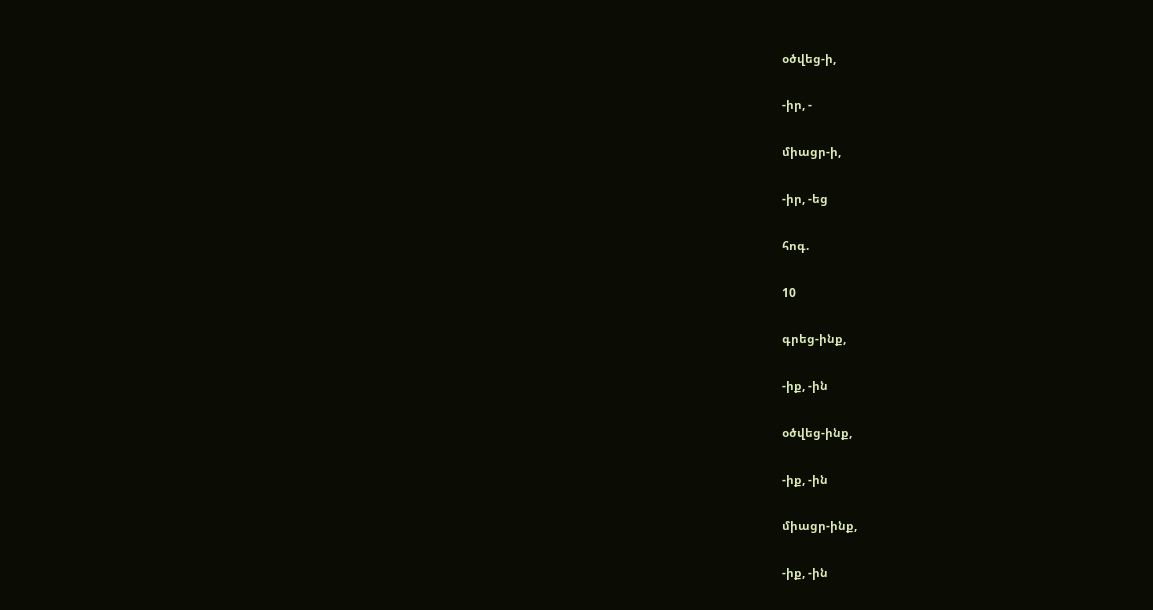օծվեց-ի,

-իր, -

միացր-ի,

-իր, -եց

հոգ.

10

գրեց-ինք,

-իք, -ին

օծվեց-ինք,

-իք, -ին

միացր-ինք,

-իք, -ին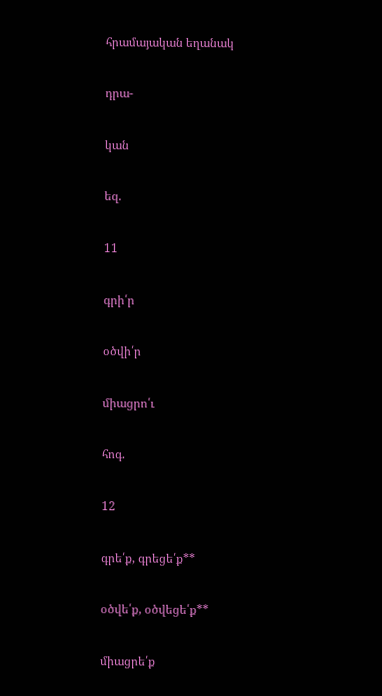հրամայական եղանակ

դրա-

կան

եզ.

11

գրի՛ր

օծվի՛ր

միացրո՛ւ

հոգ.

12

գրե՛ք, գրեցե՛ք**

օծվե՛ք, օծվեցե՛ք**

միացրե՛ք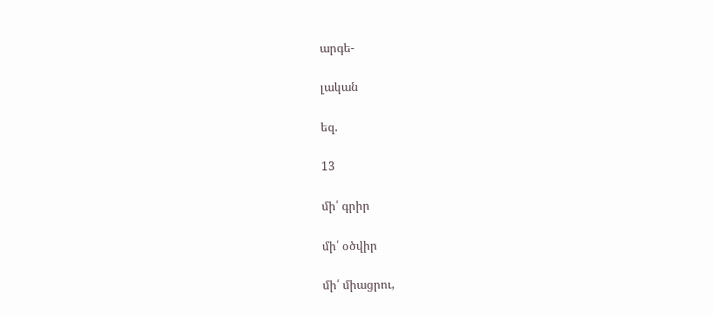արգե-

լական

եզ.

13

մի՛ գրիր

մի՛ օծվիր

մի՛ միացրու,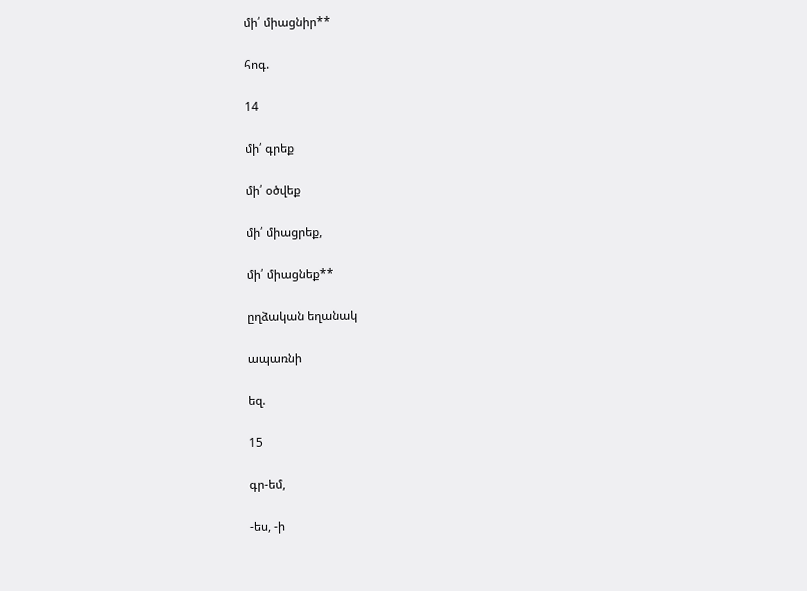մի՛ միացնիր**

հոգ.

14

մի՛ գրեք

մի՛ օծվեք

մի՛ միացրեք,

մի՛ միացնեք**

ըղձական եղանակ

ապառնի

եզ.

15

գր-եմ,

-ես, -ի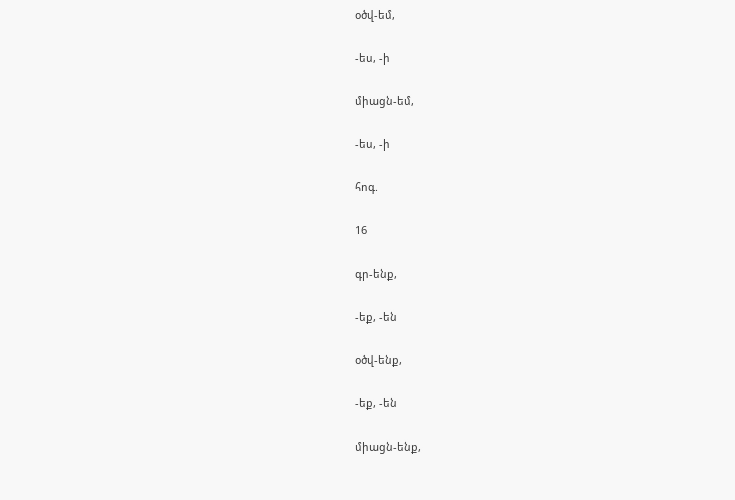օծվ-եմ,

-ես, -ի

միացն-եմ,

-ես, -ի

հոգ.

16

գր-ենք,

-եք, -են

օծվ-ենք,

-եք, -են

միացն-ենք,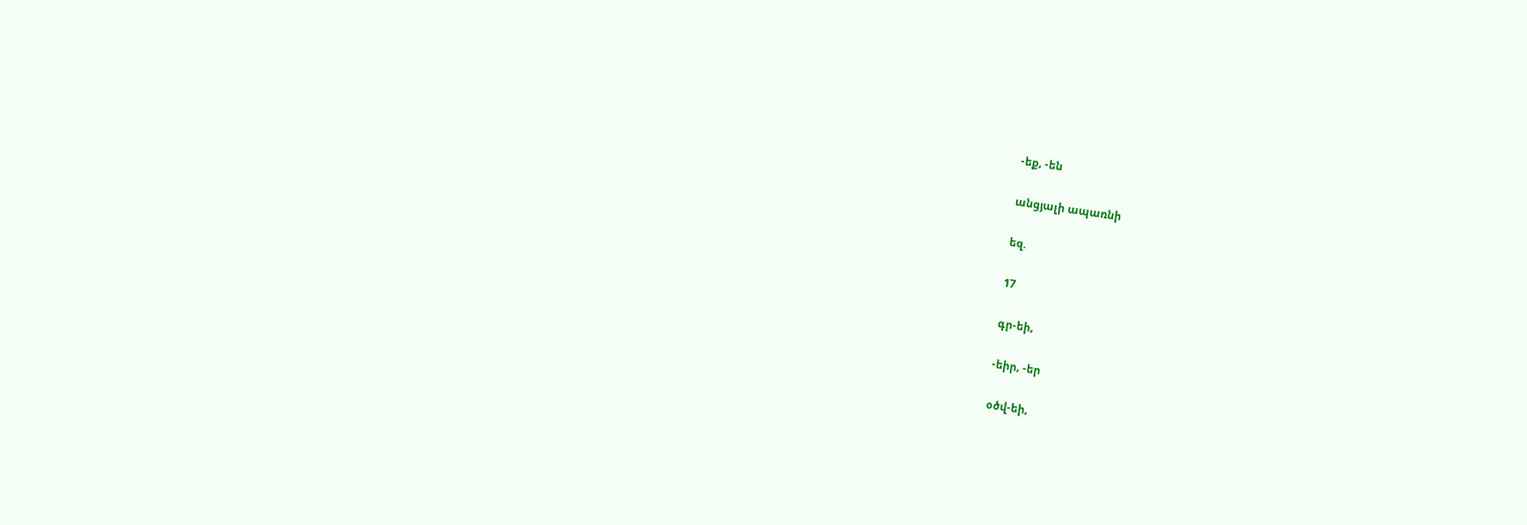-եք, -են

անցյալի ապառնի

եզ.

17

գր-եի,

-եիր, -եր

օծվ-եի,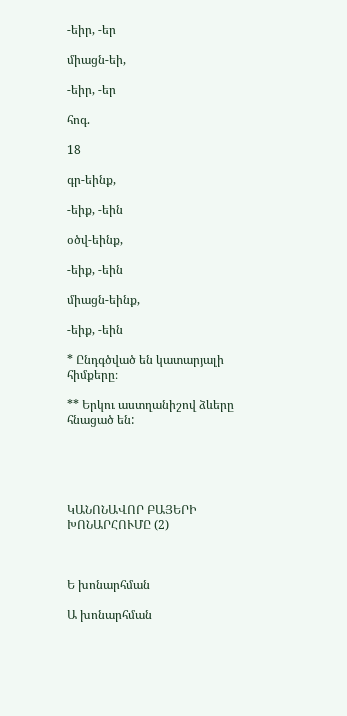-եիր, -եր

միացն-եի,

-եիր, -եր

հոգ.

18

գր-եինք,

-եիք, -եին

օծվ-եինք,

-եիք, -եին

միացն-եինք,

-եիք, -եին

* Ընդգծված են կատարյալի հիմքերը։

** Երկու աստղանիշով ձևերը հնացած են:





ԿԱՆՈՆԱՎՈՐ ԲԱՅԵՐԻ ԽՈՆԱՐՀՈՒՄԸ (2)



Ե խոնարհման

Ա խոնարհման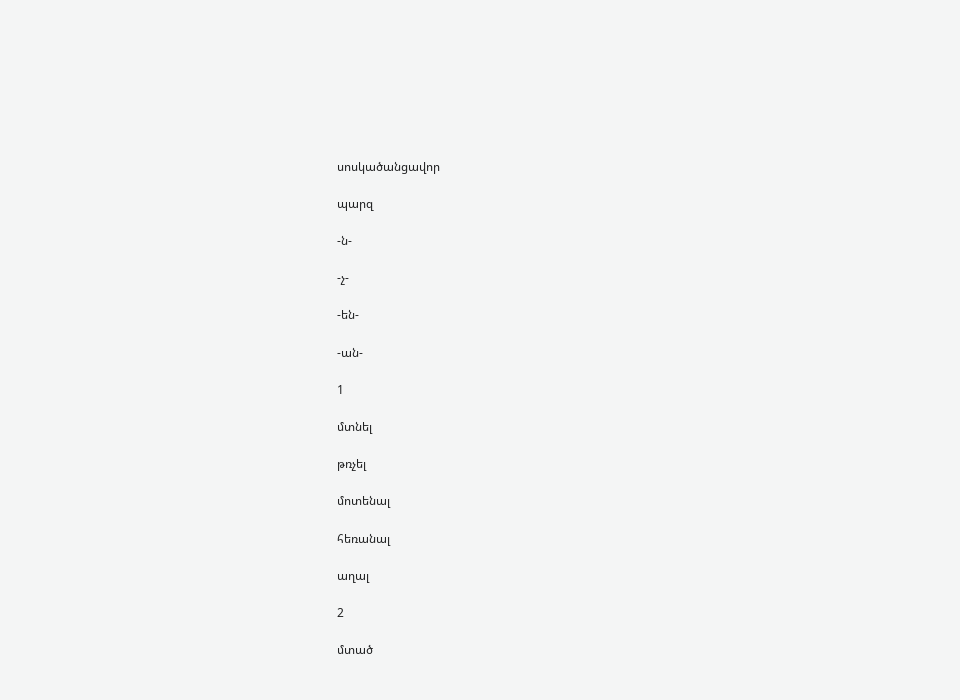սոսկածանցավոր

պարզ

-ն-

-չ-

-են-

-ան-

1

մտնել

թռչել

մոտենալ

հեռանալ

աղալ

2

մտած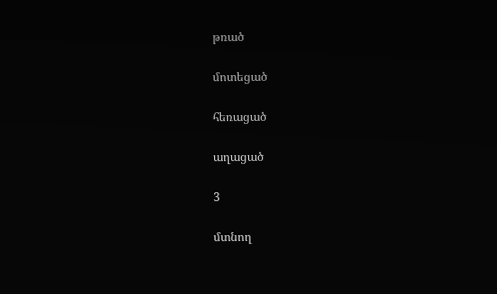թռած

մոտեցած

հեռացած

աղացած

3

մտնող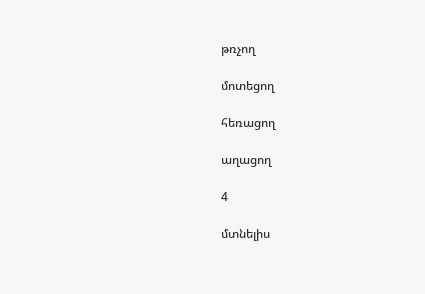թռչող

մոտեցող

հեռացող

աղացող

4

մտնելիս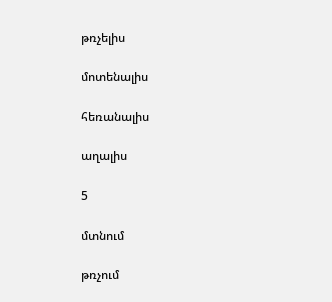թռչելիս

մոտենալիս

հեռանալիս

աղալիս

5

մտնում

թռչում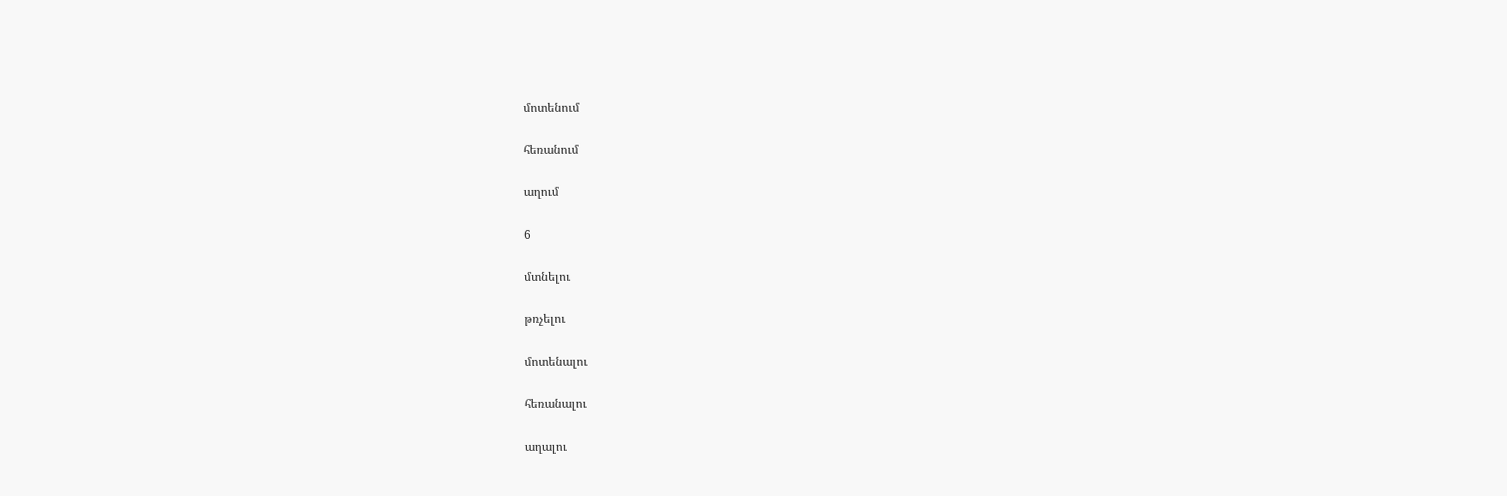մոտենում

հեռանում

աղում

6

մտնելու

թռչելու

մոտենալու

հեռանալու

աղալու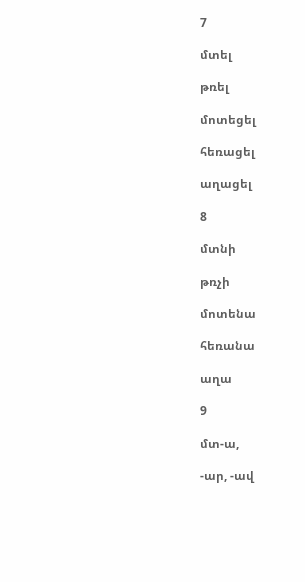7

մտել

թռել

մոտեցել

հեռացել

աղացել

8

մտնի

թռչի

մոտենա

հեռանա

աղա

9

մտ-ա,

-ար, -ավ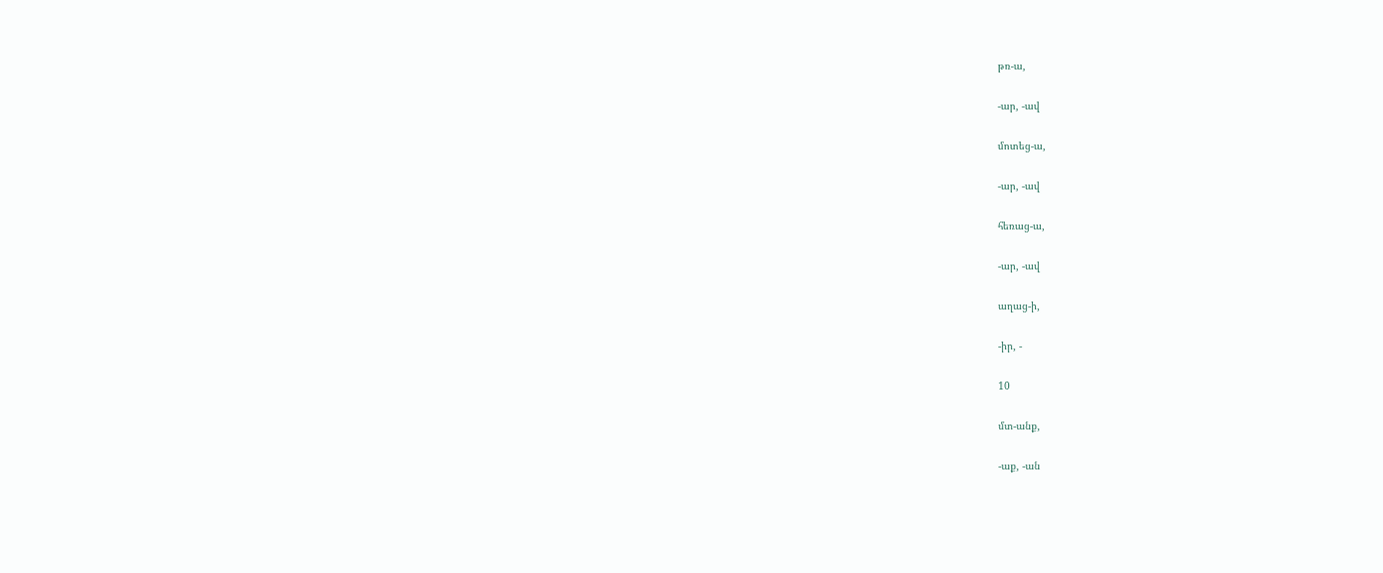թռ-ա,

-ար, -ավ

մոտեց-ա,

-ար, -ավ

հեռաց-ա,

-ար, -ավ

աղաց-ի,

-իր, -

10

մտ-անք,

-աք, -ան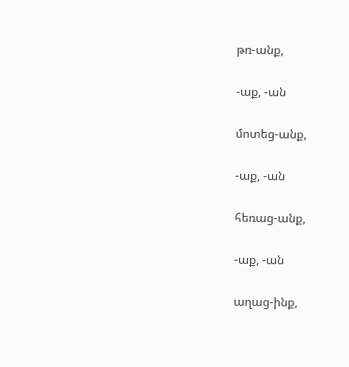թռ-անք,

-աք, -ան

մոտեց-անք,

-աք, -ան

հեռաց-անք,

-աք, -ան

աղաց-ինք,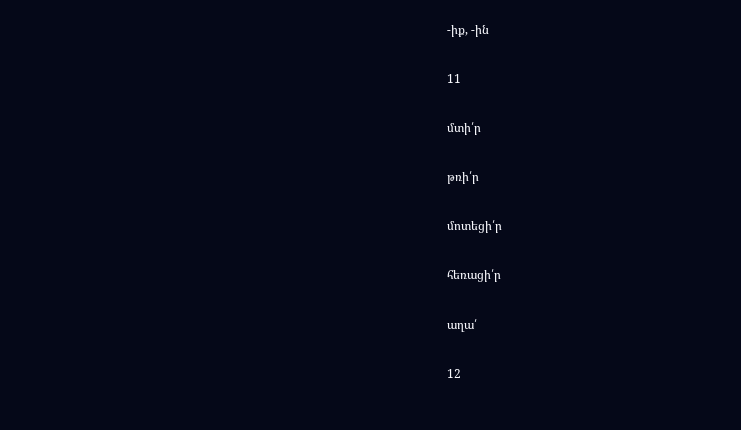-իք, -ին

11

մտի՛ր

թռի՛ր

մոտեցի՛ր

հեռացի՛ր

աղա՛

12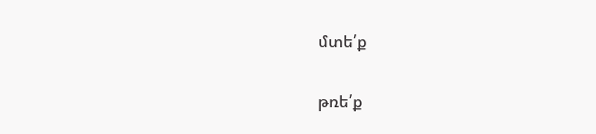մտե՛ք

թռե՛ք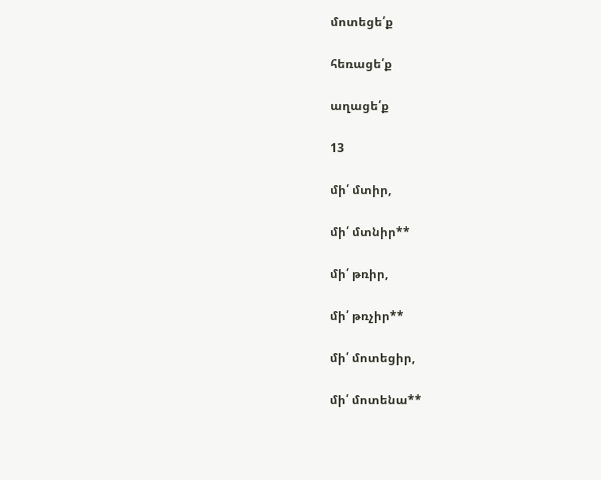մոտեցե՛ք

հեռացե՛ք

աղացե՛ք

13

մի՛ մտիր,

մի՛ մտնիր**

մի՛ թռիր,

մի՛ թռչիր**

մի՛ մոտեցիր,

մի՛ մոտենա**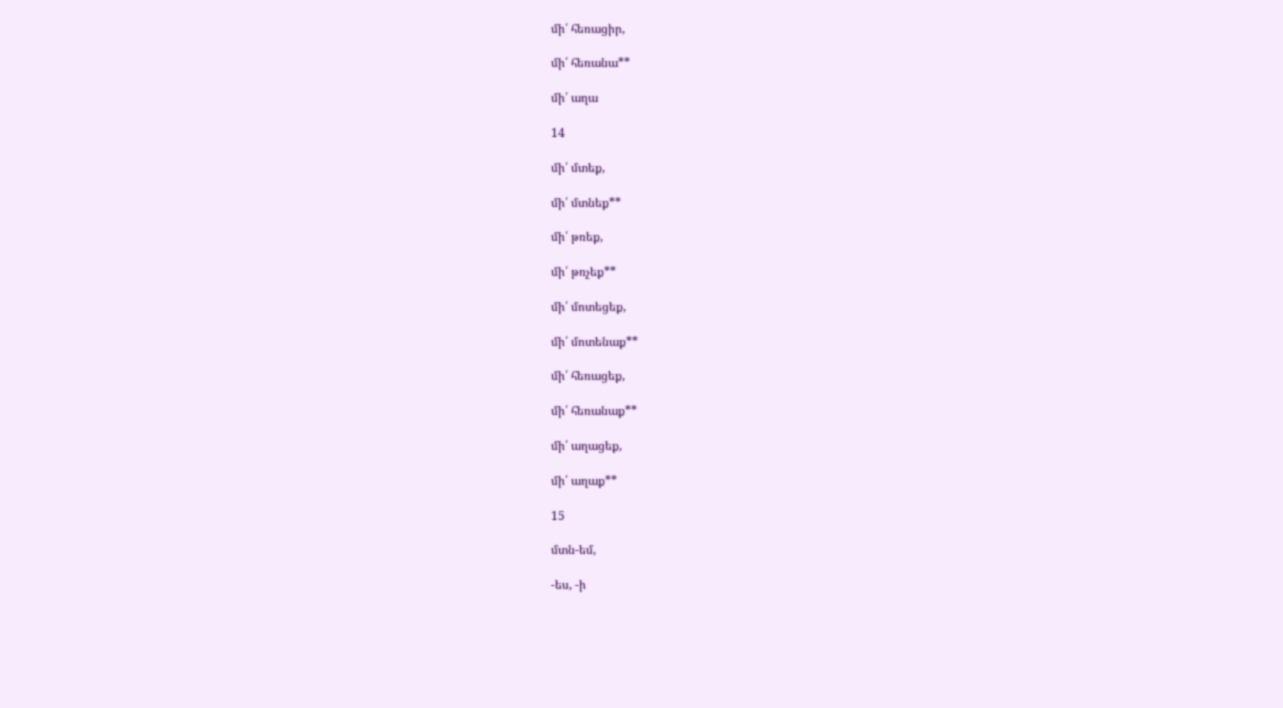մի՛ հեռացիր,

մի՛ հեռանա**

մի՛ աղա

14

մի՛ մտեք,

մի՛ մտնեք**

մի՛ թռեք,

մի՛ թռչեք**

մի՛ մոտեցեք,

մի՛ մոտենաք**

մի՛ հեռացեք,

մի՛ հեռանաք**

մի՛ աղացեք,

մի՛ աղաք**

15

մտն-եմ,

-ես, -ի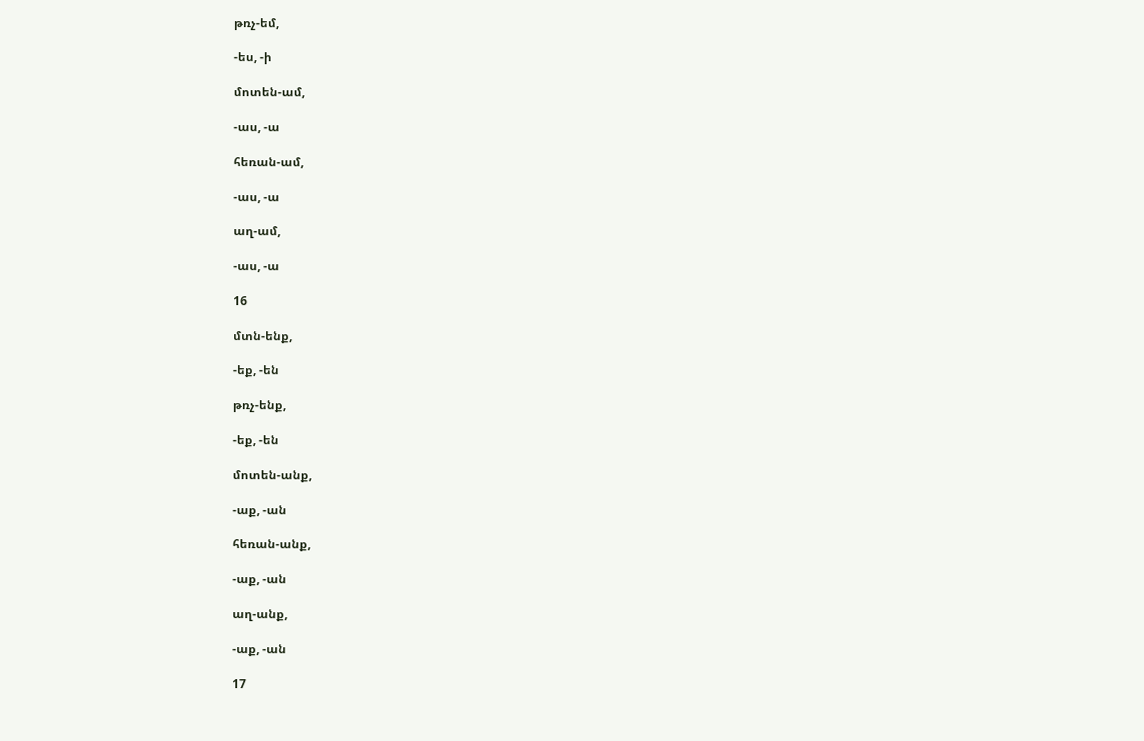թռչ-եմ,

-ես, -ի

մոտեն-ամ,

-աս, -ա

հեռան-ամ,

-աս, -ա

աղ-ամ,

-աս, -ա

16

մտն-ենք,

-եք, -են

թռչ-ենք,

-եք, -են

մոտեն-անք,

-աք, -ան

հեռան-անք,

-աք, -ան

աղ-անք,

-աք, -ան

17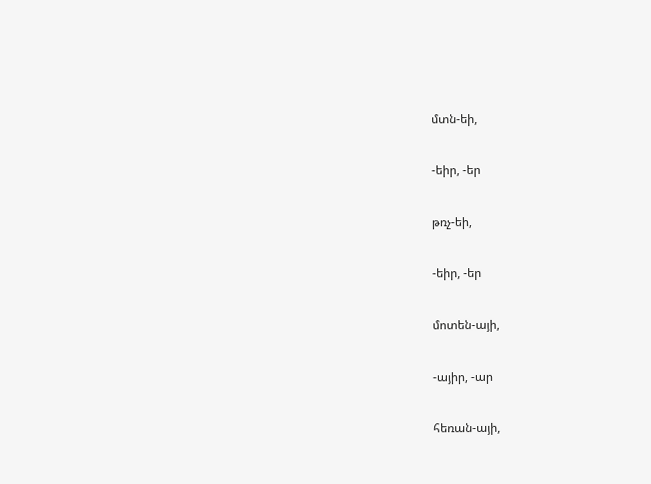մտն-եի,

-եիր, -եր

թռչ-եի,

-եիր, -եր

մոտեն-այի,

-այիր, -ար

հեռան-այի,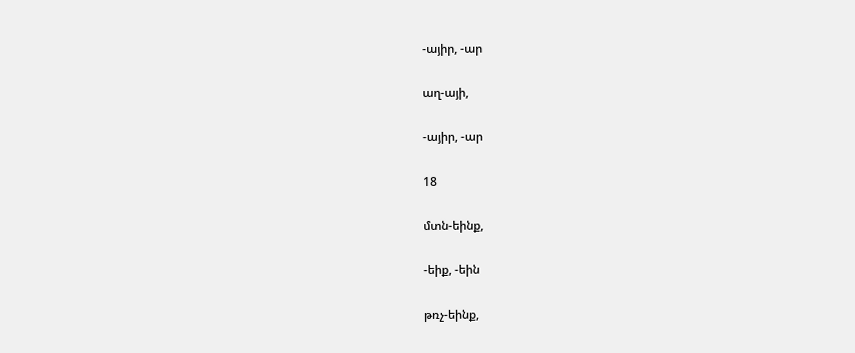-այիր, -ար

աղ-այի,

-այիր, -ար

18

մտն-եինք,

-եիք, -եին

թռչ-եինք,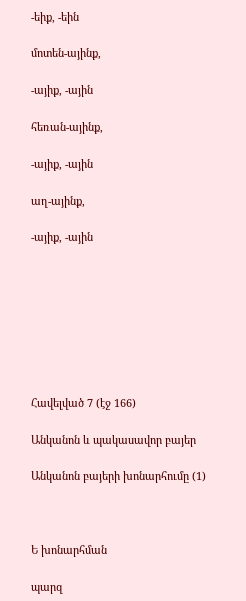-եիք, -եին

մոտեն-այինք,

-այիք, -ային

հեռան-այինք,

-այիք, -ային

աղ-այինք,

-այիք, -ային








Հավելված 7 (էջ 166)

Անկանոն և պակասավոր բայեր

Անկանոն բայերի խոնարհումը (1)



Ե խոնարհման

պարզ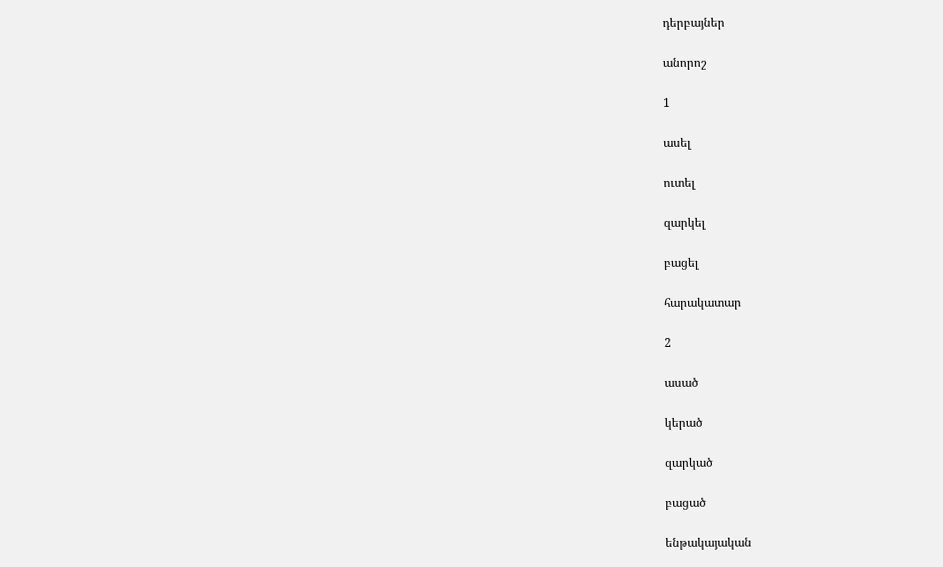դերբայներ

անորոշ

1

ասել

ուտել

զարկել

բացել

հարակատար

2

ասած

կերած

զարկած

բացած

ենթակայական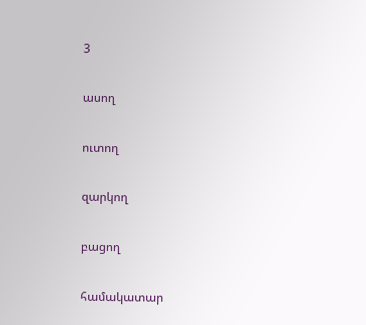3

ասող

ուտող

զարկող

բացող

համակատար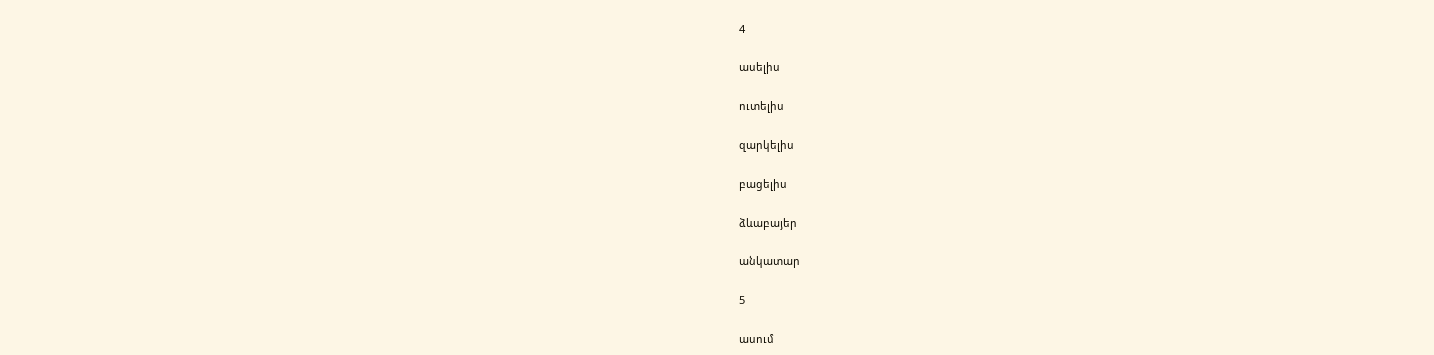4

ասելիս

ուտելիս

զարկելիս

բացելիս

ձևաբայեր

անկատար

5

ասում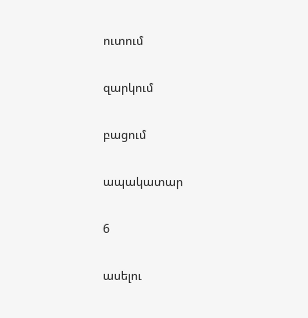ուտում

զարկում

բացում

ապակատար

6

ասելու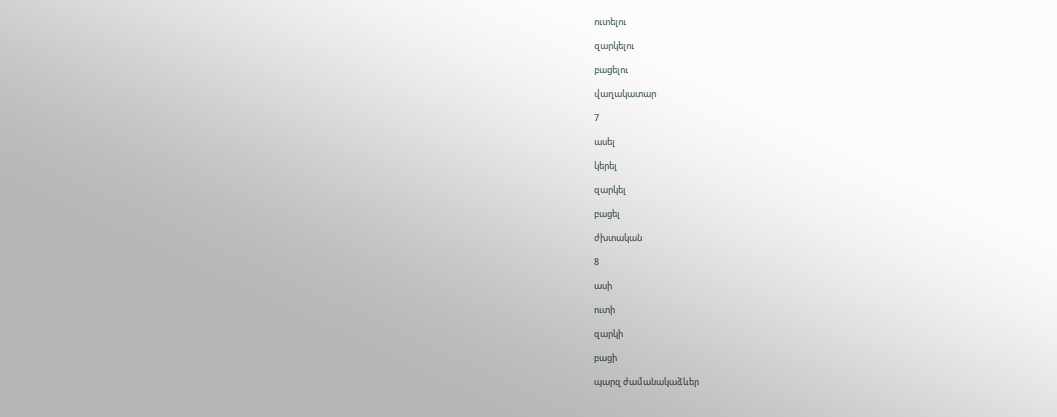ուտելու

զարկելու

բացելու

վաղակատար

7

ասել

կերել

զարկել

բացել

ժխտական

8

ասի

ուտի

զարկի

բացի

պարզ ժամանակաձևեր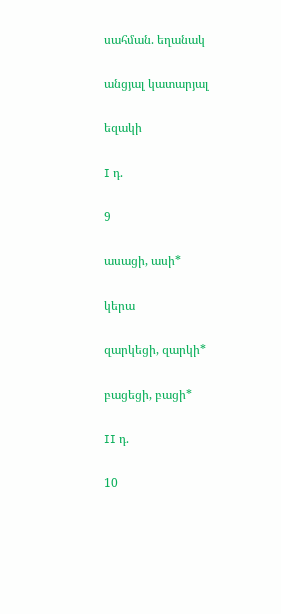սահման. եղանակ

անցյալ կատարյալ

եզակի

I դ.

9

ասացի, ասի*

կերա

զարկեցի, զարկի*

բացեցի, բացի*

II դ.

10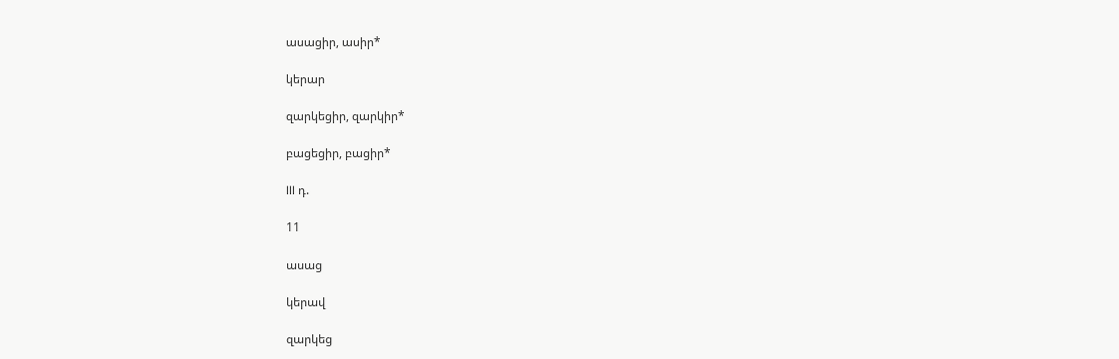ասացիր, ասիր*

կերար

զարկեցիր, զարկիր*

բացեցիր, բացիր*

III դ.

11

ասաց

կերավ

զարկեց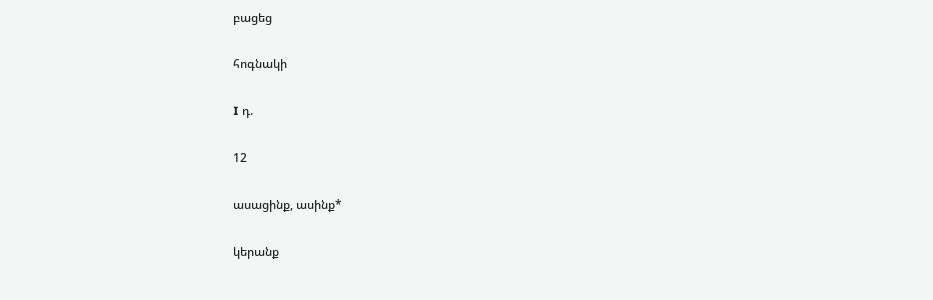բացեց

հոգնակի

I դ.

12

ասացինք, ասինք*

կերանք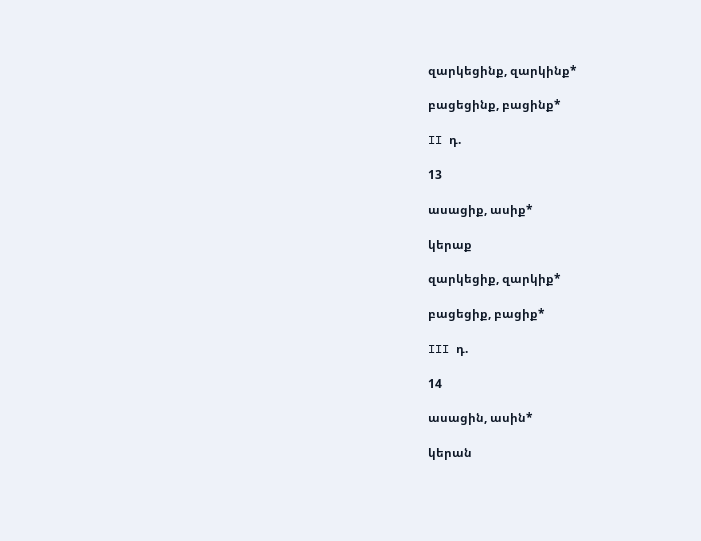զարկեցինք, զարկինք*

բացեցինք, բացինք*

II դ.

13

ասացիք, ասիք*

կերաք

զարկեցիք, զարկիք*

բացեցիք, բացիք*

III դ.

14

ասացին, ասին*

կերան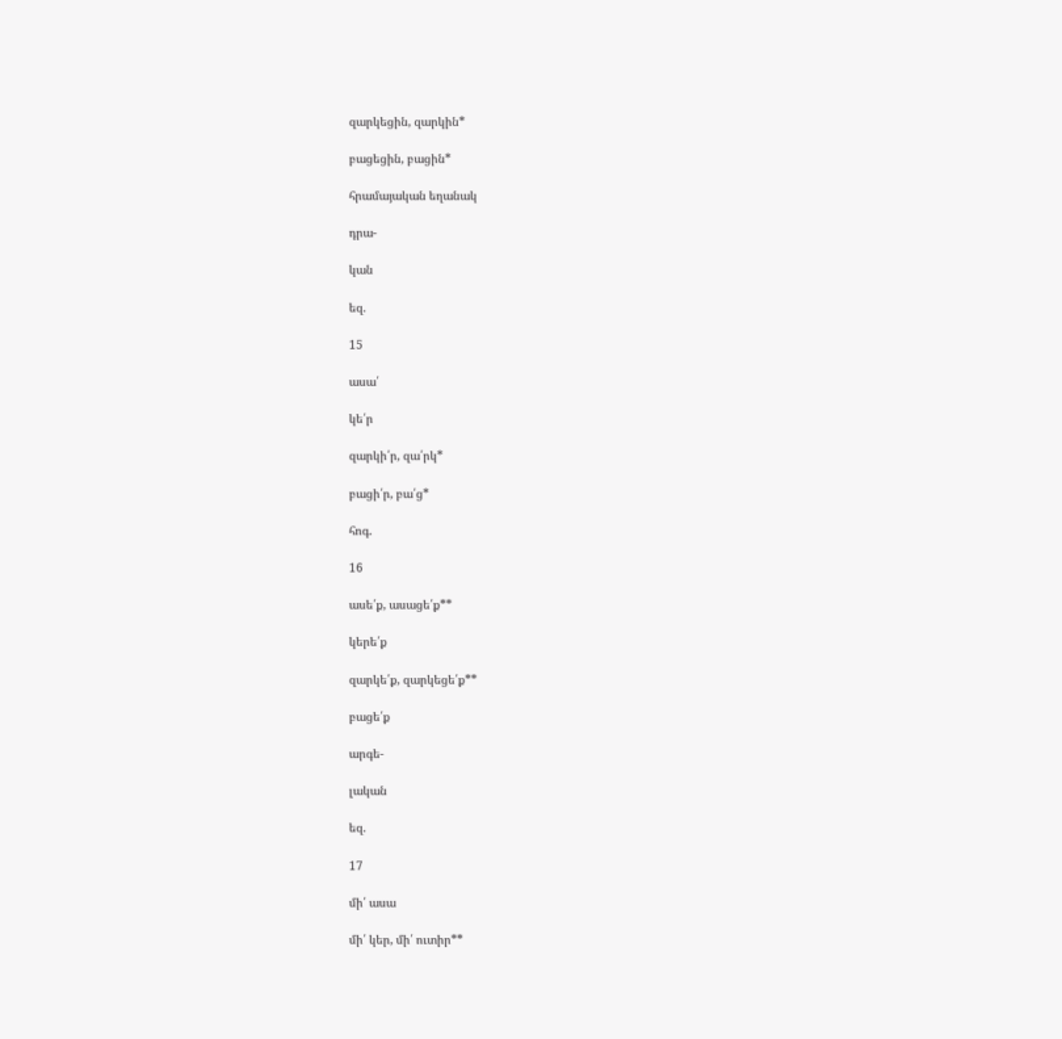զարկեցին, զարկին*

բացեցին, բացին*

հրամայական եղանակ

դրա-

կան

եզ.

15

ասա՛

կե՛ր

զարկի՛ր, զա՛րկ*

բացի՛ր, բա՛ց*

հոգ.

16

ասե՛ք, ասացե՛ք**

կերե՛ք

զարկե՛ք, զարկեցե՛ք**

բացե՛ք

արգե-

լական

եզ.

17

մի՛ ասա

մի՛ կեր, մի՛ ուտիր**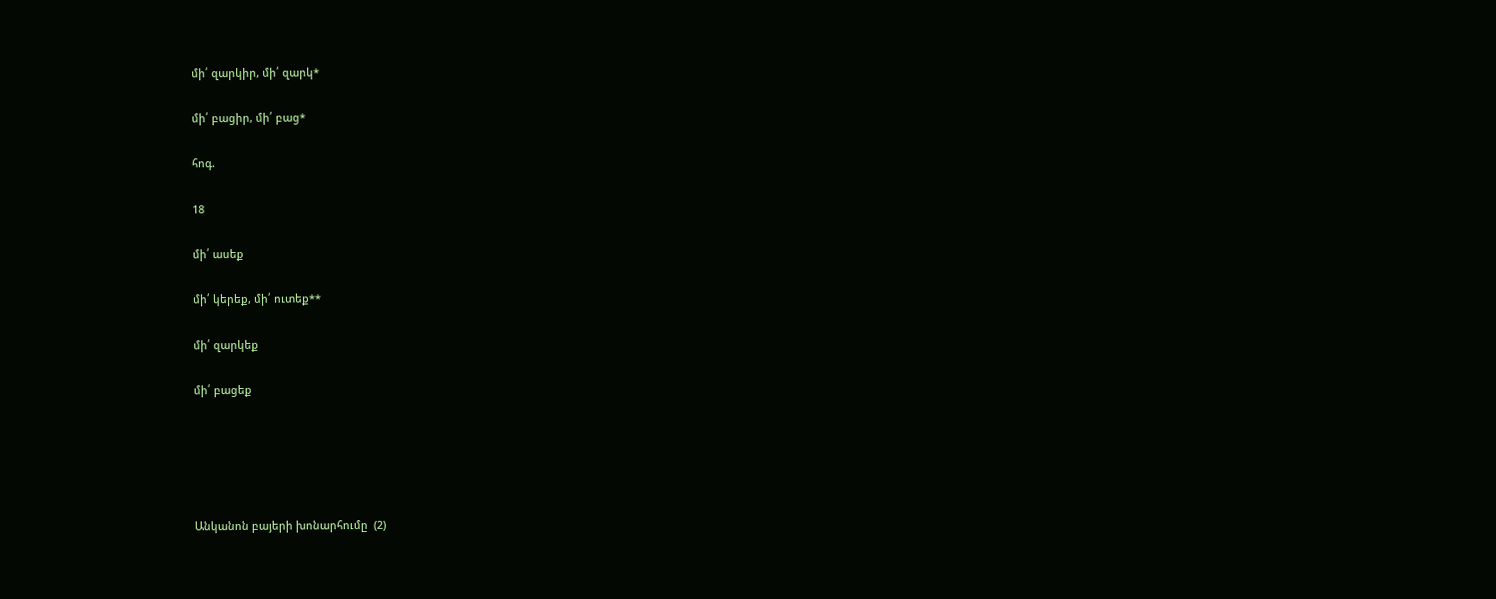մի՛ զարկիր, մի՛ զարկ*

մի՛ բացիր, մի՛ բաց*

հոգ.

18

մի՛ ասեք

մի՛ կերեք, մի՛ ուտեք**

մի՛ զարկեք

մի՛ բացեք





Անկանոն բայերի խոնարհումը  (2)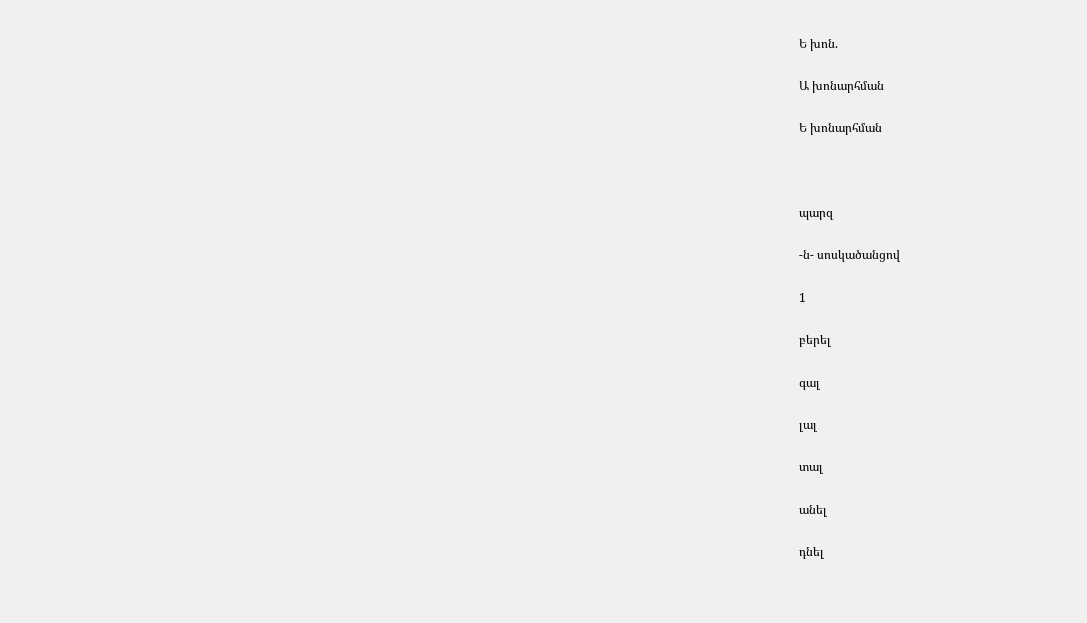Ե խոն.

Ա խոնարհման

Ե խոնարհման



պարզ

-ն- սոսկածանցով

1

բերել

գալ

լալ

տալ

անել

դնել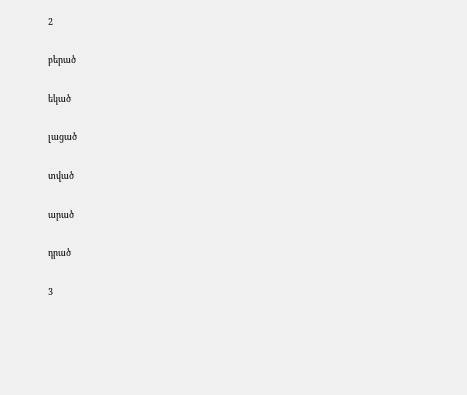2

բերած

եկած

լացած

տված

արած

դրած

3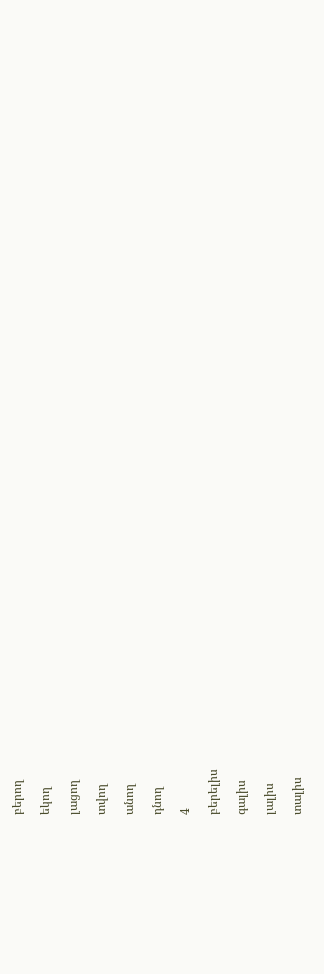բերող

եկող

լացող

տվող

անող

դնող

4

բերելիս

գալիս

լալիս

տալիս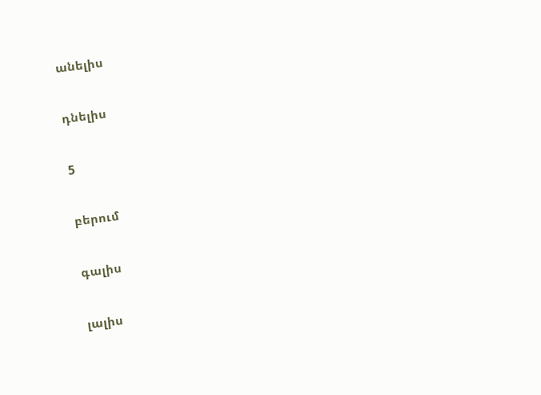անելիս

դնելիս

5

բերում

գալիս

լալիս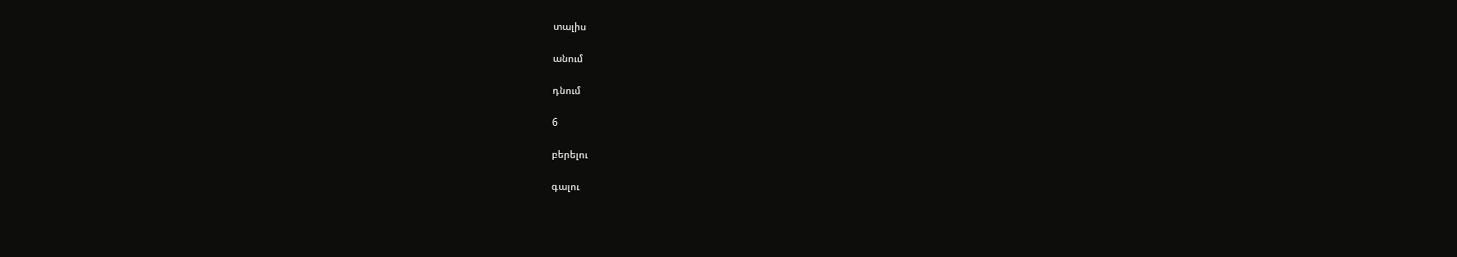տալիս

անում

դնում

6

բերելու

գալու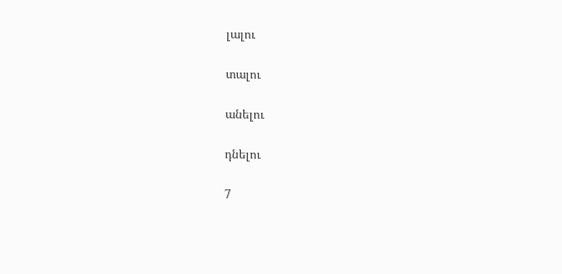լալու

տալու

անելու

դնելու

7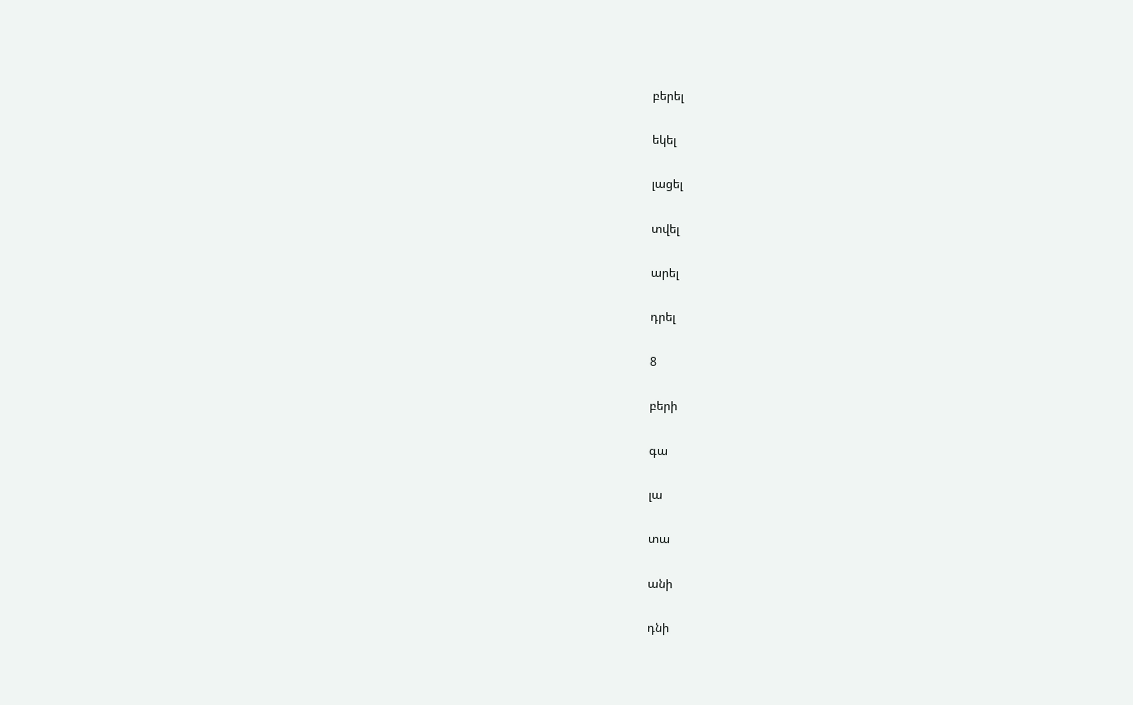բերել

եկել

լացել

տվել

արել

դրել

8

բերի

գա

լա

տա

անի

դնի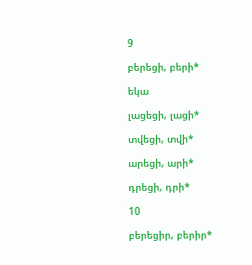9

բերեցի, բերի*

եկա

լացեցի, լացի*

տվեցի, տվի*

արեցի, արի*

դրեցի, դրի*

10

բերեցիր, բերիր*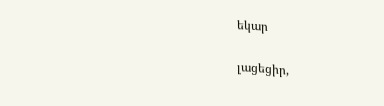եկար

լացեցիր,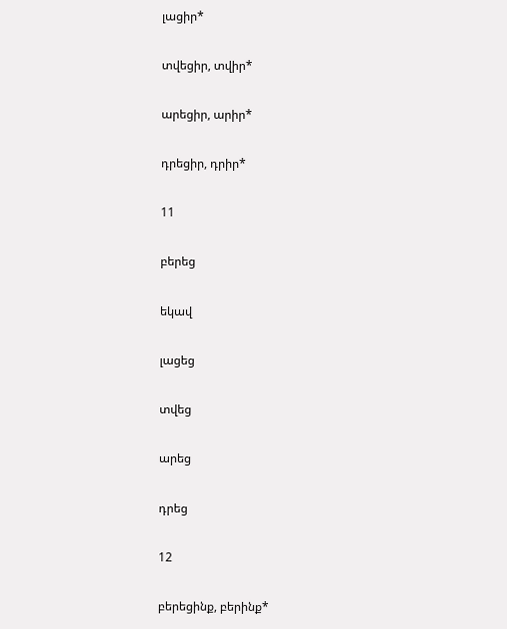լացիր*

տվեցիր, տվիր*

արեցիր, արիր*

դրեցիր, դրիր*

11

բերեց

եկավ

լացեց

տվեց

արեց

դրեց

12

բերեցինք, բերինք*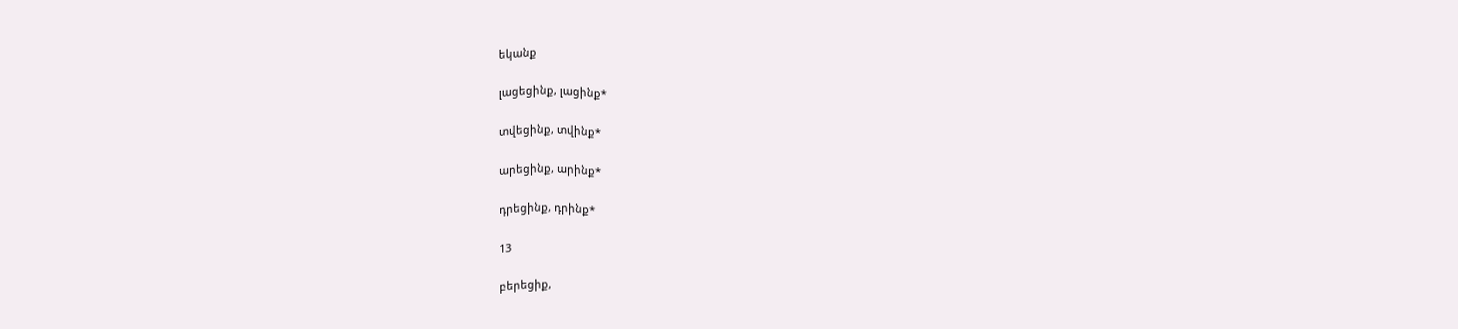եկանք

լացեցինք, լացինք*

տվեցինք, տվինք*

արեցինք, արինք*

դրեցինք, դրինք*

13

բերեցիք,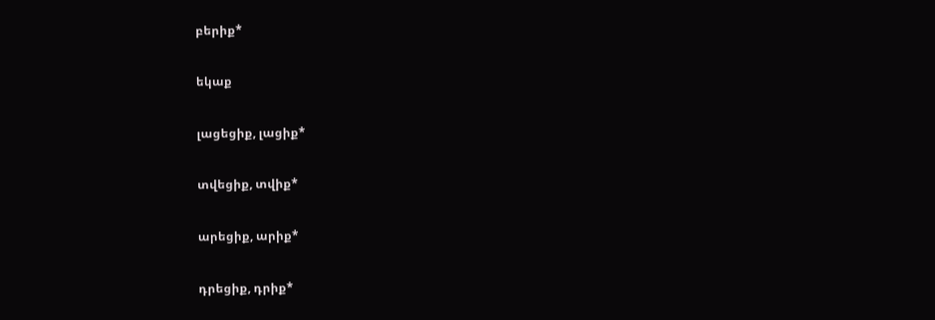բերիք*

եկաք

լացեցիք, լացիք*

տվեցիք, տվիք*

արեցիք, արիք*

դրեցիք, դրիք*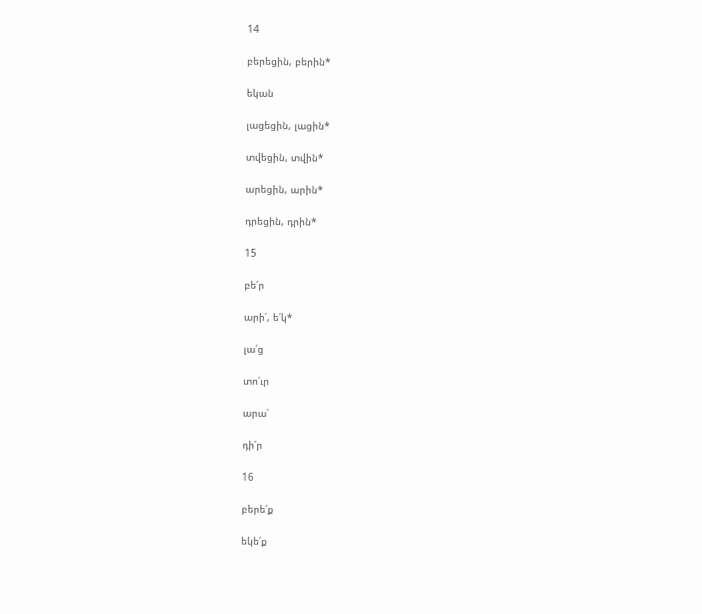14

բերեցին, բերին*

եկան

լացեցին, լացին*

տվեցին, տվին*

արեցին, արին*

դրեցին, դրին*

15

բե՛ր

արի՛, ե՛կ*

լա՛ց

տո՛ւր

արա՛

դի՛ր

16

բերե՛ք

եկե՛ք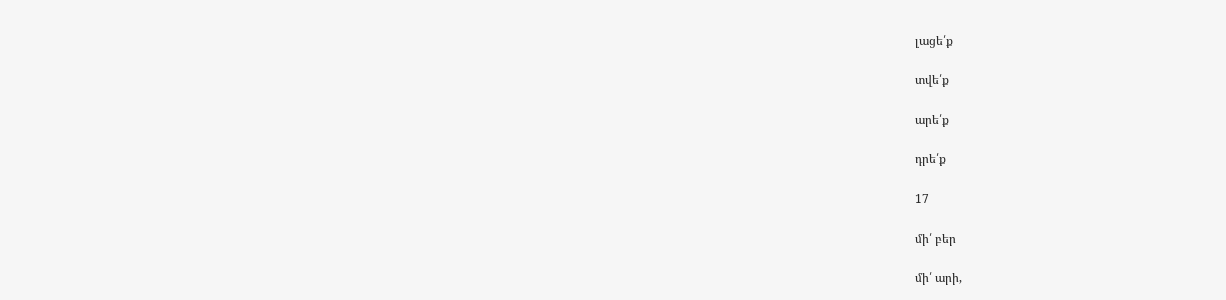լացե՛ք

տվե՛ք

արե՛ք

դրե՛ք

17

մի՛ բեր

մի՛ արի,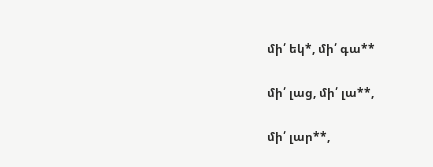մի՛ եկ*, մի՛ գա**

մի՛ լաց, մի՛ լա**,

մի՛ լար**,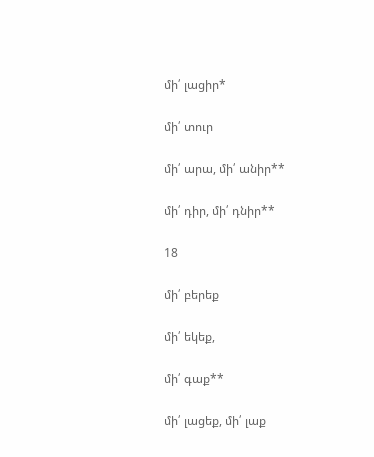մի՛ լացիր*

մի՛ տուր

մի՛ արա, մի՛ անիր**

մի՛ դիր, մի՛ դնիր**

18

մի՛ բերեք

մի՛ եկեք,

մի՛ գաք**

մի՛ լացեք, մի՛ լաք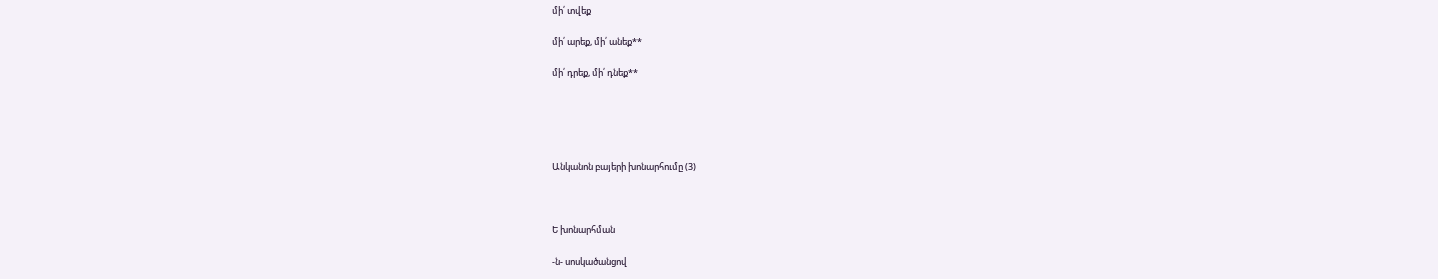մի՛ տվեք

մի՛ արեք, մի՛ անեք**

մի՛ դրեք, մի՛ դնեք**





Անկանոն բայերի խոնարհումը (3)



Ե խոնարհման

-ն- սոսկածանցով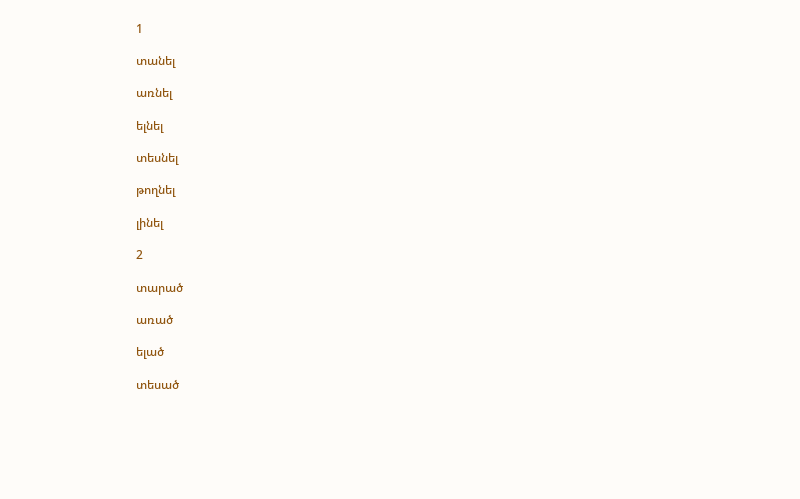1

տանել

առնել

ելնել

տեսնել

թողնել

լինել

2

տարած

առած

ելած

տեսած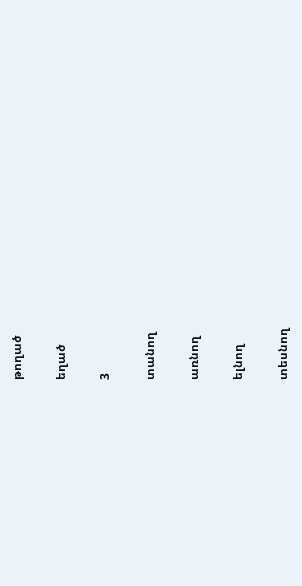թողած

եղած

3

տանող

առնող

ելնող

տեսնող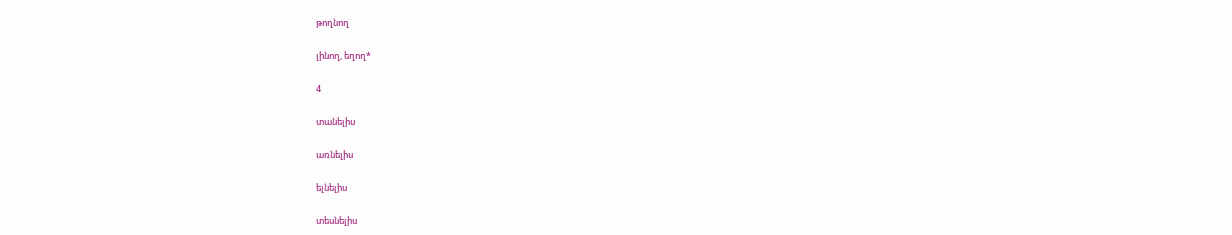թողնող

լինող, եղող*

4

տանելիս

առնելիս

ելնելիս

տեսնելիս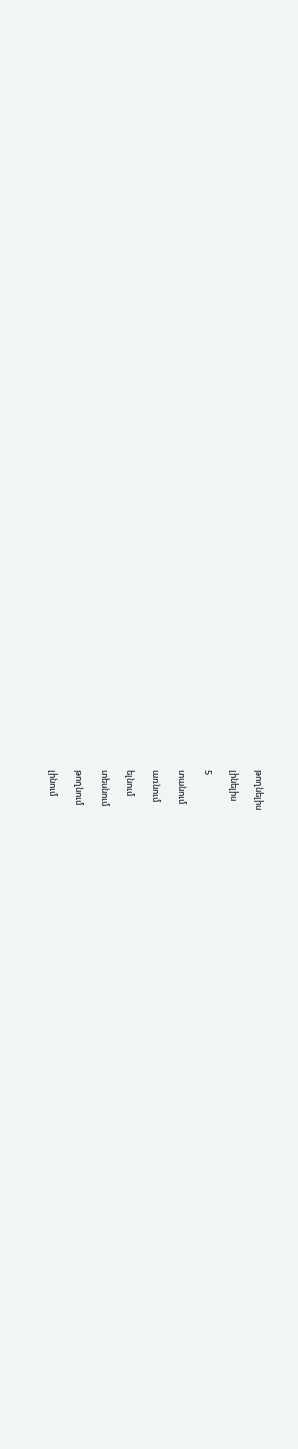թողնելիս

լինելիս

5

տանում

առնում

ելնում

տեսնում

թողնում

լինում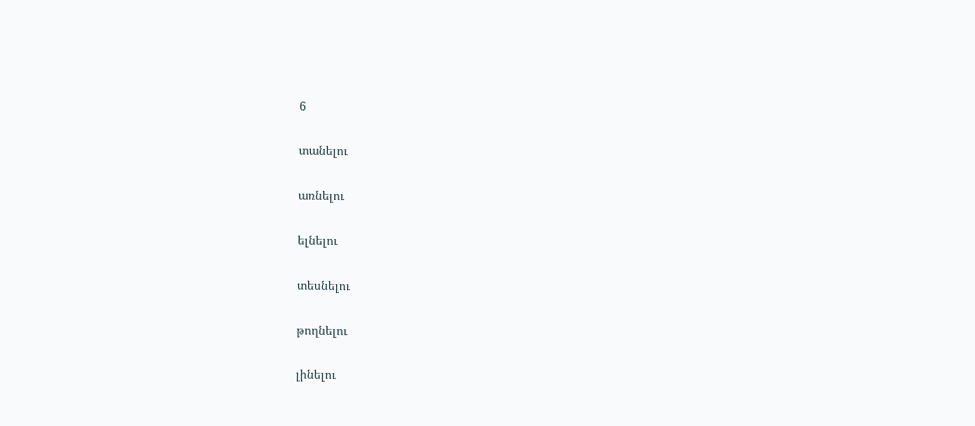6

տանելու

առնելու

ելնելու

տեսնելու

թողնելու

լինելու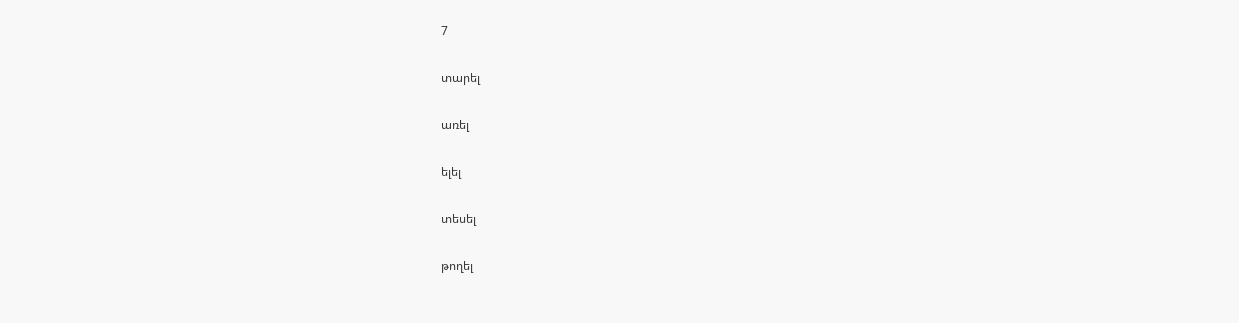7

տարել

առել

ելել

տեսել

թողել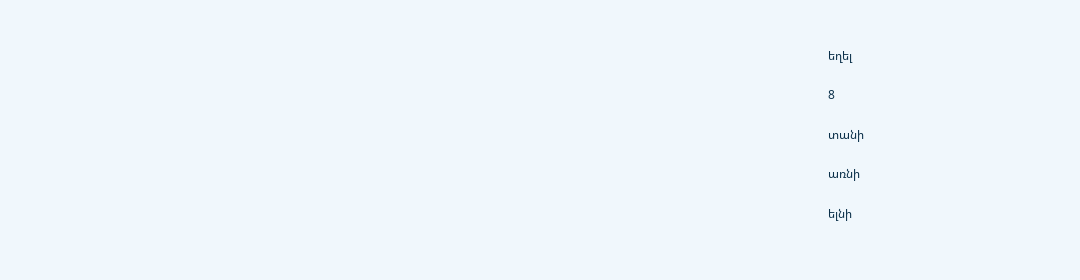եղել

8

տանի

առնի

ելնի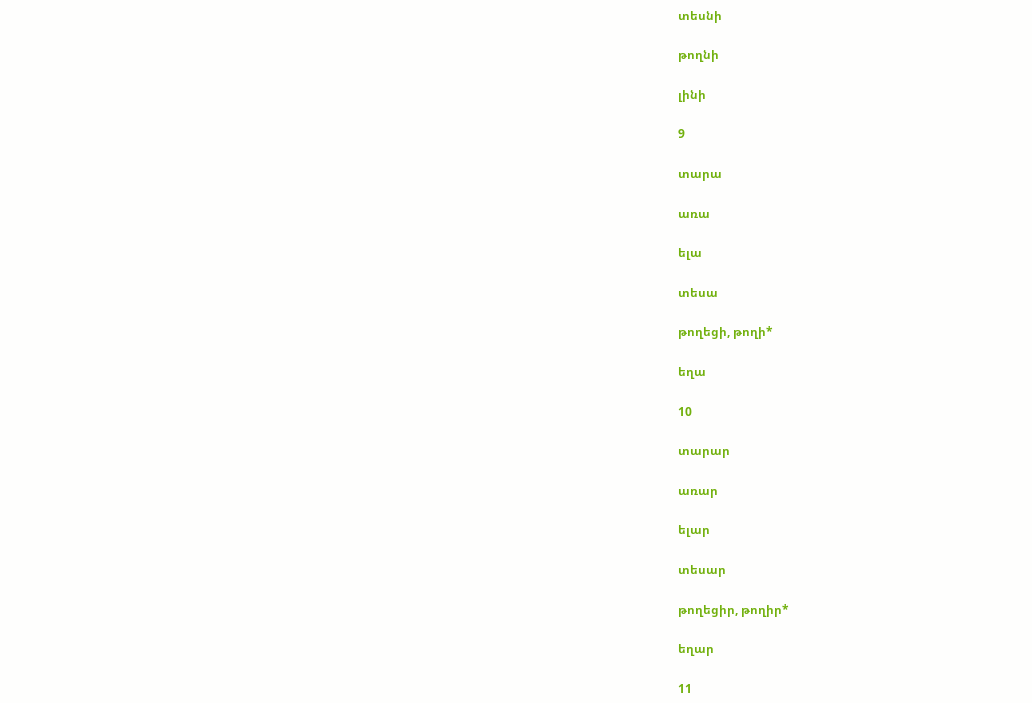տեսնի

թողնի

լինի

9

տարա

առա

ելա

տեսա

թողեցի, թողի*

եղա

10

տարար

առար

ելար

տեսար

թողեցիր, թողիր*

եղար

11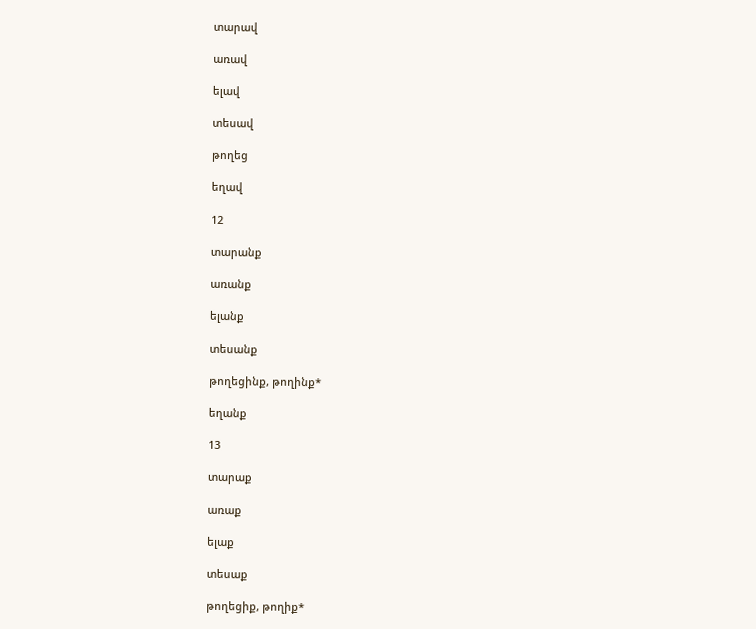տարավ

առավ

ելավ

տեսավ

թողեց

եղավ

12

տարանք

առանք

ելանք

տեսանք

թողեցինք, թողինք*

եղանք

13

տարաք

առաք

ելաք

տեսաք

թողեցիք, թողիք*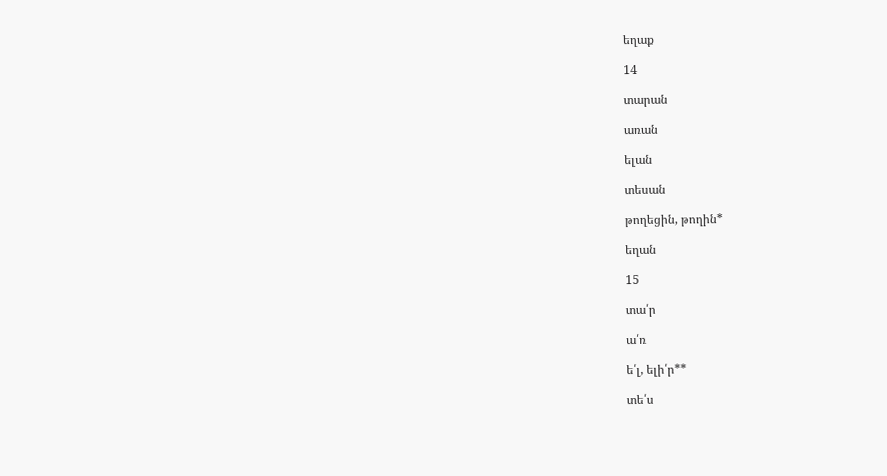եղաք

14

տարան

առան

ելան

տեսան

թողեցին, թողին*

եղան

15

տա՛ր

ա՛ռ

ե՛լ, ելի՛ր**

տե՛ս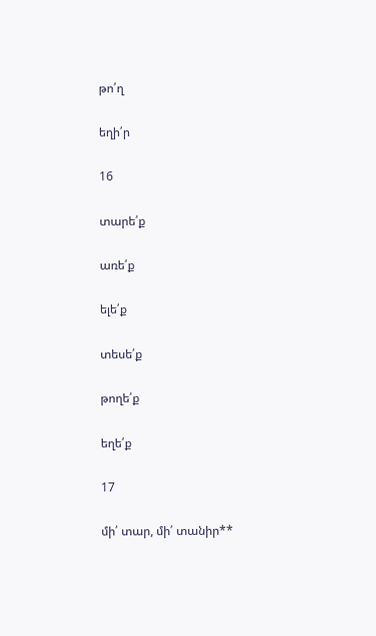թո՛ղ

եղի՛ր

16

տարե՛ք

առե՛ք

ելե՛ք

տեսե՛ք

թողե՛ք

եղե՛ք

17

մի՛ տար, մի՛ տանիր**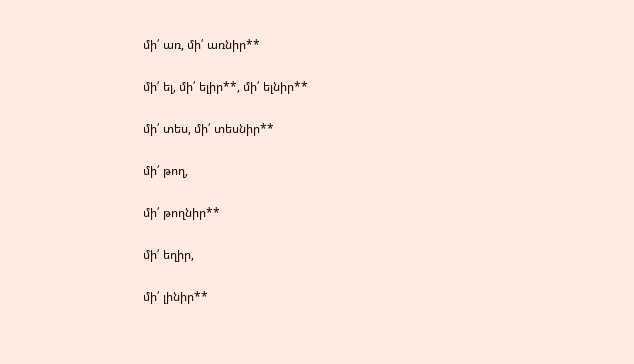մի՛ առ, մի՛ առնիր**

մի՛ ել, մի՛ ելիր**, մի՛ ելնիր**

մի՛ տես, մի՛ տեսնիր**

մի՛ թող,

մի՛ թողնիր**

մի՛ եղիր,

մի՛ լինիր**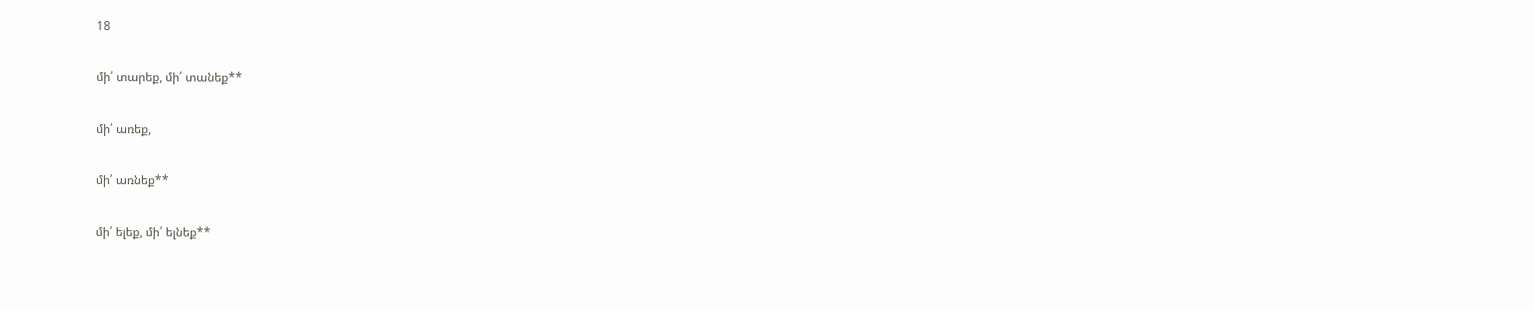18

մի՛ տարեք, մի՛ տանեք**

մի՛ առեք,

մի՛ առնեք**

մի՛ ելեք, մի՛ ելնեք**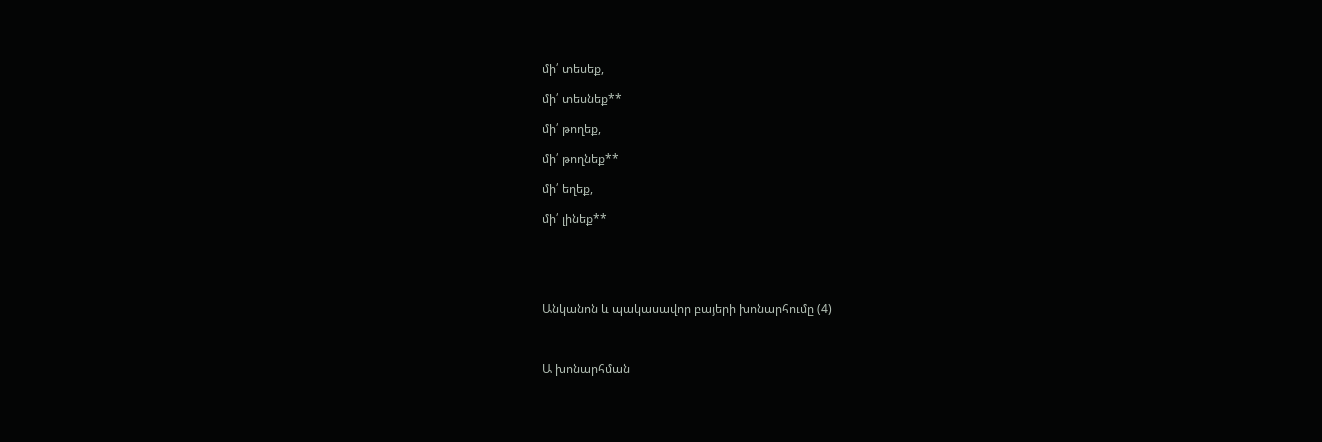մի՛ տեսեք,

մի՛ տեսնեք**

մի՛ թողեք,

մի՛ թողնեք**

մի՛ եղեք,

մի՛ լինեք**





Անկանոն և պակասավոր բայերի խոնարհումը (4)



Ա խոնարհման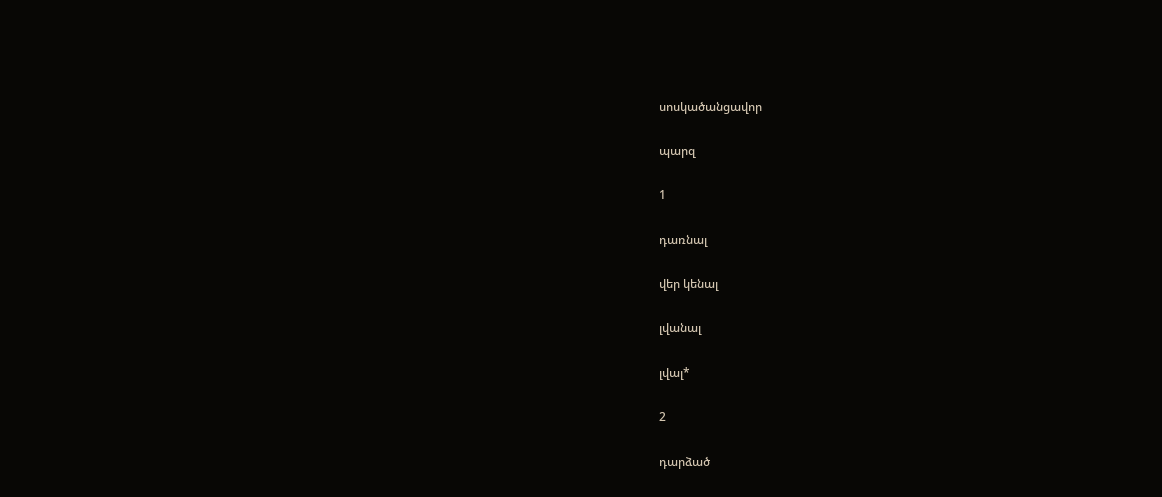սոսկածանցավոր

պարզ

1

դառնալ

վեր կենալ

լվանալ

լվալ*

2

դարձած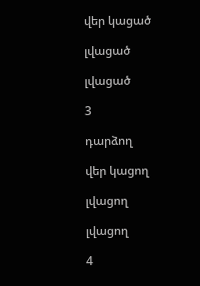վեր կացած

լվացած

լվացած

3

դարձող

վեր կացող

լվացող

լվացող

4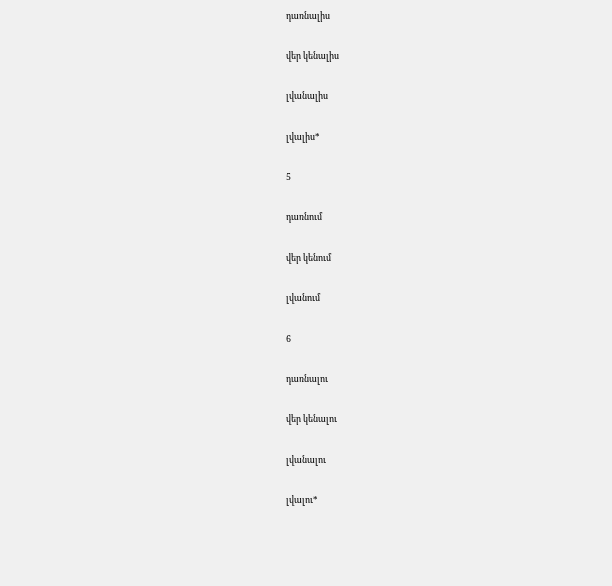դառնալիս

վեր կենալիս

լվանալիս

լվալիս*

5

դառնում

վեր կենում

լվանում

6

դառնալու

վեր կենալու

լվանալու

լվալու*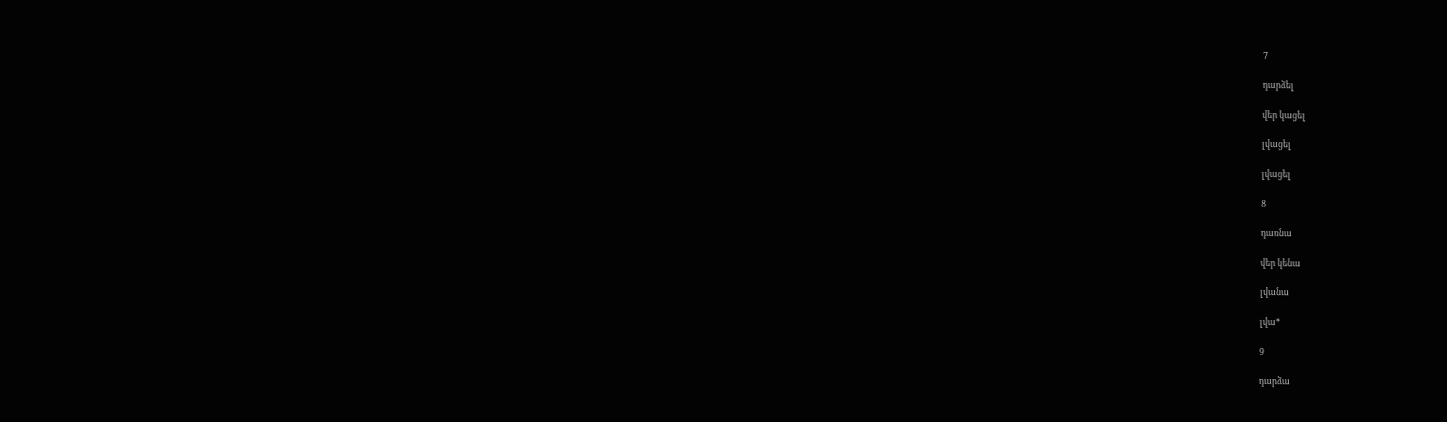7

դարձել

վեր կացել

լվացել

լվացել

8

դառնա

վեր կենա

լվանա

լվա*

9

դարձա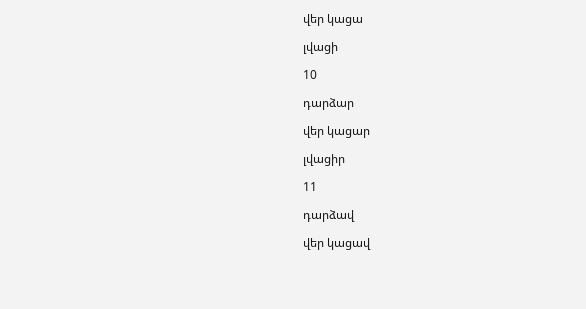վեր կացա

լվացի

10

դարձար

վեր կացար

լվացիր

11

դարձավ

վեր կացավ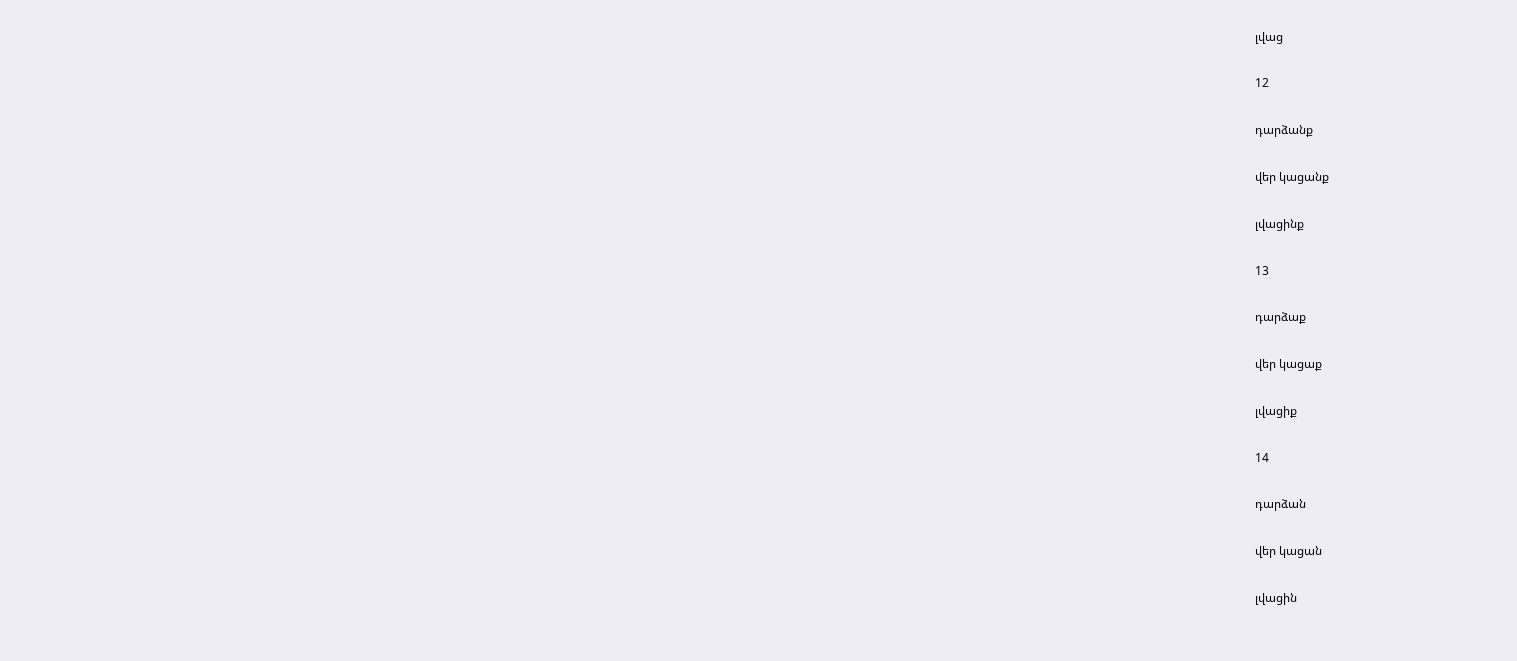լվաց

12

դարձանք

վեր կացանք

լվացինք

13

դարձաք

վեր կացաք

լվացիք

14

դարձան

վեր կացան

լվացին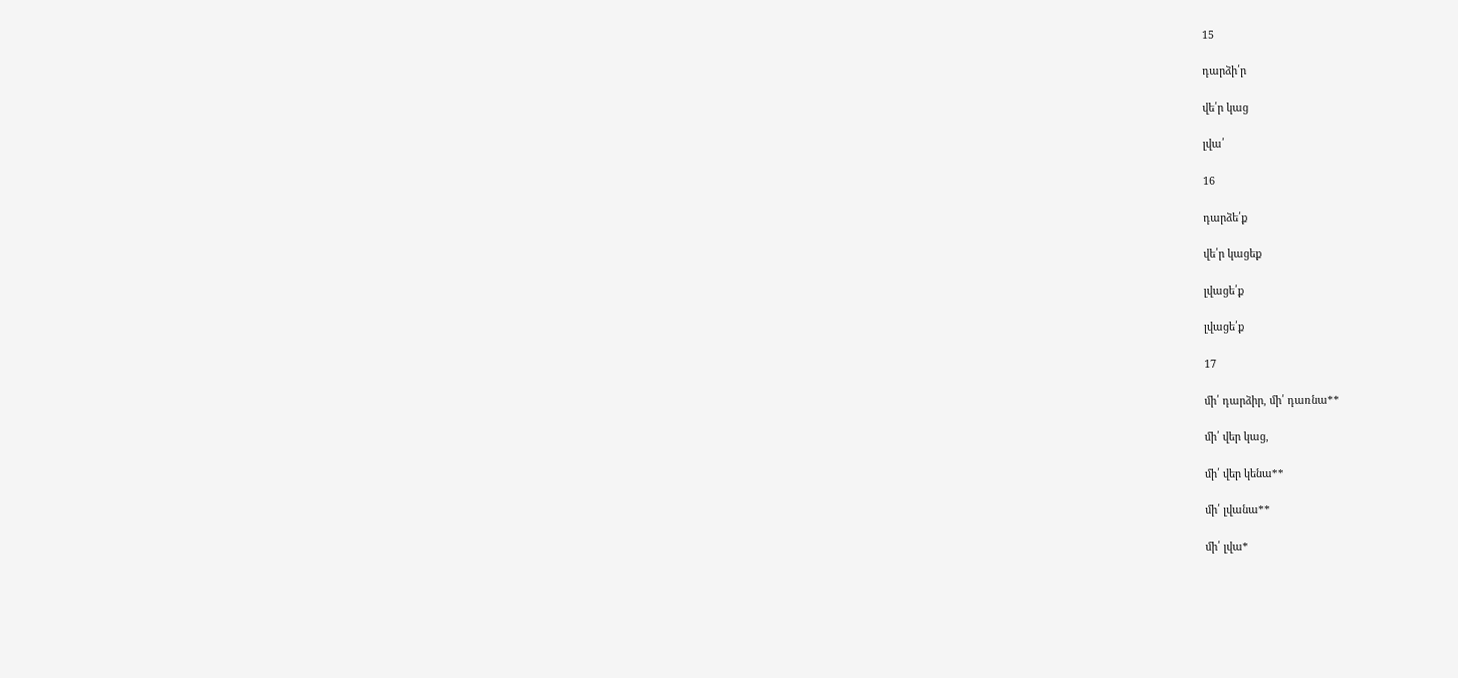15

դարձի՛ր

վե՛ր կաց

լվա՛

16

դարձե՛ք

վե՛ր կացեք

լվացե՛ք

լվացե՛ք

17

մի՛ դարձիր, մի՛ դառնա**

մի՛ վեր կաց,

մի՛ վեր կենա**

մի՛ լվանա**

մի՛ լվա*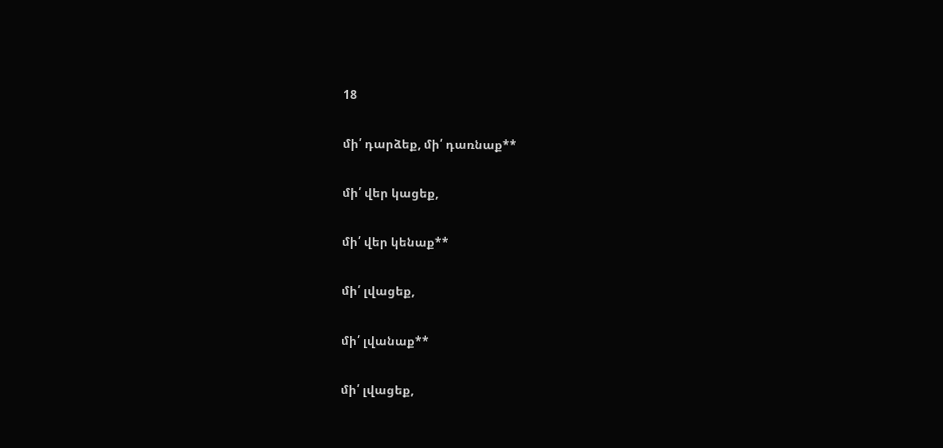18

մի՛ դարձեք, մի՛ դառնաք**

մի՛ վեր կացեք,

մի՛ վեր կենաք**

մի՛ լվացեք,

մի՛ լվանաք**

մի՛ լվացեք,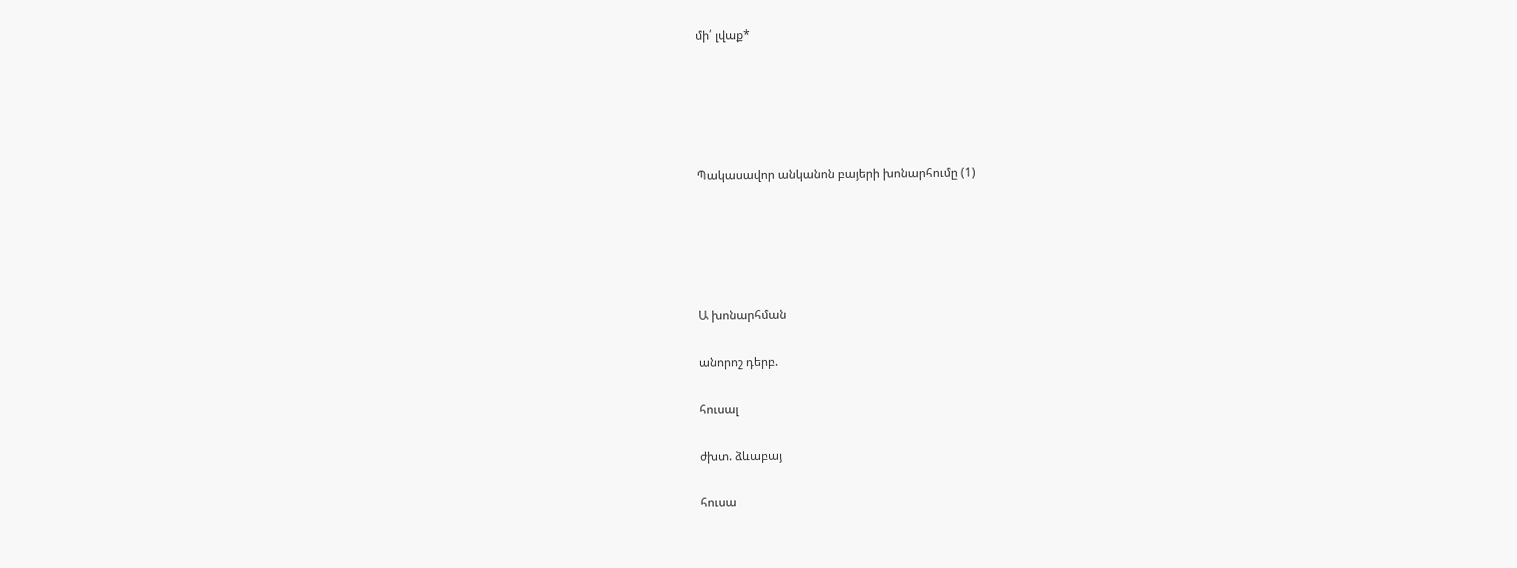մի՛ լվաք*





Պակասավոր անկանոն բայերի խոնարհումը (1)





Ա խոնարհման

անորոշ դերբ.

հուսալ

ժխտ. ձևաբայ

հուսա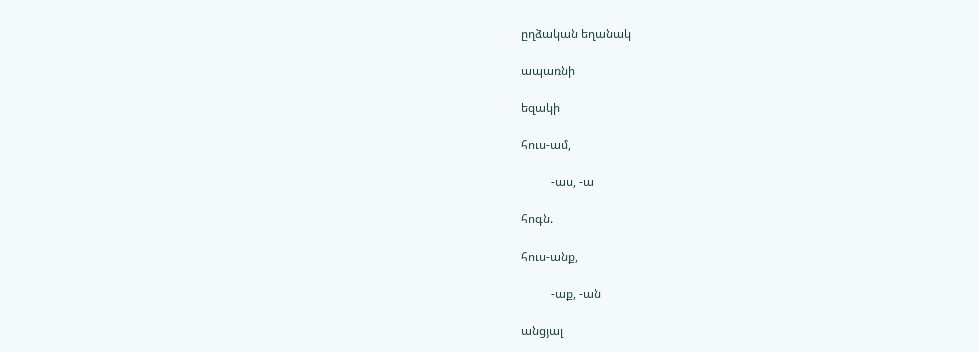ըղձական եղանակ

ապառնի

եզակի

հուս-ամ,

          -աս, -ա

հոգն.

հուս-անք,

          -աք, -ան

անցյալ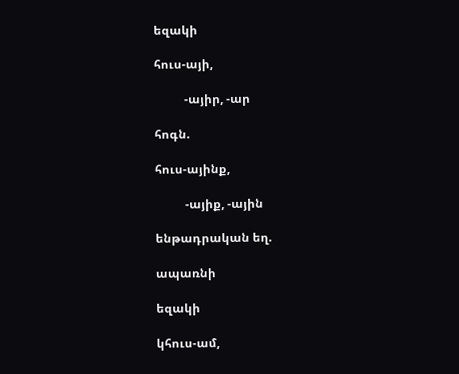եզակի

հուս-այի,

          -այիր, -ար

հոգն.

հուս-այինք,

          -այիք, -ային

ենթադրական եղ.

ապառնի

եզակի

կհուս-ամ,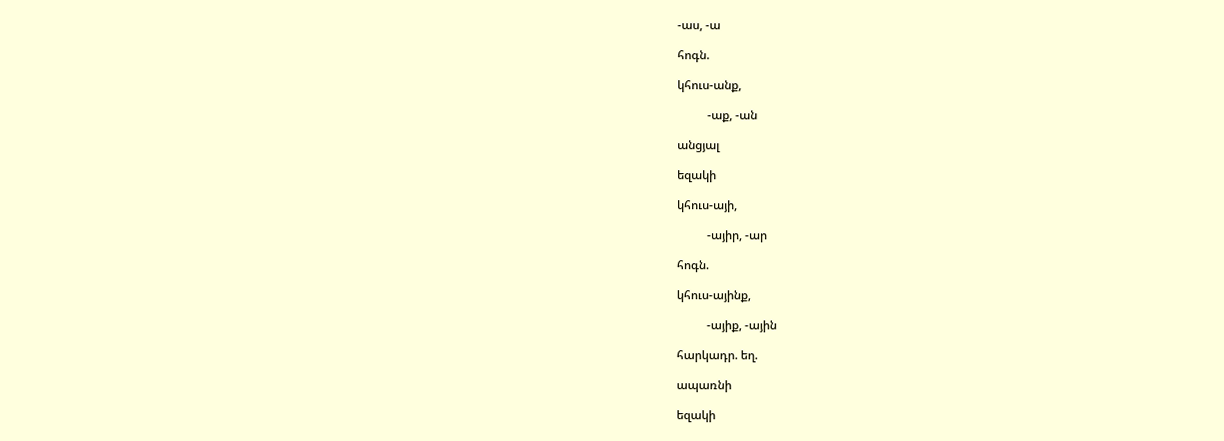-աս, -ա

հոգն.

կհուս-անք,

          -աք, -ան

անցյալ

եզակի

կհուս-այի,

          -այիր, -ար

հոգն.

կհուս-այինք,

          -այիք, -ային

հարկադր. եղ.

ապառնի

եզակի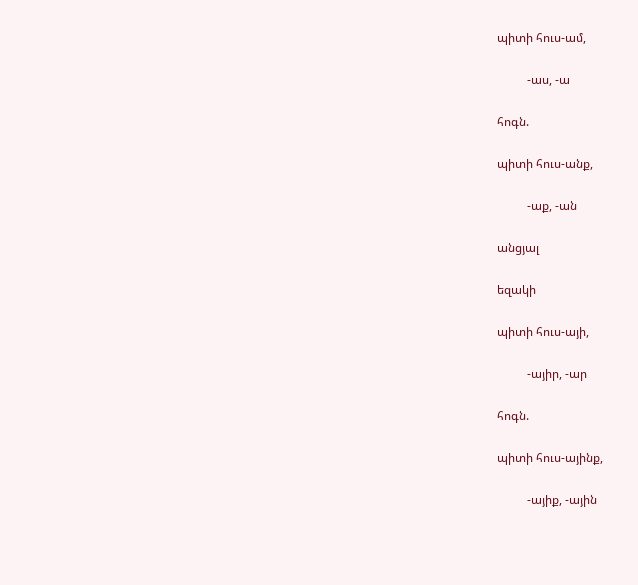պիտի հուս-ամ,

          -աս, -ա

հոգն.

պիտի հուս-անք,

          -աք, -ան

անցյալ

եզակի

պիտի հուս-այի,

          -այիր, -ար

հոգն.

պիտի հուս-այինք,

          -այիք, -ային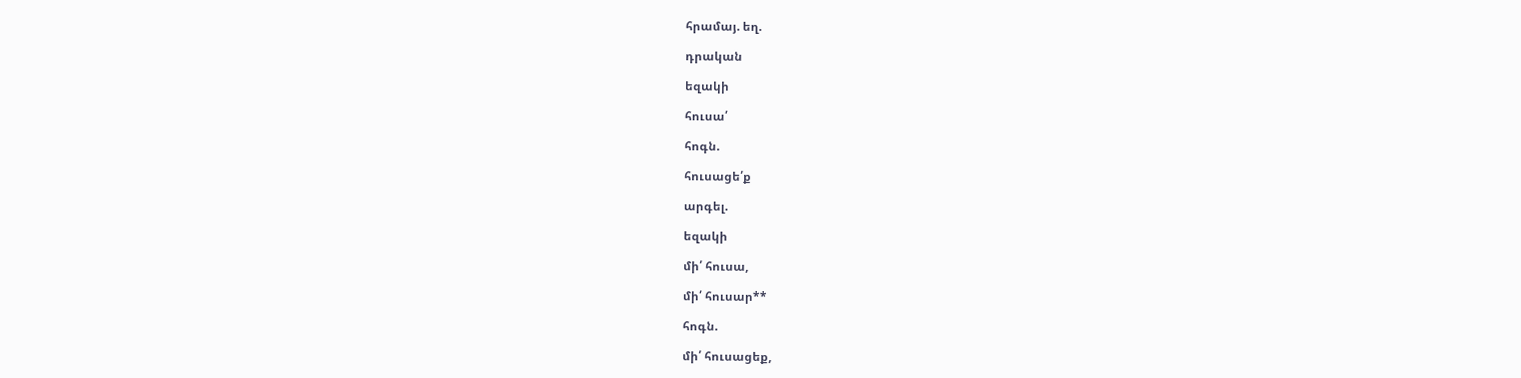հրամայ. եղ.

դրական

եզակի

հուսա՛

հոգն.

հուսացե՛ք

արգել.

եզակի

մի՛ հուսա,

մի՛ հուսար**

հոգն.

մի՛ հուսացեք,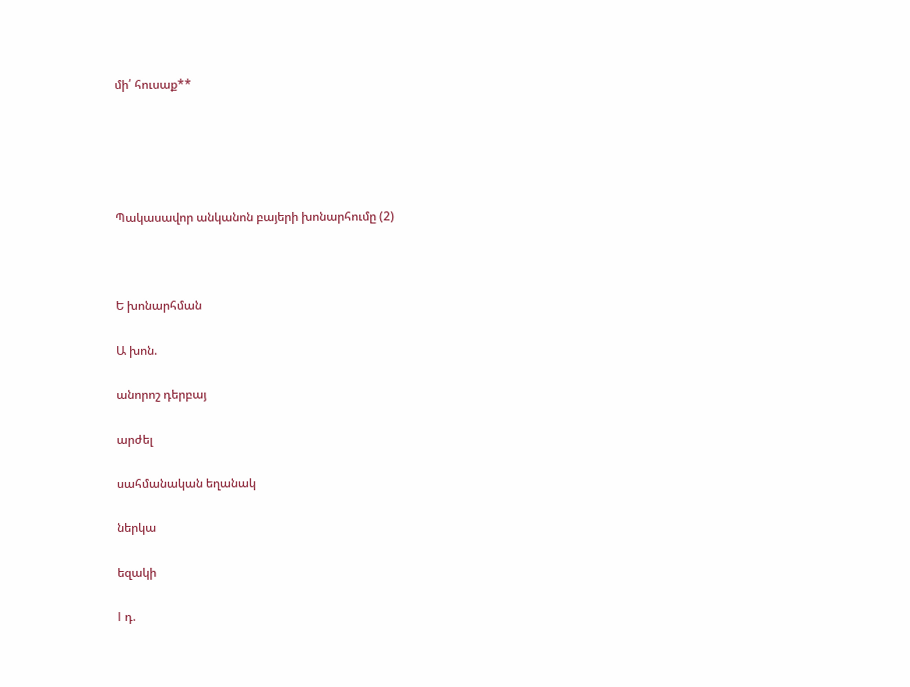մի՛ հուսաք**





Պակասավոր անկանոն բայերի խոնարհումը (2)



Ե խոնարհման

Ա խոն.

անորոշ դերբայ

արժել

սահմանական եղանակ

ներկա

եզակի

I դ.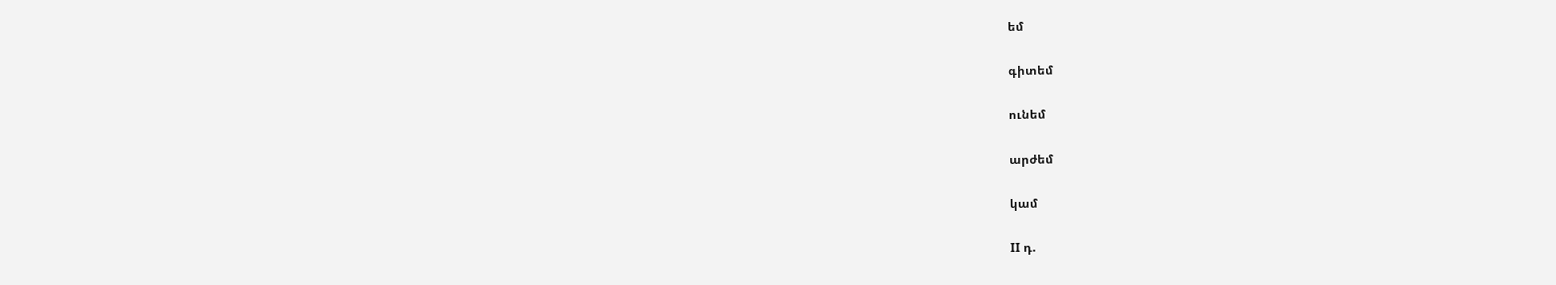եմ

գիտեմ

ունեմ

արժեմ

կամ

II դ.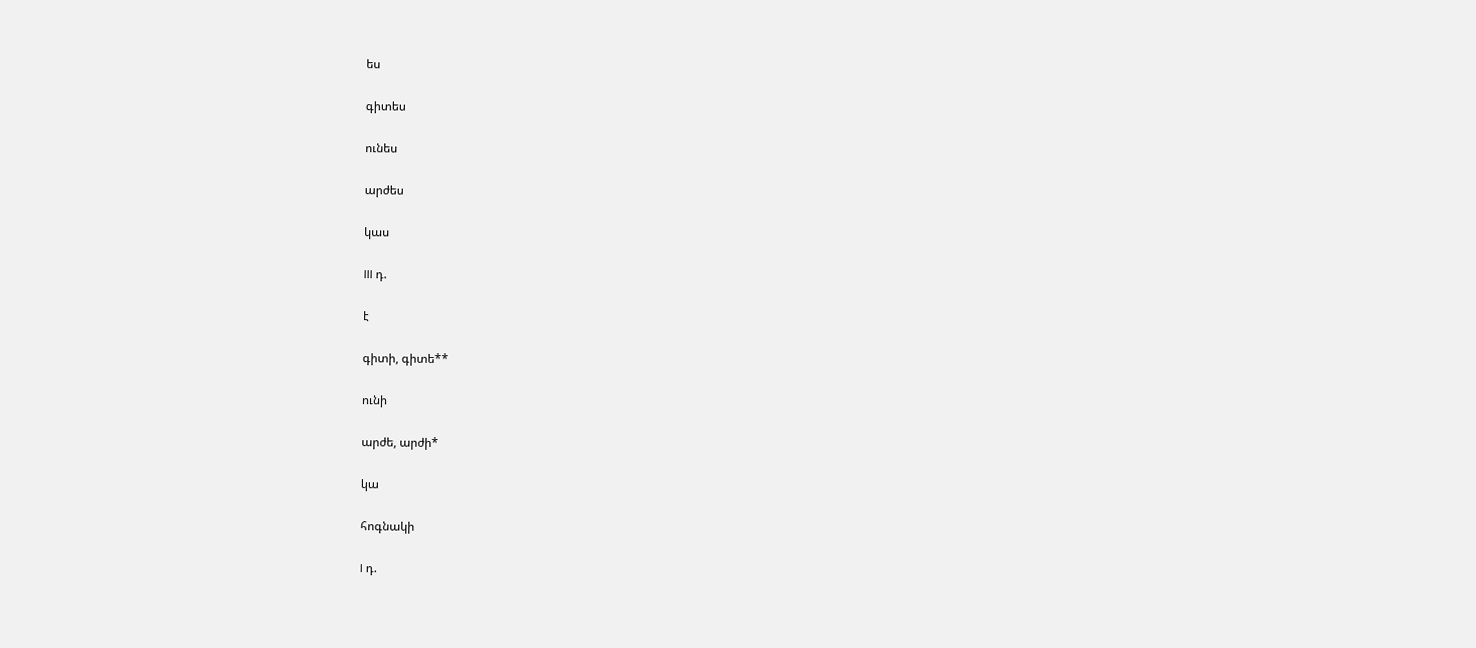ես

գիտես

ունես

արժես

կաս

III դ.

է

գիտի, գիտե**

ունի

արժե, արժի*

կա

հոգնակի

I դ.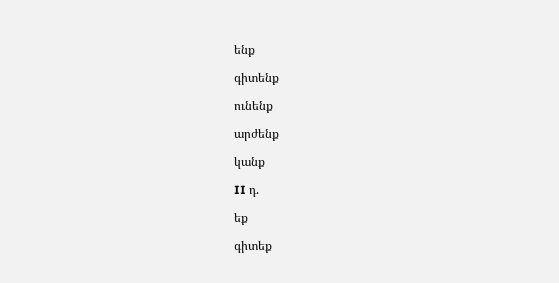ենք

գիտենք

ունենք

արժենք

կանք

II դ.

եք

գիտեք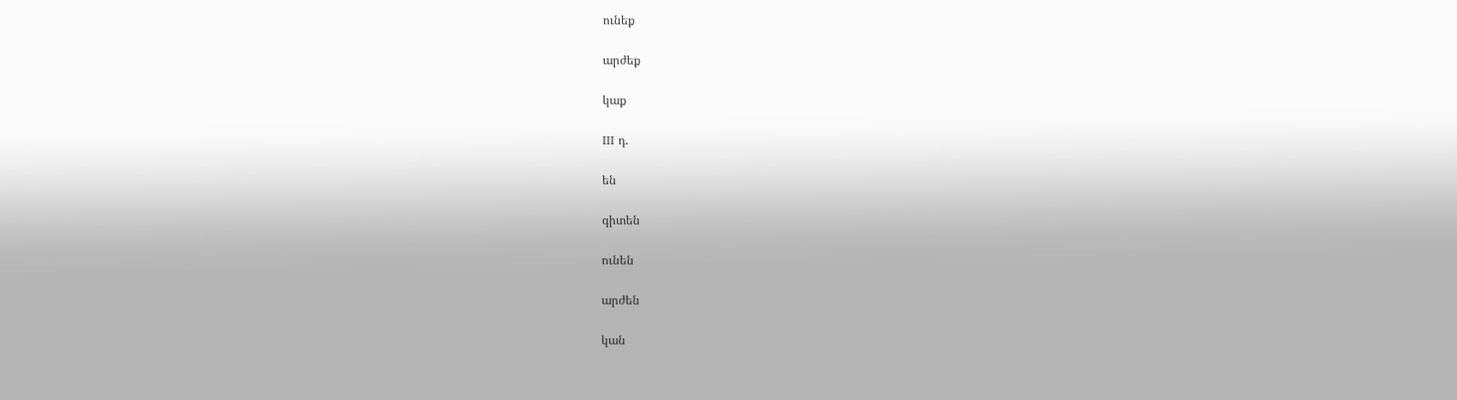ունեք

արժեք

կաք

III դ.

են

գիտեն

ունեն

արժեն

կան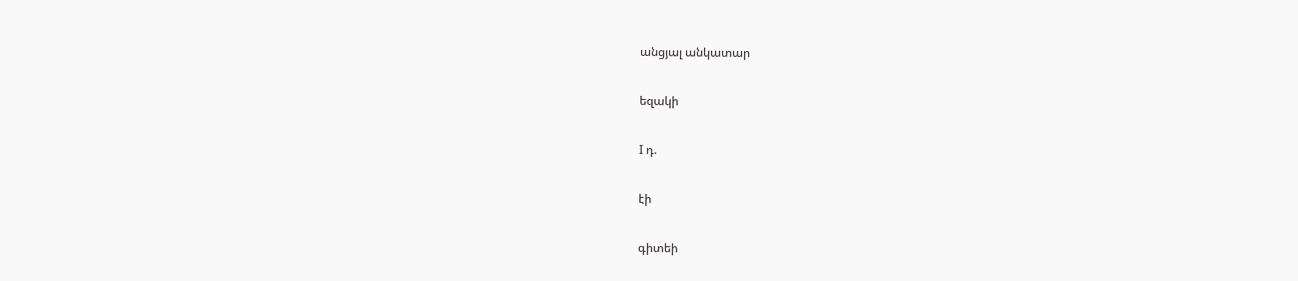անցյալ անկատար

եզակի

I դ.

էի

գիտեի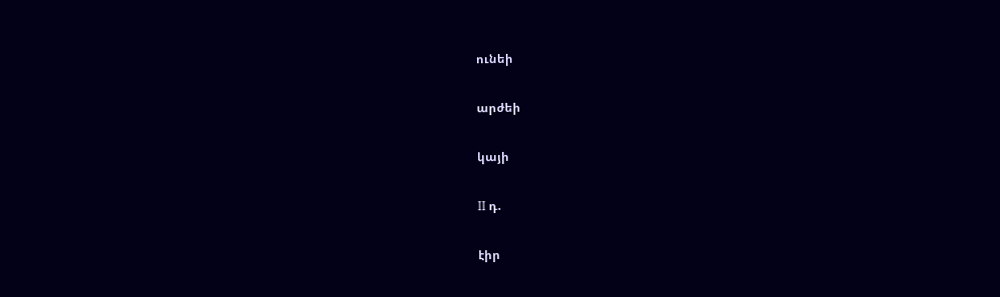ունեի

արժեի

կայի

II դ.

էիր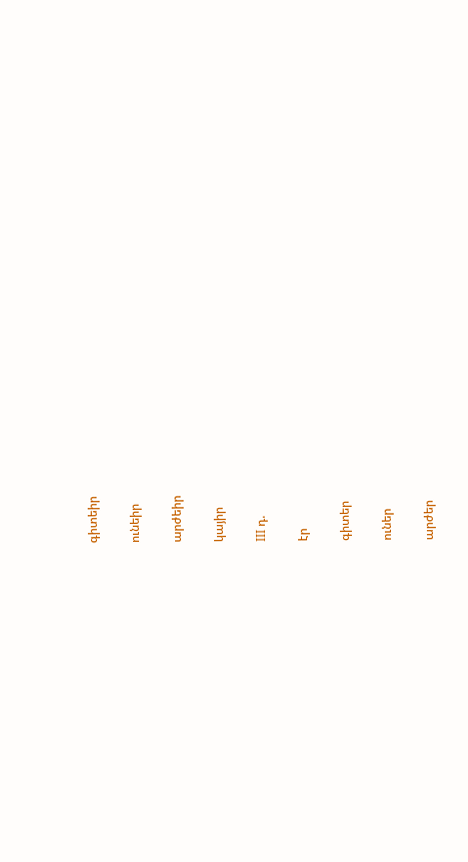գիտեիր

ունեիր

արժեիր

կայիր

III դ.

էր

գիտեր

ուներ

արժեր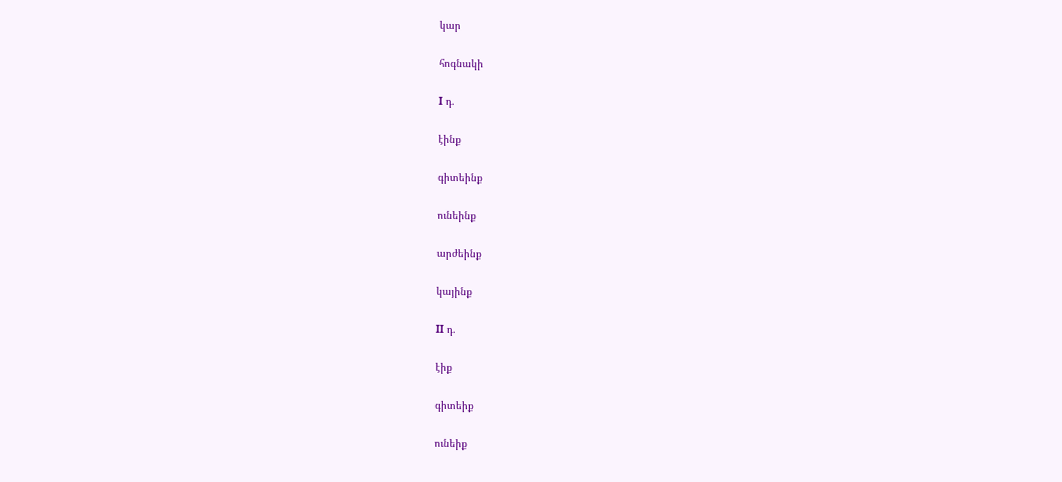կար

հոգնակի

I դ.

էինք

գիտեինք

ունեինք

արժեինք

կայինք

II դ.

էիք

գիտեիք

ունեիք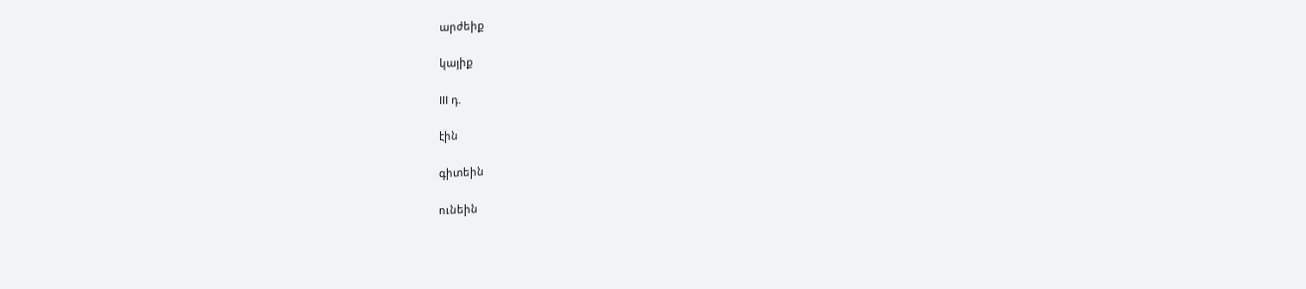արժեիք

կայիք

III դ.

էին

գիտեին

ունեին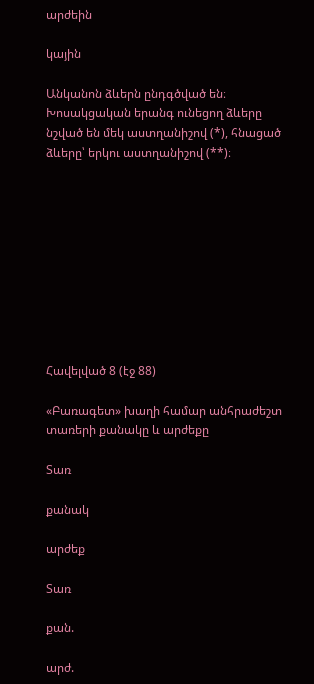արժեին

կային

Անկանոն ձևերն ընդգծված են։ Խոսակցական երանգ ունեցող ձևերը նշված են մեկ աստղանիշով (*), հնացած ձևերը՝ երկու աստղանիշով (**)։










Հավելված 8 (էջ 88)

«Բառագետ» խաղի համար անհրաժեշտ տառերի քանակը և արժեքը

Տառ

քանակ

արժեք

Տառ

քան.

արժ.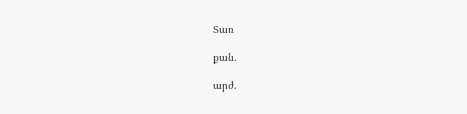Տառ

քան.

արժ.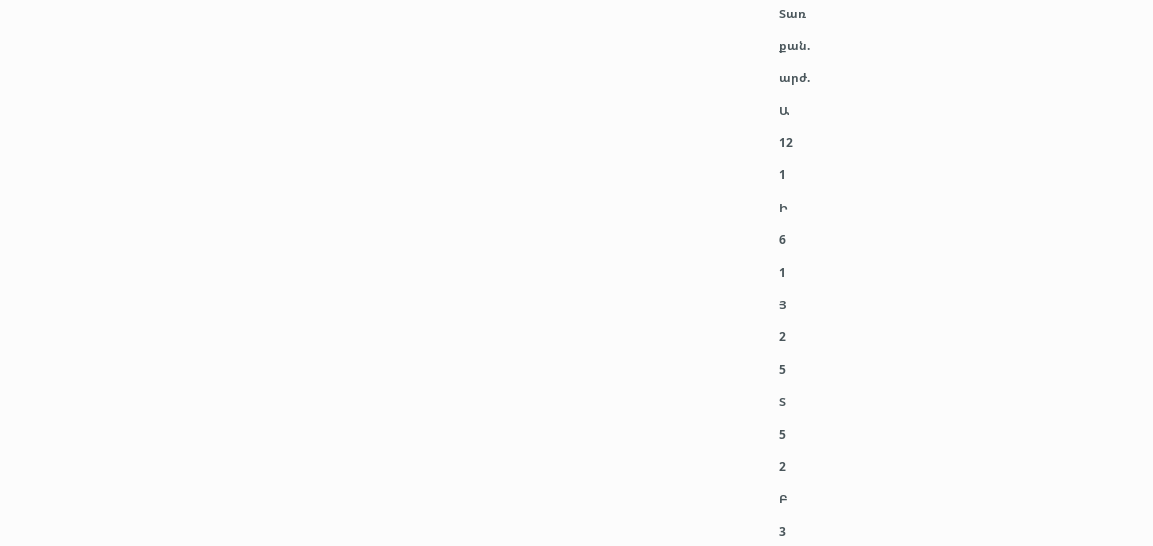Տառ

քան.

արժ.

Ա

12

1

Ի

6

1

Յ

2

5

Տ

5

2

Բ

3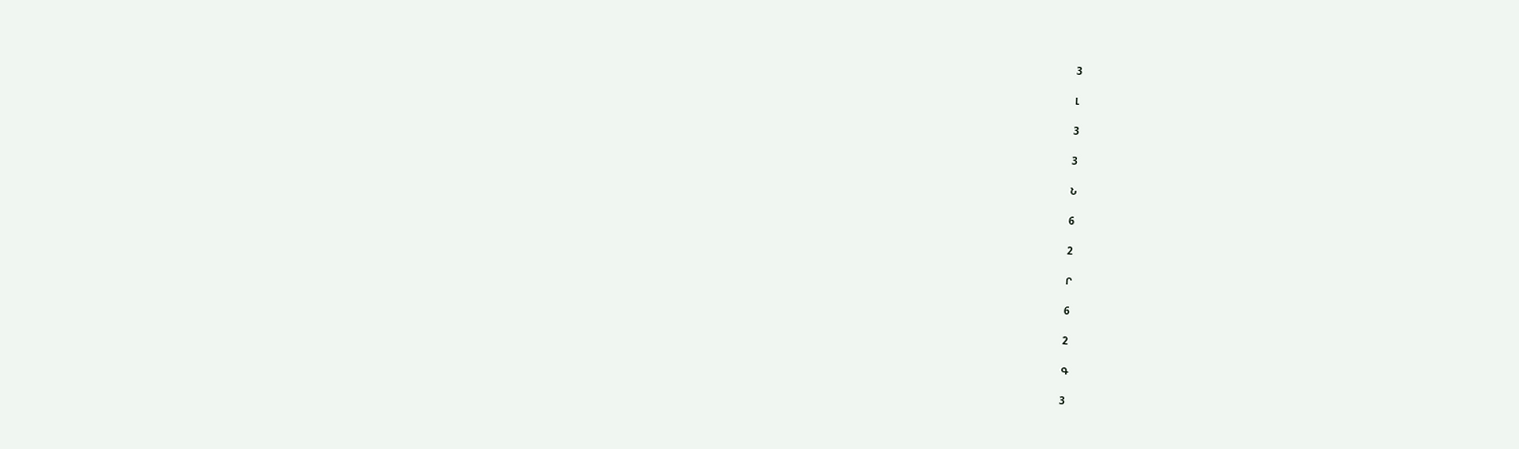3

Լ

3

3

Ն

6

2

Ր

6

2

Գ

3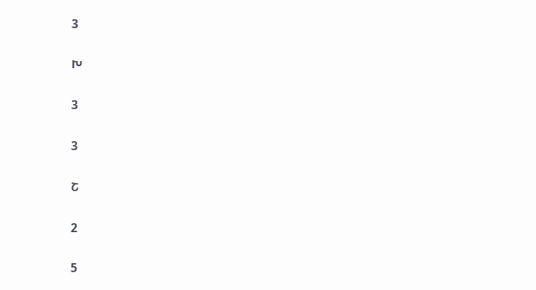3

Խ

3

3

Շ

2

5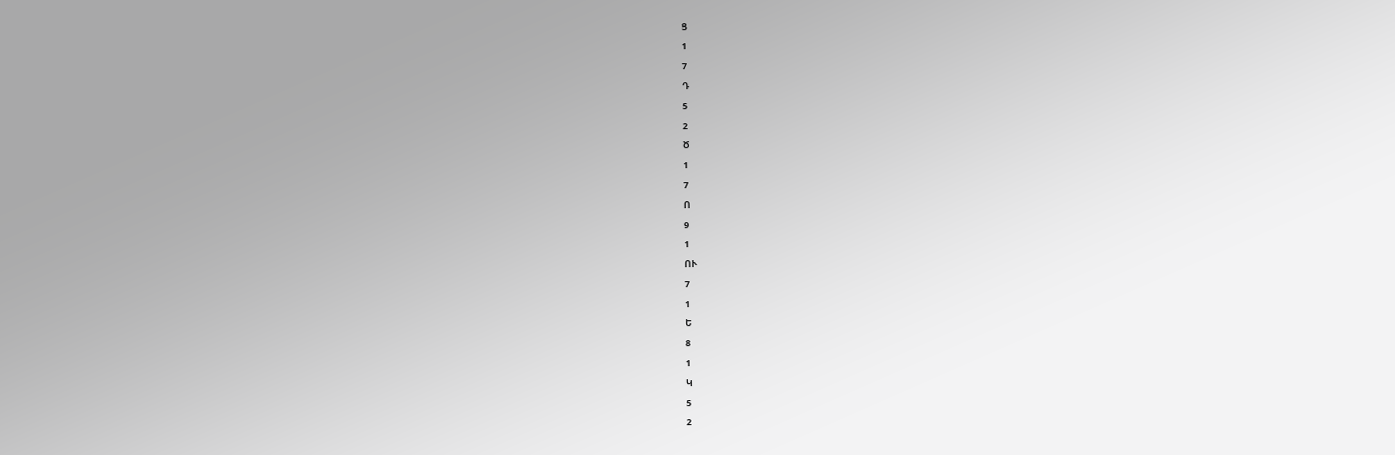Ց

1

7

Դ

5

2

Ծ

1

7

Ո

9

1

ՈՒ

7

1

Ե

8

1

Կ

5

2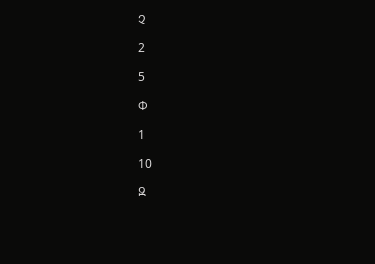Չ

2

5

Փ

1

10

Զ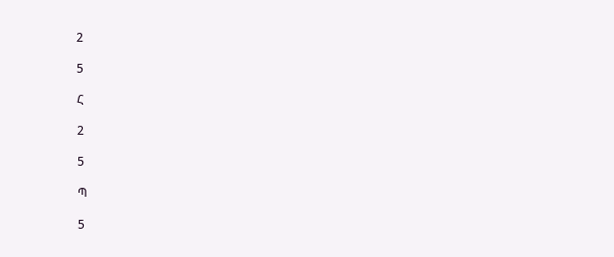2

5

Հ

2

5

Պ

5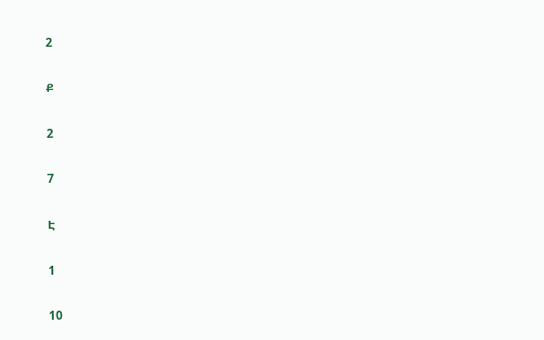2

Ք

2

7

Է

1

10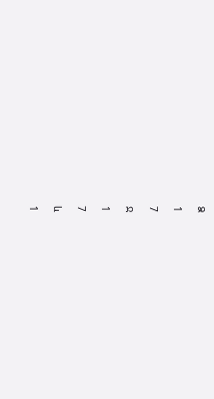Ձ

1

7

Ջ

1

7

և

1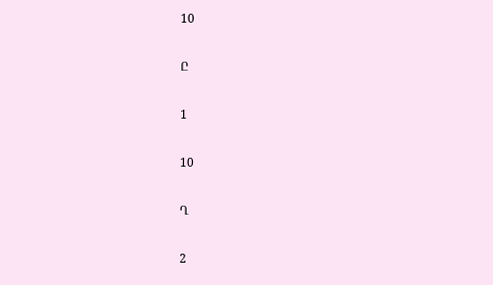10

Ը

1

10

Ղ

2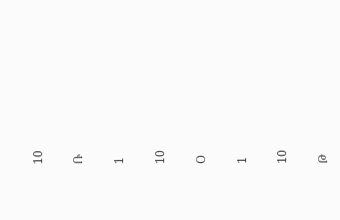10

Ռ

1

10

Օ

1

10

Թ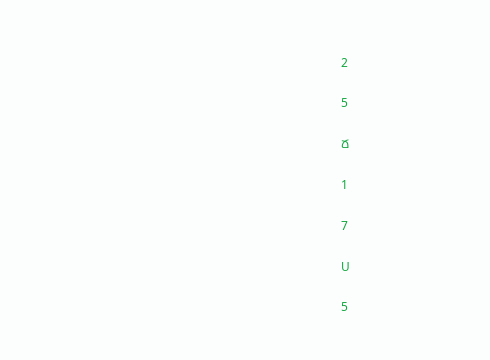2

5

Ճ

1

7

Ս

5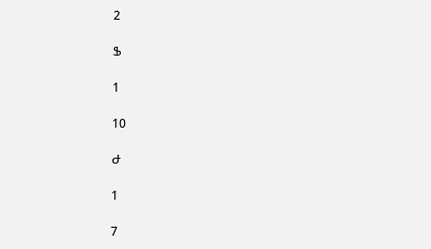2

Ֆ

1

10

Ժ

1

7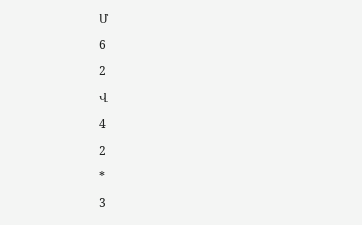Մ

6

2

Վ

4

2

*

3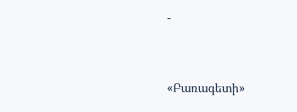-



«Բառագետի»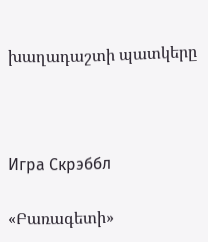խաղադաշտի պատկերը



Игра Скрэббл

«Բառագետի»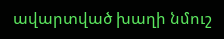ավարտված խաղի նմուշ